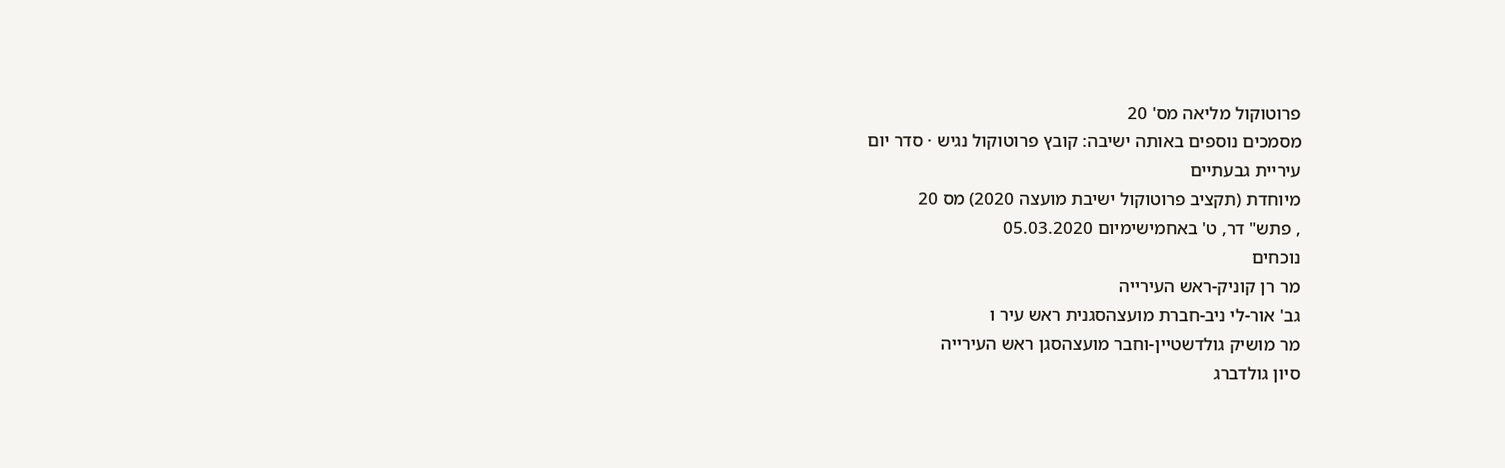פרוטוקול מליאה מס' 20
מסמכים נוספים באותה ישיבה: קובץ פרוטוקול נגיש · סדר יום
עיריית גבעתיים
מיוחדת (תקציב פרוטוקול ישיבת מועצה 2020) מס 20
, פתש" דר, ט' באחמישימיום 05.03.2020
נוכחים
מר רן קוניק-ראש העירייה
גב' אור-לי ניב-חברת מועצהסגנית ראש עיר ו
מר מושיק גולדשטיין-וחבר מועצהסגן ראש העירייה
סיון גולדברג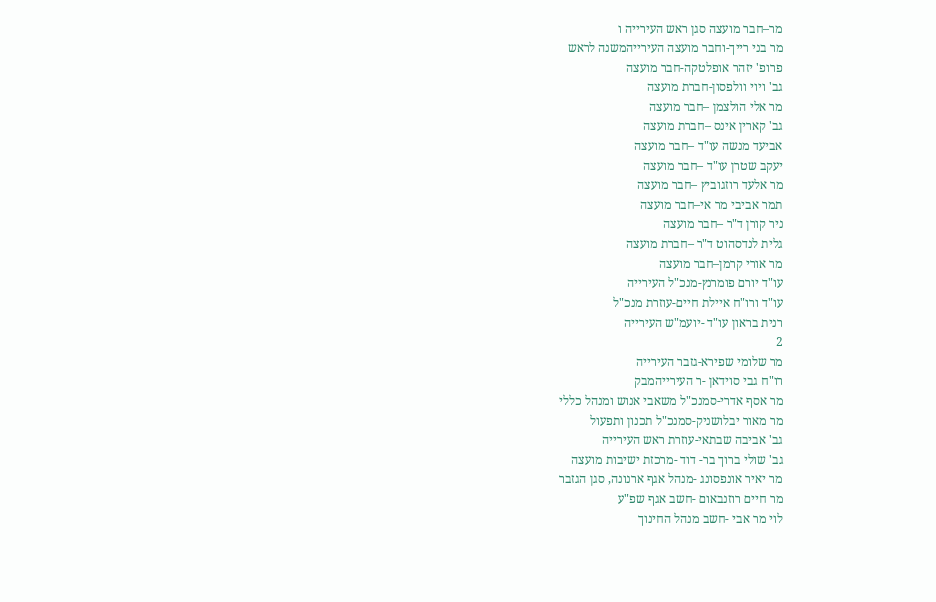מר–חבר מועצה סגן ראש העירייה ו
מר בני רייך-וחבר מועצה העירייהמשנה לראש
פרופ' יזהר אופלטקה-חבר מועצה
גב' ויוי וולפסון-חברת מועצה
מר אלי הולצמן –חבר מועצה
גב' קארין אינס –חברת מועצה
אביעד מנשה עו"ד –חבר מועצה
יעקב שטרן עו"ד –חבר מועצה
מר אלעד רוזגוביץ –חבר מועצה
תמר אביבי מר אי–חבר מועצה
ניר קורן ד"ר –חבר מועצה
גלית לנדסהוט ד"ר –חברת מועצה
מר אורי קרמן–חבר מועצה
עו"ד יורם פומרנץ-מנכ"ל העירייה
עו"ד ורו"ח איילת חיים-עוזרת מנכ"ל
רנית בראון עו"ד -יועמ"ש העירייה
2
מר שלומי שפירא-גזבר העירייה
רו"ח גבי סוידאן -ר העירייהמבק
מר אסף אדרי-סמנכ"ל משאבי אנוש ומנהל כללי
מר מאור יבלושניק-סמנכ"ל תכנון ותפעול
גב' אביבה שבתאי-עוזרת ראש העירייה
גב' שולי ברוך בר- דוד -מרכזת ישיבות מועצה
מר יאיר אונפסונג -מנהל אגף ארנונה, סגן הגזבר
מר חיים רוזנבאום -חשב אגף שפ"ע
לוי מר אבי -חשב מנהל החינוך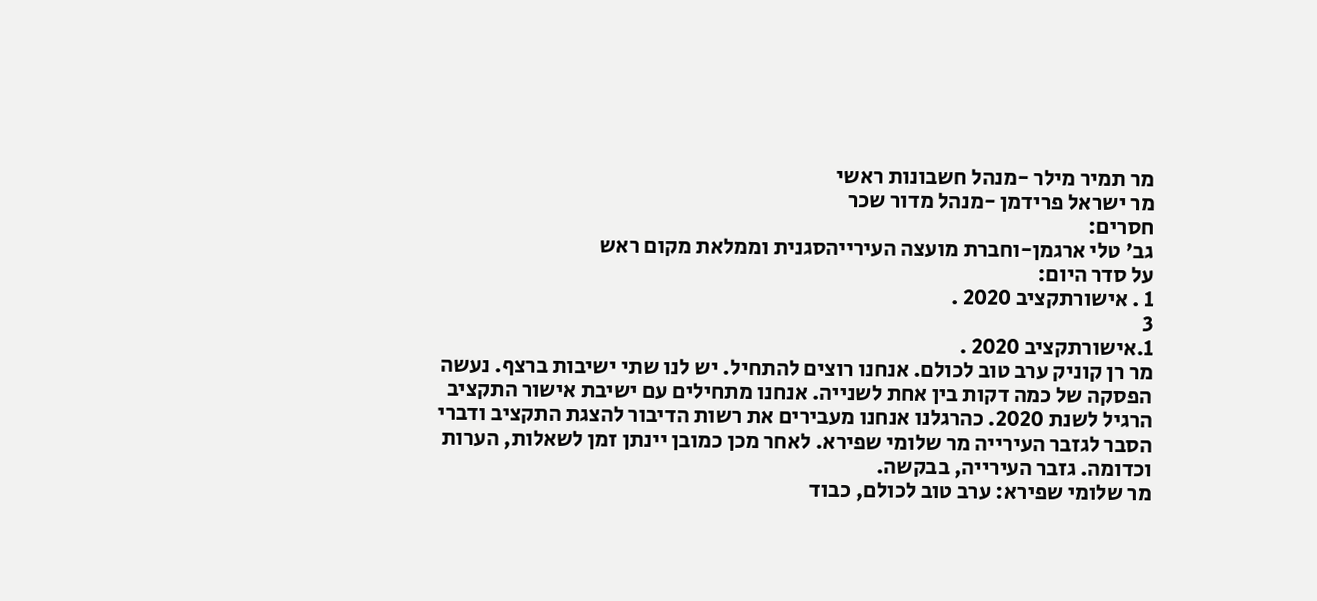מר תמיר מילר -מנהל חשבונות ראשי
מר ישראל פרידמן -מנהל מדור שכר
חסרים:
גב' טלי ארגמן-וחברת מועצה העירייהסגנית וממלאת מקום ראש
על סדר היום:
1 . אישורתקציב 2020 .
3
1.אישורתקציב 2020 .
מר רן קוניק ערב טוב לכולם. אנחנו רוצים להתחיל. יש לנו שתי ישיבות ברצף. נעשה
הפסקה של כמה דקות בין אחת לשנייה. אנחנו מתחילים עם ישיבת אישור התקציב
הרגיל לשנת 2020. כהרגלנו אנחנו מעבירים את רשות הדיבור להצגת התקציב ודברי
הסבר לגזבר העירייה מר שלומי שפירא. לאחר מכן כמובן יינתן זמן לשאלות, הערות
וכדומה. גזבר העירייה, בבקשה.
מר שלומי שפירא: ערב טוב לכולם, כבוד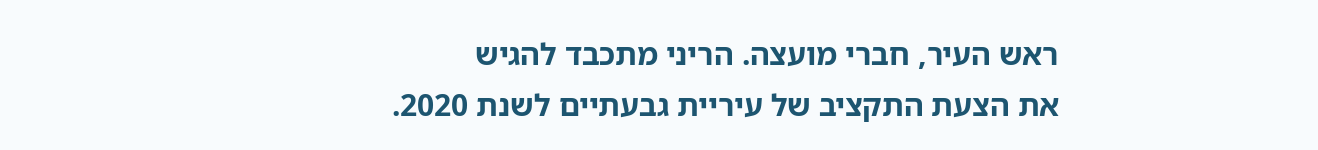ראש העיר, חברי מועצה. הריני מתכבד להגיש
את הצעת התקציב של עיריית גבעתיים לשנת 2020.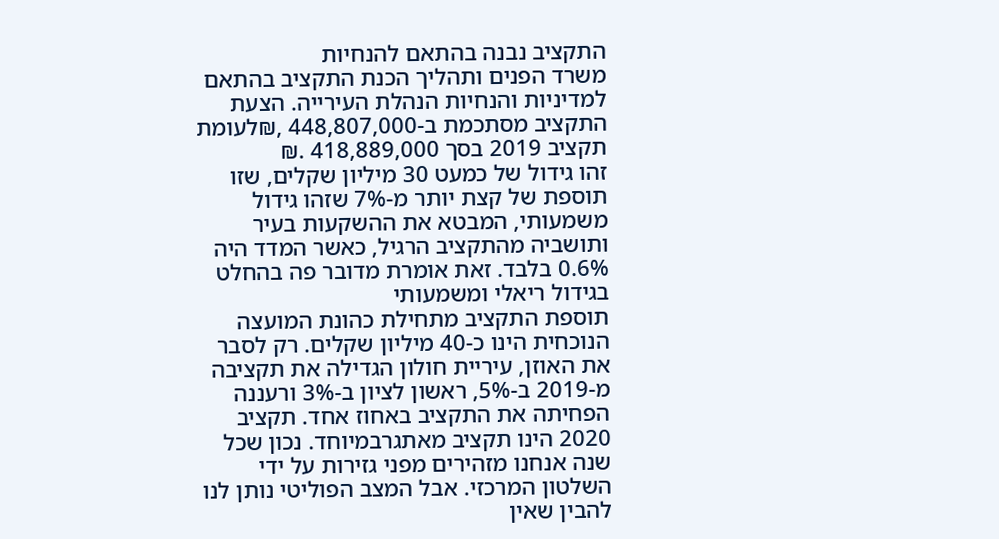התקציב נבנה בהתאם להנחיות
משרד הפנים ותהליך הכנת התקציב בהתאם למדיניות והנחיות הנהלת העירייה. הצעת
התקציב מסתכמת ב-448,807,000 ,₪לעומת תקציב 2019 בסך 418,889,000 .₪
זהו גידול של כמעט 30 מיליון שקלים, שזו תוספת של קצת יותר מ-7% שזהו גידול
משמעותי, המבטא את ההשקעות בעיר ותושביה מהתקציב הרגיל, כאשר המדד היה
0.6% בלבד. זאת אומרת מדובר פה בהחלט בגידול ריאלי ומשמעותי
תוספת התקציב מתחילת כהונת המועצה הנוכחית הינו כ-40 מיליון שקלים. רק לסבר
את האוזן, עיריית חולון הגדילה את תקציבה מ-2019 ב-5%, ראשון לציון ב-3% ורעננה
הפחיתה את התקציב באחוז אחד. תקציב 2020 הינו תקציב מאתגרבמיוחד. נכון שכל
שנה אנחנו מזהירים מפני גזירות על ידי השלטון המרכזי. אבל המצב הפוליטי נותן לנו
להבין שאין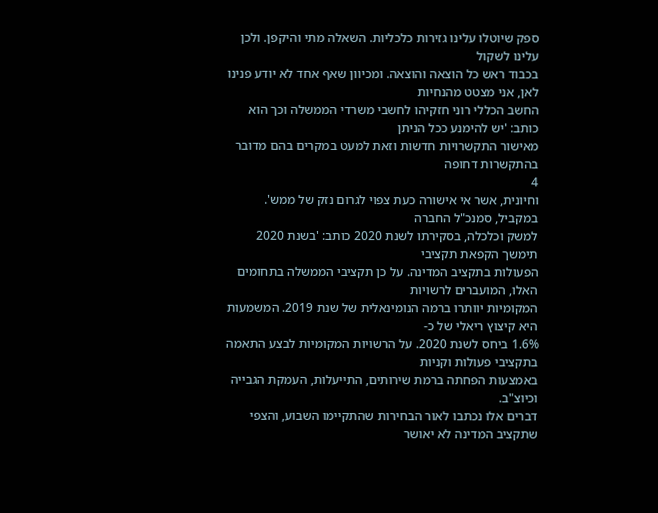ספק שיוטלו עלינו גזירות כלכליות. השאלה מתי והיקפן. ולכן עלינו לשקול
בכבוד ראש כל הוצאה והוצאה. ומכיוון שאף אחד לא יודע פנינו לאן, אני מצטט מהנחיות
החשב הכללי רוני חזקיהו לחשבי משרדי הממשלה וכך הוא כותב: 'יש להימנע ככל הניתן
מאישור התקשרויות חדשות וזאת למעט במקרים בהם מדובר בהתקשרות דחופה
4
וחיונית, אשר אי אישורה כעת צפוי לגרום נזק של ממש'. במקביל, סמנכ"ל החברה
למשק וכלכלה, בסקירתו לשנת 2020 כותב: 'בשנת 2020 תימשך הקפאת תקציבי
הפעולות בתקציב המדינה. על כן תקציבי הממשלה בתחומים האלו, המועברים לרשויות
המקומיות יוותרו ברמה הנומינאלית של שנת 2019. המשמעות היא קיצוץ ריאלי של כ-
1.6% ביחס לשנת 2020. על הרשויות המקומיות לבצע התאמה בתקציבי פעולות וקניות
באמצעות הפחתה ברמת שירותים, התייעלות, העמקת הגבייה וכיוצ"ב.
דברים אלו נכתבו לאור הבחירות שהתקיימו השבוע, והצפי שתקציב המדינה לא יאושר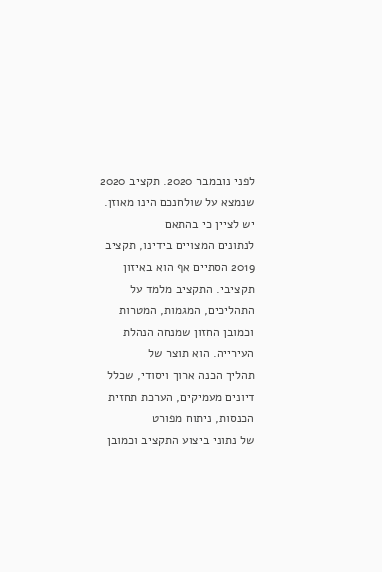לפני נובמבר 2020. תקציב 2020 שנמצא על שולחנכם הינו מאוזן. יש לציין כי בהתאם
לנתונים המצויים בידינו, תקציב 2019 הסתיים אף הוא באיזון תקציבי. התקציב מלמד על
התהליכים, המגמות, המטרות וכמובן החזון שמנחה הנהלת העירייה. הוא תוצר של
תהליך הכנה ארוך ויסודי, שכלל דיונים מעמיקים, הערכת תחזית הכנסות, ניתוח מפורט
של נתוני ביצוע התקציב וכמובן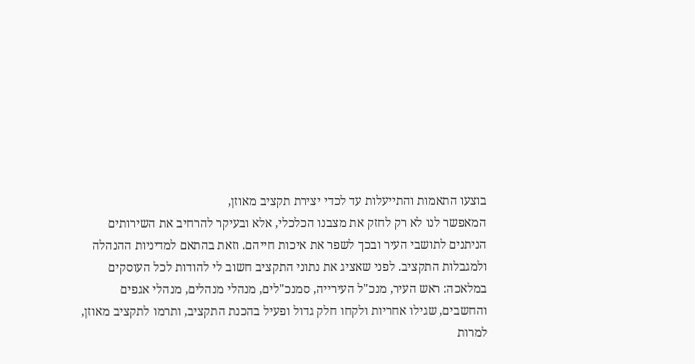בוצעו התאמות והתייעלות עד לכדי יצירת תקציב מאוזן,
המאפשר לנו לא רק לחזק את מצבנו הכלכלי, אלא ובעיקר להרחיב את השירותים
הניתנים לתושבי העיר ובכך לשפר את איכות חייהם. וזאת בהתאם למדיניות ההנהלה
ולמגבלות התקציב. לפני שאציג את נתוני התקציב חשוב לי להודות לכל העוסקים
במלאכה: ראש העיר, מנכ"ל העירייה, סמנכ"לים, מנהלי מנהלים, מנהלי אגפים
והחשבים, שגילו אחריות ולקחו חלק גדול ופעיל בהכנת התקציב, ותרמו לתקציב מאוזן,
למרות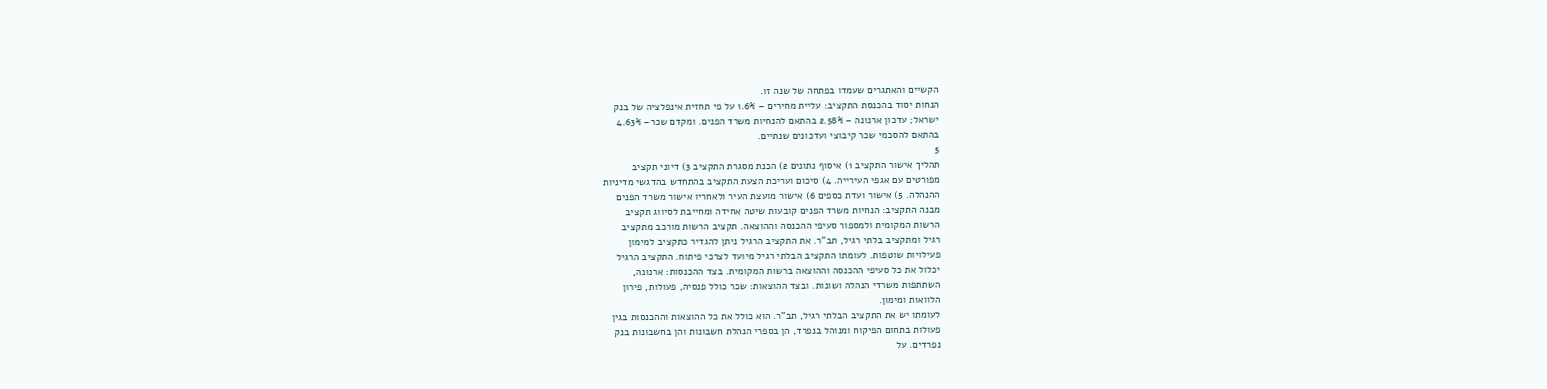הקשיים והאתגרים שעמדו בפתחה של שנה זו.
הנחות יסוד בהכנסת התקציב: עליית מחירים – 1.6% על פי תחזית אינפלציה של בנק
ישראל; עדכון ארנונה – 2.58% בהתאם להנחיות משרד הפנים. ומקדם שכר– 4.63%
בהתאם להסכמי שכר קיבוצי ועדכונים שנתיים.
5
תהליך אישור התקציב 1) איסוף נתונים 2) הכנת מסגרת התקציב 3) דיוני תקציב
מפורטים עם אגפי העירייה. 4) סיכום ועריכת הצעת התקציב בהתחדש בהדגשי מדיניות
ההנהלה. 5) אישור ועדת כספים 6) אישור מועצת העיר ולאחריו אישור משרד הפנים
מבנה התקציב: הנחיות משרד הפנים קובעות שיטה אחידה ומחייבת לסיווג תקציב
הרשות המקומית ולמספור סעיפי ההכנסה וההוצאה. תקציב הרשות מורכב מתקציב
רגיל ומתקציב בלתי רגיל, תב"ר. את התקציב הרגיל ניתן להגדיר כתקציב למימון
פעילויות שוטפות. לעומתו התקציב הבלתי רגיל מיועד לצרכי פיתוח. התקציב הרגיל
יכלול את כל סעיפי ההכנסה וההוצאה ברשות המקומית. בצד ההכנסות: ארנונה,
השתתפות משרדי הנהלה ושונות. ובצד ההוצאות: שכר כולל פנסיה, פעולות, פירון
הלוואות ומימון.
לעומתו יש את התקציב הבלתי רגיל, תב"ר. הוא כולל את כל ההוצאות וההכנסות בגין
פעולות בתחום הפיקוח ומנוהל בנפרד, הן בספרי הנהלת חשבונות והן בחשבונות בנק
נפרדים. על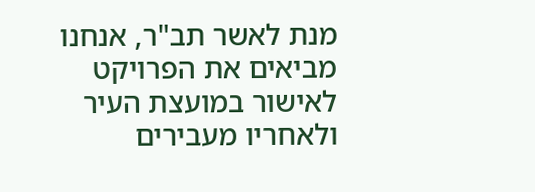מנת לאשר תב"ר, אנחנו מביאים את הפרויקט לאישור במועצת העיר
ולאחריו מעבירים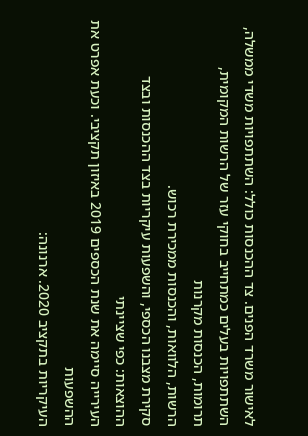לאישור משרד הפנים. צד ההכנסות כולל: השתתפויות משדי ממשלה,
השתתפויות בעלים כמתחייב בחוקי עזר של הרשות המקומית, תרומות, הכנסות מקרנות
הרשות, הלוואות, והכנסות ממכירת רכוש.
סקירת מצבנו הכספי, והשפעות עיקריות בצד ההכנסות ובצד ההוצאות: כפי שציינתי
העירייה סיימה את שנת הכספים 2019 באיזון תקציבי. וכעת אפרט את ההשפעות
העיקריות בתקציב 2020. ארנונה: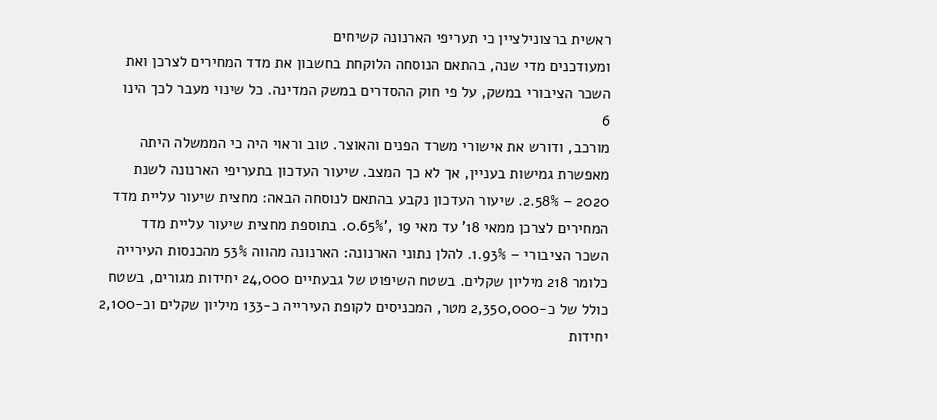ראשית ברצונילציין כי תעריפי הארנונה קשיחים
ומעודכנים מדי שנה, בהתאם הנוסחה הלוקחת בחשבון את מדד המחירים לצרכן ואת
השכר הציבורי במשק, על פי חוק ההסדרים במשק המדינה. כל שינוי מעבר לכך הינו
6
מורכב, ודורש את אישורי משרד הפנים והאוצר. טוב וראוי היה כי הממשלה היתה
מאפשרת גמישות בעניין, אך לא כך המצב. שיעור העדכון בתעריפי הארנונה לשנת
2020 – 2.58%. שיעור העדכון נקבע בהתאם לנוסחה הבאה: מחצית שיעור עליית מדד
המחירים לצרכן ממאי 18' עד מאי 19 ,'0.65%. בתוספת מחצית שיעור עליית מדד
השכר הציבורי – 1.93%. להלן נתוני הארנונה: הארנונה מהווה 53% מהכנסות העירייה
כלומר 218 מיליון שקלים. בשטח השיפוט של גבעתיים 24,000 יחידות מגורים, בשטח
כולל של כ-2,350,000 מטר, המכניסים לקופת העירייה כ-133 מיליון שקלים וכ-2,100
יחידות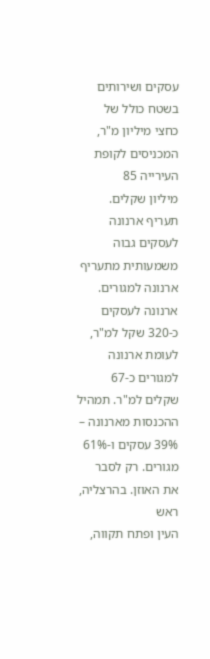עסקים ושירותים בשטח כולל של כחצי מיליון מ"ר, המכניסים לקופת העירייה 85
מיליון שקלים. תעריף ארנונה לעסקים גבוה משמעותית מתעריף ארנונה למגורים.
ארנונה לעסקים כ-320 שקל למ"ר, לעומת ארנונה למגורים כ-67 שקלים למ"ר. תמהיל
ההכנסות מארנונה – 39% עסקים ו-61% מגורים. רק לסבר את האוזן. בהרצליה, ראש
העין ופתח תקווה,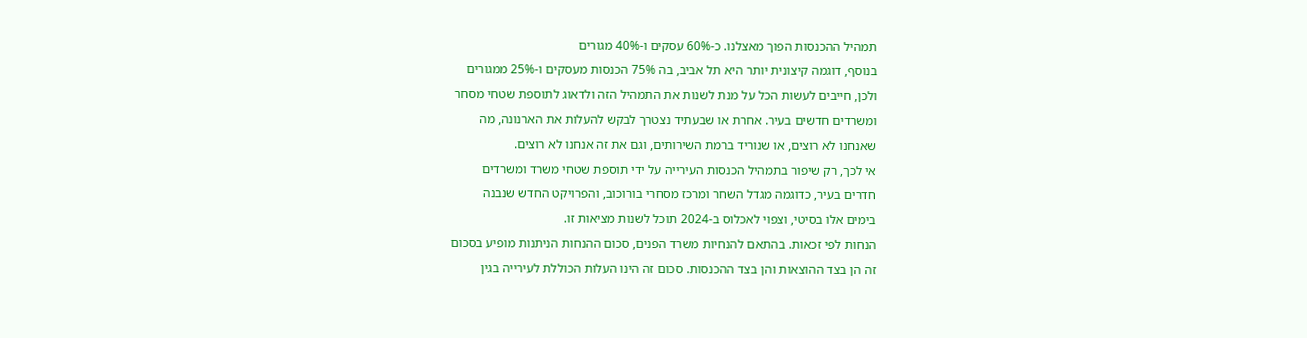תמהיל ההכנסות הפוך מאצלנו. כ-60% עסקים ו-40% מגורים
בנוסף, דוגמה קיצונית יותר היא תל אביב, בה 75% הכנסות מעסקים ו-25% ממגורים
ולכן, חייבים לעשות הכל על מנת לשנות את התמהיל הזה ולדאוג לתוספת שטחי מסחר
ומשרדים חדשים בעיר. אחרת או שבעתיד נצטרך לבקש להעלות את הארנונה, מה
שאנחנו לא רוצים, או שנוריד ברמת השירותים, וגם את זה אנחנו לא רוצים.
אי לכך, רק שיפור בתמהיל הכנסות העירייה על ידי תוספת שטחי משרד ומשרדים
חדרים בעיר, כדוגמה מגדל השחר ומרכז מסחרי בורוכוב, והפרויקט החדש שנבנה
בימים אלו בסיטי, וצפוי לאכלוס ב-2024 תוכל לשנות מציאות זו.
הנחות לפי זכאות. בהתאם להנחיות משרד הפנים, סכום ההנחות הניתנות מופיע בסכום
זה הן בצד ההוצאות והן בצד ההכנסות. סכום זה הינו העלות הכוללת לעירייה בגין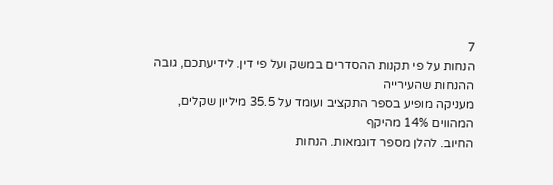7
הנחות על פי תקנות ההסדרים במשק ועל פי דין. לידיעתכם, גובה ההנחות שהעירייה
מעניקה מופיע בספר התקציב ועומד על 35.5 מיליון שקלים, המהווים 14% מהיקף
החיוב. להלן מספר דוגמאות. הנחות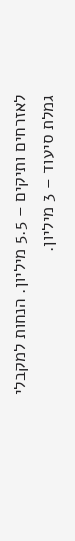לאזרחים ותיקים – 5.5 מיליון. הנחות למקבלי
גמלת סיעוד – 3 מיליון.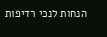הנחות לנכי רדיפות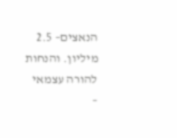הנאצים– 2.5 מיליון. והנחות להורה עצמאי
–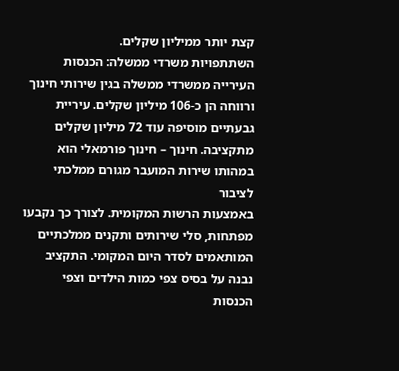קצת יותר ממיליון שקלים.
השתתפויות משרדי ממשלה: הכנסות העירייה ממשרדי ממשלה בגין שירותי חינוך
ורווחה הן כ-106 מיליון שקלים. עיריית גבעתיים מוסיפה עוד 72 מיליון שקלים
מתקציבה. חינוך – חינוך פורמאלי הוא במהותו שירות המועבר מגורם ממלכתי לציבור
באמצעות הרשות המקומית. לצורך כך נקבעו מפתחות, סלי שירותים ותקנים ממלכתיים
המותאמים לסדר היום המקומי. התקציב נבנה על בסיס צפי כמות הילדים וצפי הכנסות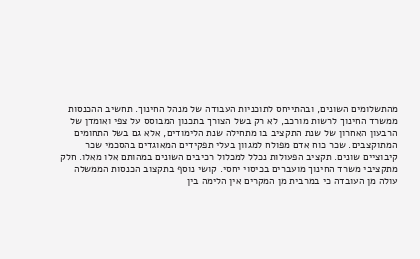מהתשלומים השונים, ובהתייחס לתוכניות העבודה של מנהל החינוך. תחשיב ההכנסות
ממשרד החינוך לרשות מורכב, לא רק בשל הצורך בתכנון המבוסס על צפי ואומדן של
הרבעון האחרון של שנת התקציב בו מתחילה שנת הלימודים, אלא גם בשל התחומים
המתוקצבים. שכר כוח אדם מפולח למגוון בעלי תפקידים המאוגדים בהסכמי שכר
קיבוציים שונים. תקציב הפעולות נכלל למכלול רכיבים השונים במהותם אלו מאלו. חלק
מתקציבי משרד החינוך מועברים בכיסוי יחסי. קושי נוסף בתקצוב הכנסות הממשלה
עולה מן העובדה כי במרבית מן המקרים אין הלימה בין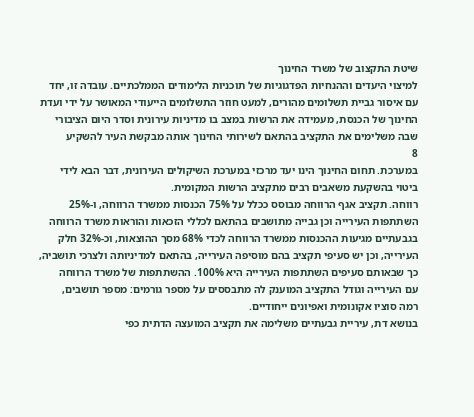שיטת התקצוב של משרד החינוך
למיצוי היעדים וההנחיות הפדגוגיות של תוכניות הלימודים הממלכתיים. עובדה זו, יחד
עם איסור גביית תשלומים מהורים, למעט חוזר התשלומים הייעודי המאושר על ידי ועדת
החינוך של הכנסת, מעמידה את הרשות במצב בו מדיניות עירונית וסדר היום הציבורי
שבה משלימים את התקציב בהתאם לשירותי החינוך אותה מבקשת העיר להשקיע
8
במערכת. תחום החינוך הינו יעד מרכזי במערכת השיקולים העירונית, דבר הבא לידי
ביטוי בהשקעת משאבים רבים מתקציב הרשות המקומית.
רווחה. תקציב אגף הרווחה מבוסס ככלל על 75% הכנסות ממשרד הרווחה, ו-25%
השתתפות העירייה וכן גבייה מתושבים בהתאם לכללי הזכאות והוראות משרד הרווחה
בגבעתיים מגיעות ההכנסות ממשרד הרווחה לכדי 68% מסך ההוצאות, וכ-32% חלק
העירייה, וכן יש סעיפי תקציב בהם מוסיפה העירייה, בהתאם למדיניותה ולצרכי תושביה,
כך שבאותם סעיפים השתתפות העירייה היא 100%. ההשתתפות של משרד הרווחה
עם העירייה וגודל התקציב המוענק לה מתבססים על מספר גורמים: מספר תושבים,
רמה סוציו אקונומית ואפיונים ייחודיים.
בנושא דת, עיריית גבעתיים משלימה את תקציב המועצה הדתית כפי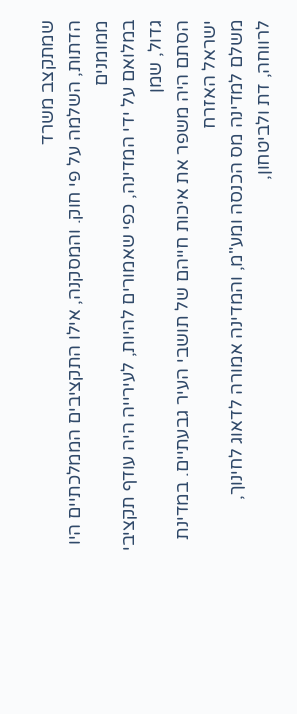שמתקצב משרד
הדתות, השלמה על פי חוק. והמסקנה, אילו התקציבים הממלכתיים היו ממומנים
במלואם על ידי המדינה, כפי שאמורים להיות, לעירייה היה עודף תקציבי גדול, שמן
הסתם היה משפר את איכות חייהם של תושבי העיר גבעתיים. במדינת ישראל האזרח
משלם למדינה מס הכנסה ומע"מ, והמדינה אמורה לדאוג לחינוך, לרווחה, דת ולביטחון,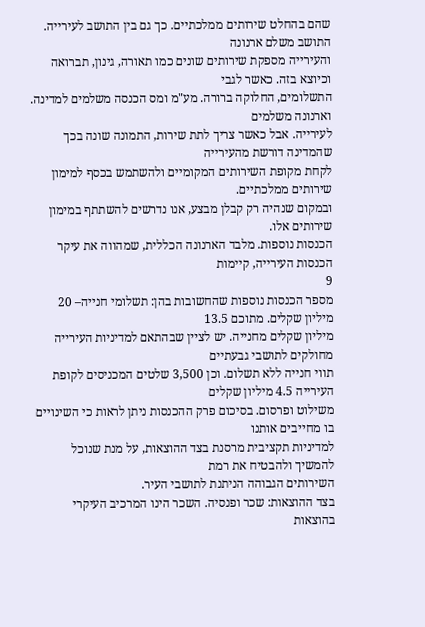שהם בהחלט שירותים ממלכתיים. כך גם בין התושב לעירייה. התושב משלם ארנונה
והעירייה מספקת שירותים שונים כמו תאורה, גינון, תברואה וכיוצא בזה. כאשר לגבי
התשלומים, החלוקה ברורה. מע"מ ומס הכנסה משלמים למדינה. וארנונה משלמים
לעירייה. אבל כאשר צריך לתת שירות, התמונה שונה בכך שהמדינה דורשת מהעירייה
לקחת מקופת השירותים המקומיים ולהשתמש בכסף למימון שירותים ממלכתיים.
ובמקום שנהיה רק קבלן מבצע, אנו נדרשים להשתתף במימון שירותים אלו.
הכנסות נוספות. מלבד הארנונה הכללית, שמהווה את עיקר הכנסות העירייה, קיימות
9
מספר הכנסות נוספות שהחשובות בהן: תשלומי חנייה– 20 מיליון שקלים. מתוכם 13.5
מיליון שקלים מחנייה. יש לציין שבהתאם למדיניות העירייה מחולקים לתושבי גבעתיים
תווי חנייה ללא תשלום. וכן 3,500 שלטים המכניסים לקופת העירייה 4.5 מיליון שקלים
משילוט ופרסום. בסיכום פרק ההכנסות ניתן לראות כי השינויים בו מחייבים אותנו
למדיניות תקציבית מרסנת בצד ההוצאות, על מנת שנוכל להמשיך ולהבטיח את רמת
השירותים הגבוהה הניתנת לתושבי העיר.
בצד ההוצאות: שכר ופנסיה. השכר הינו המרכיב העיקרי בהוצאות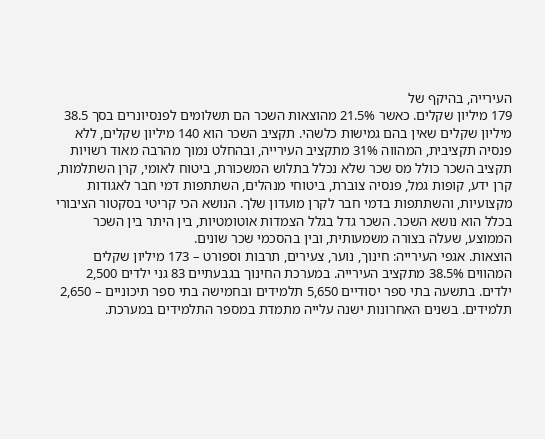העירייה, בהיקף של
179 מיליון שקלים. כאשר 21.5% מהוצאות השכר הם תשלומים לפנסיונרים בסך 38.5
מיליון שקלים שאין בהם גמישות כלשהי. תקציב השכר הוא 140 מיליון שקלים, ללא
פנסיה תקציבית, המהווה 31% מתקציב העירייה, ובהחלט נמוך מהרבה מאוד רשויות
תקציב השכר כולל מס שכר שלא נכלל בתלוש המשכורת, ביטוח לאומי, קרן השתלמות,
קרן ידע, קופות גמל, פנסיה צוברת, ביטוחי מנהלים, השתתפות דמי חבר לאגודות
מקצועיות, והשתתפות בדמי חבר לקרן מועדון שלך. הנושא הכי קריטי בסקטור הציבורי
בכלל הוא נושא השכר. השכר גדל בגלל הצמדות אוטומטיות, בין היתר בין השכר
הממוצע, שעלה בצורה משמעותית, ובין בהסכמי שכר שונים.
הוצאות. אגפי העירייה: חינוך, נוער, צעירים, תרבות וספורט – 173 מיליון שקלים
המהווים 38.5% מתקציב העירייה. במערכת החינוך בגבעתיים 83 גני ילדים 2,500
ילדים. בתשעה בתי ספר יסודיים 5,650 תלמידים ובחמישה בתי ספר תיכוניים – 2,650
תלמידים. בשנים האחרונות ישנה עלייה מתמדת במספר התלמידים במערכת.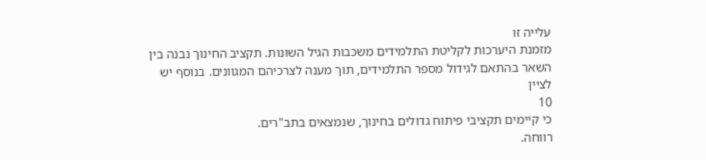עלייה זו
מזמנת היערכות לקליטת התלמידים משכבות הגיל השונות. תקציב החינוך נבנה בין
השאר בהתאם לגידול מספר התלמידים, תוך מענה לצרכיהם המגוונים. בנוסף יש לציין
10
כי קיימים תקציבי פיתוח גדולים בחינוך, שנמצאים בתב"רים.
רווחה.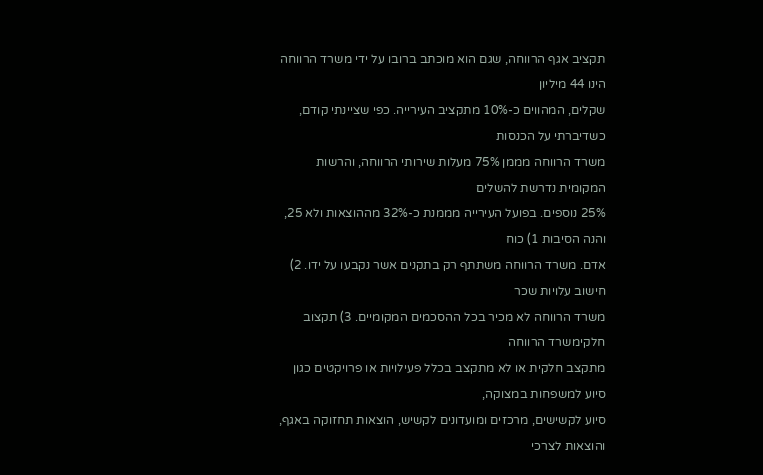תקציב אגף הרווחה, שגם הוא מוכתב ברובו על ידי משרד הרווחה הינו 44 מיליון
שקלים, המהווים כ-10% מתקציב העירייה. כפי שציינתי קודם, כשדיברתי על הכנסות
משרד הרווחה מממן 75% מעלות שירותי הרווחה, והרשות המקומית נדרשת להשלים
25% נוספים. בפועל העירייה מממנת כ-32% מההוצאות ולא 25, והנה הסיבות 1) כוח
אדם. משרד הרווחה משתתף רק בתקנים אשר נקבעו על ידו. 2) חישוב עלויות שכר
משרד הרווחה לא מכיר בכל ההסכמים המקומיים. 3) תקצוב חלקימשרד הרווחה
מתקצב חלקית או לא מתקצב בכלל פעילויות או פרויקטים כגון סיוע למשפחות במצוקה,
סיוע לקשישים, מרכזים ומועדונים לקשיש, הוצאות תחזוקה באגף, והוצאות לצרכי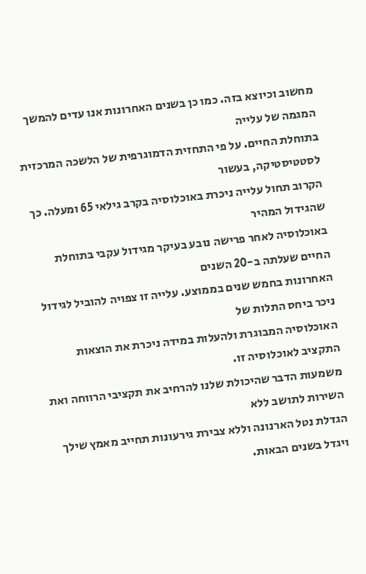מחשוב וכיוצא בזה. כמו כן בשנים האחרונות אנו עדים להמשך המגמה של עלייה
בתוחלת החיים. על פי התחזית הדמוגרפית של הלשכה המרכזית לסטטיסטיקה, בעשור
הקרוב תחול עלייה ניכרת באוכלוסיה בקרב גילאי 65 ומעלה. כך שהגידול המהיר
באוכלוסיה לאחר פרישה נובע בעיקר מגידול עקבי בתוחלת החיים שעלתה ב-20 השנים
האחרונות בחמש שנים בממוצע. עלייה זו צפויה להוביל לגידול ניכר ביחס התלות של
האוכלוסיה המבוגרת ולהעלות במידה ניכרת את הוצאות התקציב לאוכלוסיה זו.
משמעות הדבר שהיכולת שלנו להרחיב את תקציבי הרווחה ואת השירות לתושב ללא
הגדלת נטל הארנונה וללא צבירת גירעונות תחייב מאמץ שילך ויגדל בשנים הבאות.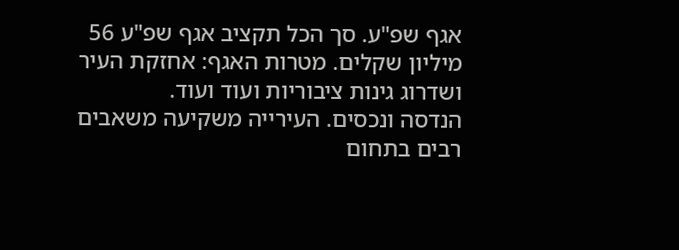אגף שפ"ע. סך הכל תקציב אגף שפ"ע 56 מיליון שקלים. מטרות האגף: אחזקת העיר
ושדרוג גינות ציבוריות ועוד ועוד.
הנדסה ונכסים. העירייה משקיעה משאבים רבים בתחום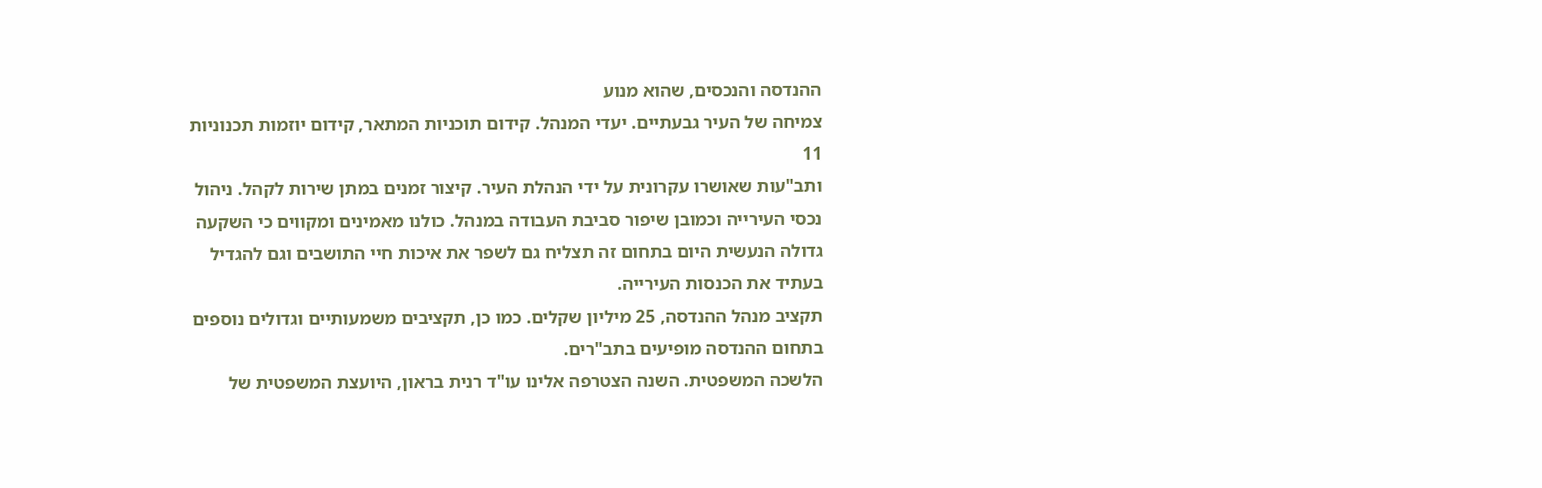ההנדסה והנכסים, שהוא מנוע
צמיחה של העיר גבעתיים. יעדי המנהל. קידום תוכניות המתאר, קידום יוזמות תכנוניות
11
ותב"עות שאושרו עקרונית על ידי הנהלת העיר. קיצור זמנים במתן שירות לקהל. ניהול
נכסי העירייה וכמובן שיפור סביבת העבודה במנהל. כולנו מאמינים ומקווים כי השקעה
גדולה הנעשית היום בתחום זה תצליח גם לשפר את איכות חיי התושבים וגם להגדיל
בעתיד את הכנסות העירייה.
תקציב מנהל ההנדסה, 25 מיליון שקלים. כמו כן, תקציבים משמעותיים וגדולים נוספים
בתחום ההנדסה מופיעים בתב"רים.
הלשכה המשפטית. השנה הצטרפה אלינו עו"ד רנית בראון, היועצת המשפטית של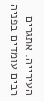העירייה. אתגרים רבים עומדים בפניה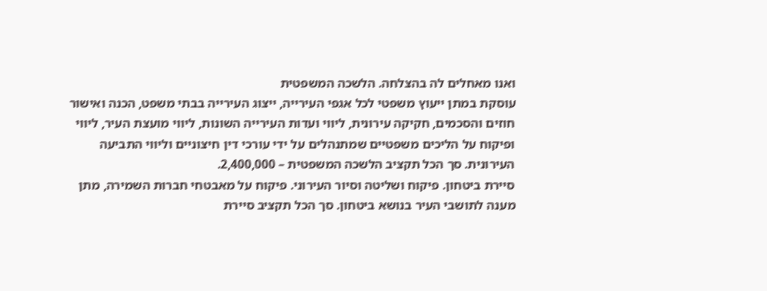ואנו מאחלים לה בהצלחה. הלשכה המשפטית
עוסקת במתן ייעוץ משפטי לכל אגפי העירייה, ייצוג העירייה בבתי משפט, הכנה ואישור
חוזים והסכמים, חקיקה עירונית, ליווי ועדות העירייה השונות, ליווי מועצת העיר, ליווי
ופיקוח על הליכים משפטיים שמתנהלים על ידי עורכי דין חיצוניים וליווי התביעה
העירונית. סך הכל תקציב הלשכה המשפטית – 2,400,000.
סיירת ביטחון. פיקוח ושליטה וסיור העירוני. פיקוח על מאבטחי חברות השמירה, מתן
מענה לתושבי העיר בנושא ביטחון. סך הכל תקציב סיירת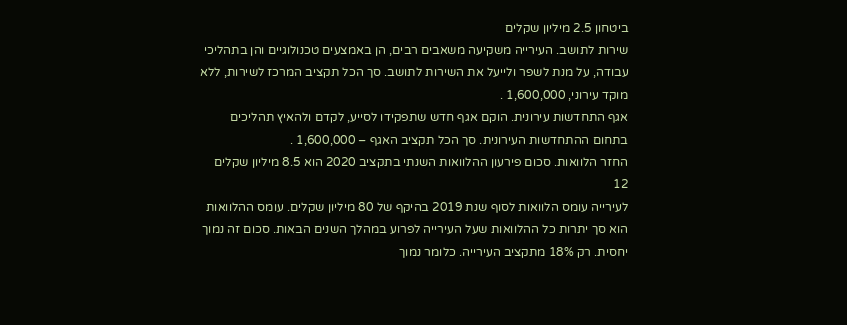ביטחון 2.5 מיליון שקלים
שירות לתושב. העירייה משקיעה משאבים רבים, הן באמצעים טכנולוגיים והן בתהליכי
עבודה, על מנת לשפר ולייעל את השירות לתושב. סך הכל תקציב המרכז לשירות, ללא
מוקד עירוני, 1,600,000 .
אגף התחדשות עירונית. הוקם אגף חדש שתפקידו לסייע, לקדם ולהאיץ תהליכים
בתחום ההתחדשות העירונית. סך הכל תקציב האגף – 1,600,000 .
החזר הלוואות. סכום פירעון ההלוואות השנתי בתקציב 2020 הוא 8.5 מיליון שקלים
12
לעירייה עומס הלוואות לסוף שנת 2019 בהיקף של 80 מיליון שקלים. עומס ההלוואות
הוא סך יתרות כל ההלוואות שעל העירייה לפרוע במהלך השנים הבאות. סכום זה נמוך
יחסית. רק 18% מתקציב העירייה. כלומר נמוך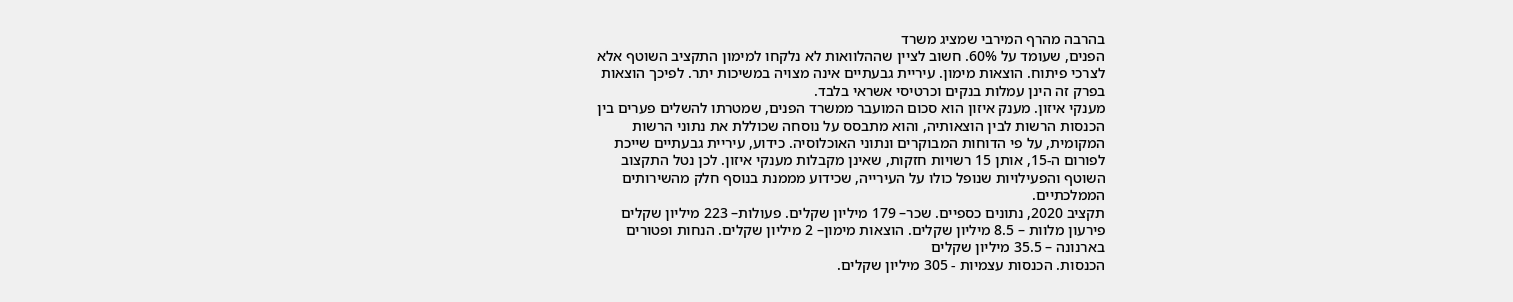בהרבה מהרף המירבי שמציג משרד
הפנים, שעומד על 60%. חשוב לציין שההלוואות לא נלקחו למימון התקציב השוטף אלא
לצרכי פיתוח. הוצאות מימון. עיריית גבעתיים אינה מצויה במשיכות יתר. לפיכך הוצאות
בפרק זה הינן עמלות בנקים וכרטיסי אשראי בלבד.
מענקי איזון. מענק איזון הוא סכום המועבר ממשרד הפנים, שמטרתו להשלים פערים בין
הכנסות הרשות לבין הוצאותיה, והוא מתבסס על נוסחה שכוללת את נתוני הרשות
המקומית, על פי הדוחות המבוקרים ונתוני האוכלוסיה. כידוע, עיריית גבעתיים שייכת
לפורום ה-15, אותן 15 רשויות חזקות, שאינן מקבלות מענקי איזון. לכן נטל התקצוב
השוטף והפעילויות שנופל כולו על העירייה, שכידוע מממנת בנוסף חלק מהשירותים
הממלכתיים.
תקציב 2020, נתונים כספיים. שכר– 179 מיליון שקלים. פעולות– 223 מיליון שקלים
פירעון מלוות – 8.5 מיליון שקלים. הוצאות מימון– 2 מיליון שקלים. הנחות ופטורים
בארנונה – 35.5 מיליון שקלים
הכנסות. הכנסות עצמיות - 305 מיליון שקלים.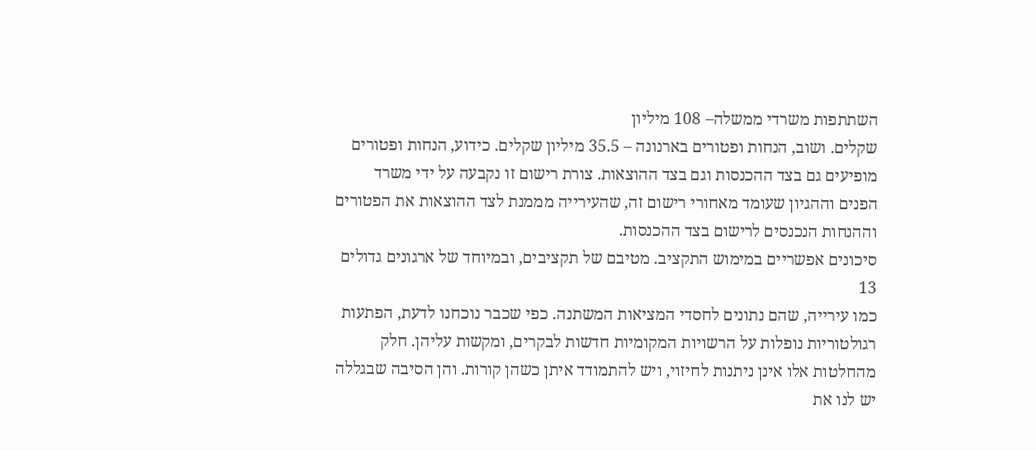השתתפות משרדי ממשלה– 108 מיליון
שקלים. ושוב, הנחות ופטורים בארנונה – 35.5 מיליון שקלים. כידוע, הנחות ופטורים
מופיעים גם בצד ההכנסות וגם בצד ההוצאות. צורת רישום זו נקבעה על ידי משרד
הפנים וההגיון שעומד מאחורי רישום זה, שהעירייה מממנת לצד ההוצאות את הפטורים
וההנחות הנכנסים לרישום בצד ההכנסות.
סיכונים אפשריים במימוש התקציב. מטיבם של תקציבים, ובמיוחד של ארגונים גדולים
13
כמו עירייה, שהם נתונים לחסדי המציאות המשתנה. כפי שכבר נוכחנו לדעת, הפתעות
רגולטוריות נופלות על הרשויות המקומיות חדשות לבקרים, ומקשות עליהן. חלק
מהחלטות אלו אינן ניתנות לחיזוי, ויש להתמודד איתן כשהן קורות. והן הסיבה שבגללה
יש לנו את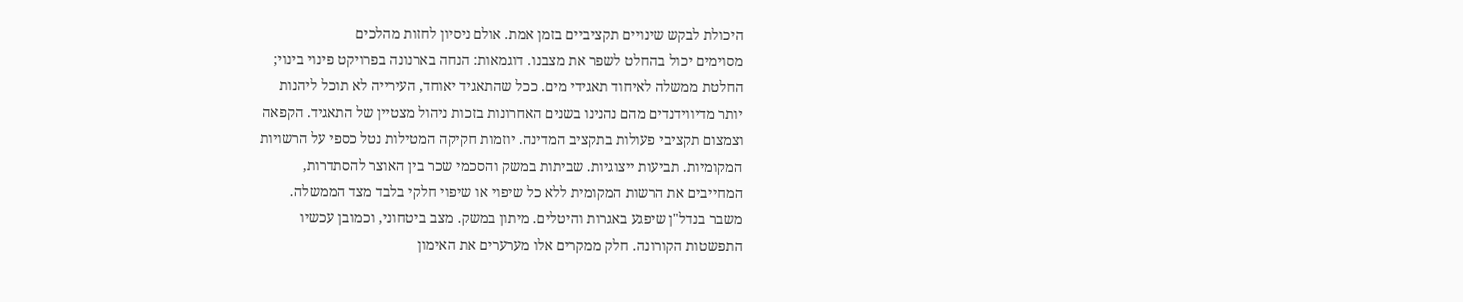היכולת לבקש שינויים תקציביים בזמן אמת. אולם ניסיון לחזות מהלכים
מסוימים יכול בהחלט לשפר את מצבנו. דוגמאות: הנחה בארנונה בפרויקט פינוי בינוי;
החלטת ממשלה לאיחוד תאגידי מים. ככל שהתאגיד יאוחד, העירייה לא תוכל ליהנות
יותר מדיווידנדים מהם נהנינו בשנים האחרונות בזכות ניהול מצטיין של התאגיד. הקפאה
וצמצום תקציבי פעולות בתקציב המדינה. יוזמות חקיקה המטילות נטל כספי על הרשויות
המקומיות. תביעות ייצוגיות. שביתות במשק והסכמי שכר בין האוצר להסתדרות,
המחייבים את הרשות המקומית ללא כל שיפוי או שיפוי חלקי בלבד מצד הממשלה.
משבר בנדל"ן שיפגע באגרות והיטלים. מיתון במשק. מצב ביטחוני, וכמובן עכשיו
התפשטות הקורונה. חלק ממקרים אלו מערערים את האימון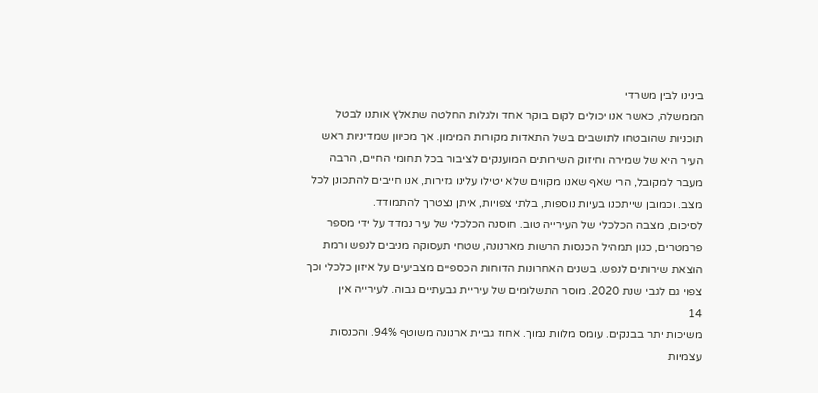בינינו לבין משרדי
הממשלה, כאשר אנו יכולים לקום בוקר אחד ולגלות החלטה שתאלץ אותנו לבטל
תוכניות שהובטחו לתושבים בשל התאדות מקורות המימון. אך מכיוון שמדיניות ראש
העיר היא של שמירה וחיזוק השירותים המוענקים לציבור בכל תחומי החיים, הרבה
מעבר למקובל, הרי שאף שאנו מקווים שלא יטילו עלינו גזירות, אנו חייבים להתכונן לכל
מצב. וכמובן שייתכנו בעיות נוספות, בלתי צפויות, איתן נצטרך להתמודד.
לסיכום, מצבה הכלכלי של העירייה טוב. חוסנה הכלכלי של עיר נמדד על ידי מספר
פרמטרים, כגון תמהיל הכנסות הרשות מארנונה, שטחי תעסוקה מניבים לנפש ורמת
הוצאת שירותים לנפש. בשנים האחרונות הדוחות הכספיים מצביעים על איזון כלכלי וכך
צפוי גם לגבי שנת 2020. מוסר התשלומים של עיריית גבעתיים גבוה. לעירייה אין
14
משיכות יתר בבנקים. עומס מלוות נמוך. אחוז גביית ארנונה משוטף 94%. והכנסות
עצמיות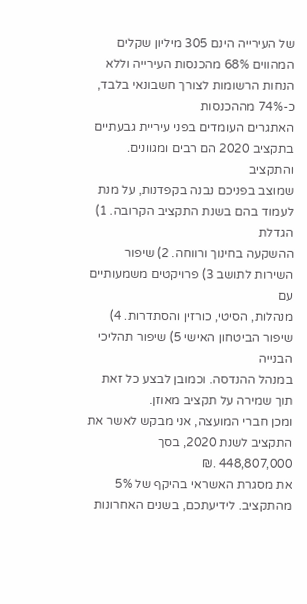של העירייה הינם 305 מיליון שקלים המהווים 68% מהכנסות העירייה וללא
הנחות הרשומות לצורך חשבונאי בלבד, כ-74% מההכנסות
האתגרים העומדים בפני עיריית גבעתיים בתקציב 2020 הם רבים ומגוונים. והתקציב
שמוצב בפניכם נבנה בקפדנות, על מנת לעמוד בהם בשנת התקציב הקרובה. 1) הגדלת
ההשקעה בחינוך ורווחה. 2) שיפור השירות לתושב 3) פרויקטים משמעותיים עם
מנהלות, הסיטי, כורזין והסתדרות. 4) שיפור הביטחון האישי 5) שיפור תהליכי הבנייה
במנהל ההנדסה. וכמובן לבצע כל זאת תוך שמירה על תקציב מאוזן.
ומכן חברי המועצה, אני מבקש לאשר את התקציב לשנת 2020, בסך 448,807,000 .₪
את מסגרת האשראי בהיקף של 5% מהתקציב. לידיעתכם, בשנים האחרונות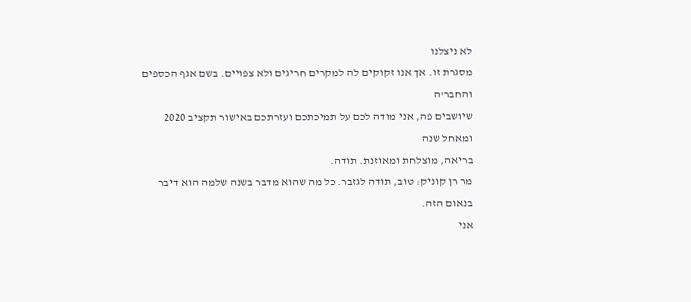לא ניצלנו
מסגרת זו. אך אנו זקוקים לה למקרים חריגים ולא צפויים. בשם אגף הכספים והחבר'ה
שיושבים פה, אני מודה לכם על תמיכתכם ועזרתכם באישור תקציב 2020 ומאחל שנה
בריאה, מוצלחת ומאוזנת. תודה.
מר רן קוניק: טוב, תודה לגזבר. כל מה שהוא מדבר בשנה שלמה הוא דיבר בנאום הזה.
אני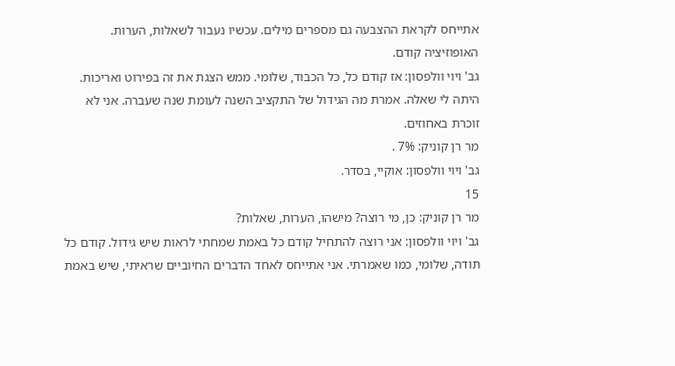אתייחס לקראת ההצבעה גם מספרים מילים. עכשיו נעבור לשאלות, הערות.
האופוזיציה קודם.
גב' ויוי וולפסון: אז קודם כל, כל הכבוד, שלומי. ממש הצגת את זה בפירוט ואריכות.
היתה לי שאלה. אמרת מה הגידול של התקציב השנה לעומת שנה שעברה. אני לא
זוכרת באחוזים.
מר רן קוניק: 7% .
גב' ויוי וולפסון: אוקיי, בסדר.
15
מר רן קוניק: כן, מי רוצה? מישהו, הערות, שאלות?
גב' ויוי וולפסון: אני רוצה להתחיל קודם כל באמת שמחתי לראות שיש גידול. קודם כל
תודה, שלומי, כמו שאמרתי. אני אתייחס לאחד הדברים החיוביים שראיתי, שיש באמת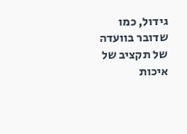גידול, כמו שדובר בוועדה של תקציב של איכות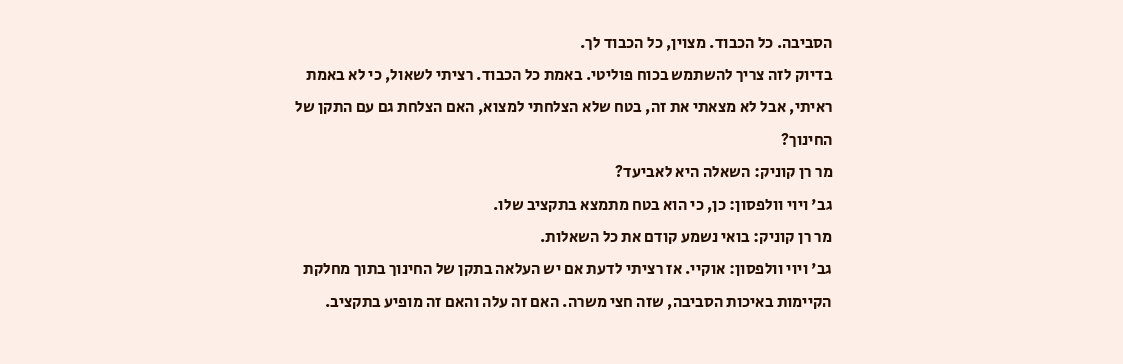הסביבה. כל הכבוד. מצוין, כל הכבוד לך.
בדיוק לזה צריך להשתמש בכוח פוליטי. באמת כל הכבוד. רציתי לשאול, כי לא באמת
ראיתי, אבל לא מצאתי את זה, בטח שלא הצלחתי למצוא, האם הצלחת גם עם התקן של
החינוך?
מר רן קוניק: השאלה היא לאביעד?
גב' ויוי וולפסון: כן, כי הוא בטח מתמצא בתקציב שלו.
מר רן קוניק: בואי נשמע קודם את כל השאלות.
גב' ויוי וולפסון: אוקיי. אז רציתי לדעת אם יש העלאה בתקן של החינוך בתוך מחלקת
הקיימות באיכות הסביבה, שזה חצי משרה. האם זה עלה והאם זה מופיע בתקציב.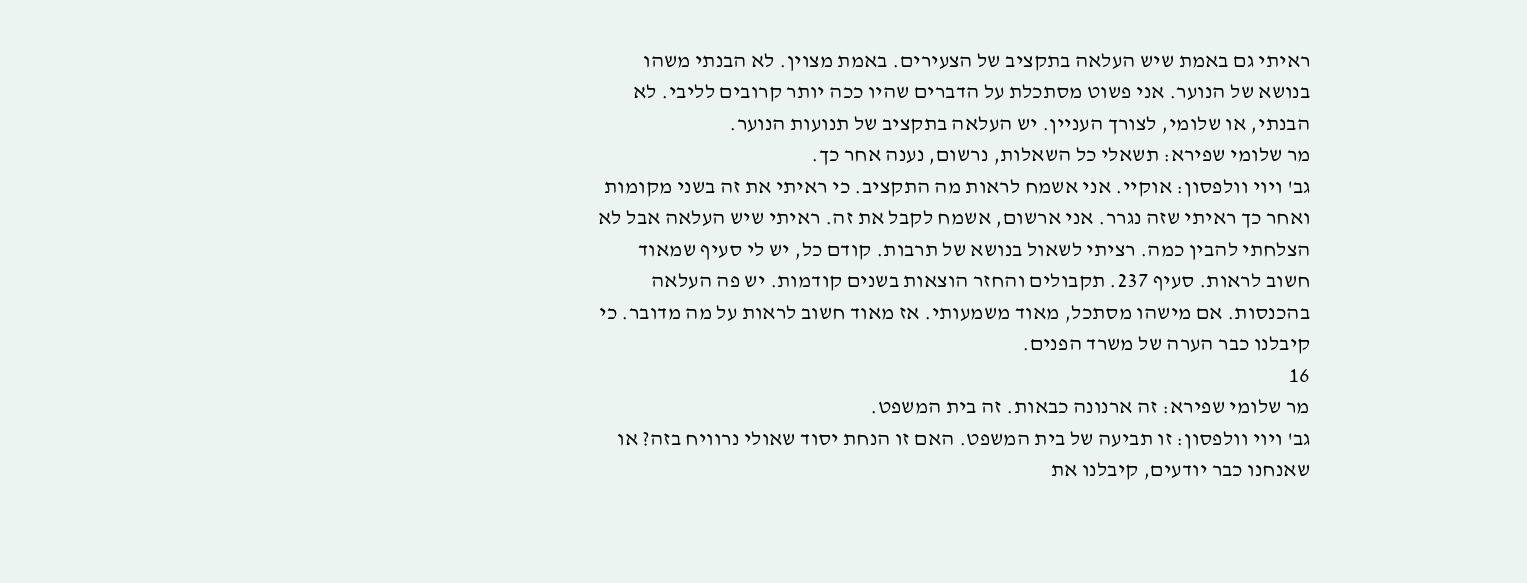ראיתי גם באמת שיש העלאה בתקציב של הצעירים. באמת מצוין. לא הבנתי משהו
בנושא של הנוער. אני פשוט מסתכלת על הדברים שהיו ככה יותר קרובים לליבי. לא
הבנתי, או שלומי, לצורך העניין. יש העלאה בתקציב של תנועות הנוער.
מר שלומי שפירא: תשאלי כל השאלות, נרשום, נענה אחר כך.
גב' ויוי וולפסון: אוקיי. אני אשמח לראות מה התקציב. כי ראיתי את זה בשני מקומות
ואחר כך ראיתי שזה נגרר. אני ארשום, אשמח לקבל את זה. ראיתי שיש העלאה אבל לא
הצלחתי להבין כמה. רציתי לשאול בנושא של תרבות. קודם כל, יש לי סעיף שמאוד
חשוב לראות. סעיף 237. תקבולים והחזר הוצאות בשנים קודמות. יש פה העלאה
בהכנסות. אם מישהו מסתכל, מאוד משמעותי. אז מאוד חשוב לראות על מה מדובר. כי
קיבלנו כבר הערה של משרד הפנים.
16
מר שלומי שפירא: זה ארנונה כבאות. זה בית המשפט.
גב' ויוי וולפסון: זו תביעה של בית המשפט. האם זו הנחת יסוד שאולי נרוויח בזה? או
שאנחנו כבר יודעים, קיבלנו את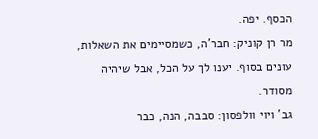הכסף. יפה.
מר רן קוניק: חבר'ה, כשמסיימים את השאלות, עונים בסוף. יענו לך על הכל, אבל שיהיה
מסודר.
גב' ויוי וולפסון: סבבה, הנה, כבר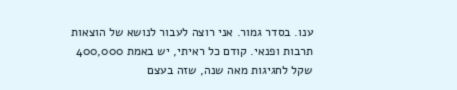ענו. בסדר גמור. אני רוצה לעבור לנושא של הוצאות
תרבות ופנאי. קודם כל ראיתי, יש באמת 400,000 שקל לחגיגות מאה שנה, שזה בעצם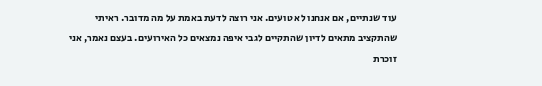עוד שנתיים, אם אנחנו לא טועים. אני רוצה לדעת באמת על מה מדובר. ראיתי
שהתקציב מתאים לדיון שהתקיים לגבי איפה נמצאים כל האירועים. בעצם נאמר, אני
זוכרת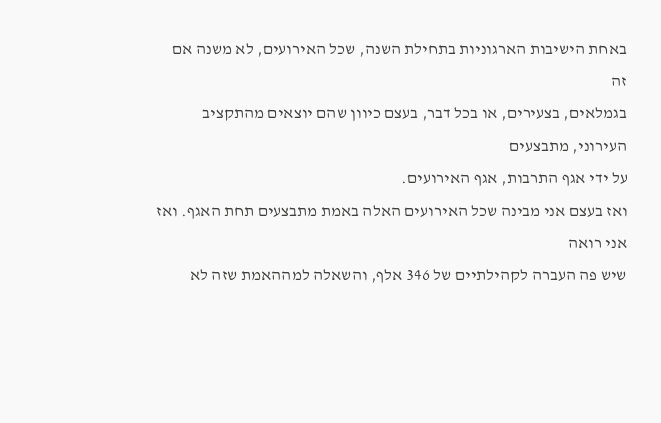באחת הישיבות הארגוניות בתחילת השנה, שכל האירועים, לא משנה אם זה
בגמלאים, בצעירים, או בכל דבר, בעצם כיוון שהם יוצאים מהתקציב העירוני, מתבצעים
על ידי אגף התרבות, אגף האירועים.
ואז בעצם אני מבינה שכל האירועים האלה באמת מתבצעים תחת האגף. ואז אני רואה
שיש פה העברה לקהילתיים של 346 אלף, והשאלה למההאמת שזה לא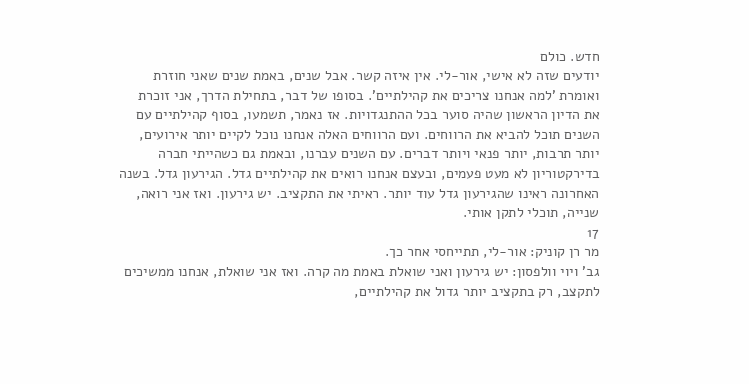חדש. כולם
יודעים שזה לא אישי, אור-לי. אין איזה קשר. אבל שנים, באמת שנים שאני חוזרת
ואומרת 'למה אנחנו צריכים את קהילתיים'. בסופו של דבר, בתחילת הדרך, אני זוכרת
את הדיון הראשון שהיה סוער בכל ההתנגדויות. אז נאמר, תשמעו, בסוף קהילתיים עם
השנים תוכל להביא את הרווחים. ועם הרווחים האלה אנחנו נוכל לקיים יותר אירועים,
יותר תרבות, יותר פנאי ויותר דברים. עם השנים עברנו, ובאמת גם כשהייתי חברה
בדירקטוריון לא מעט פעמים, ובעצם אנחנו רואים את קהילתיים גדל. הגירעון גדל. בשנה
האחרונה ראינו שהגירעון גדל עוד יותר. ראיתי את התקציב. יש גירעון. ואז אני רואה,
שנייה, תוכלי לתקן אותי.
17
מר רן קוניק: אור-לי, תתייחסי אחר כך.
גב' ויוי וולפסון: יש גירעון ואני שואלת באמת מה קרה. ואז אני שואלת, אנחנו ממשיכים
לתקצב, רק בתקציב יותר גדול את קהילתיים,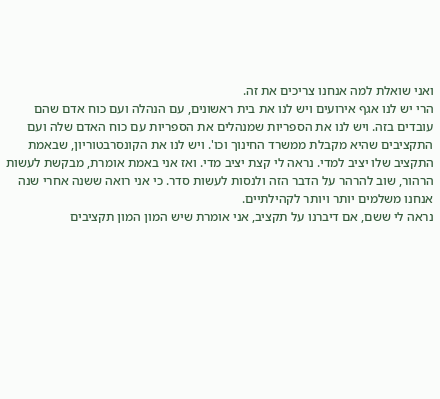ואני שואלת למה אנחנו צריכים את זה.
הרי יש לנו אגף אירועים ויש לנו את בית ראשונים, עם הנהלה ועם כוח אדם שהם
עובדים בזה. ויש לנו את הספריות שמנהלים את הספריות עם כוח האדם שלה ועם
התקציבים שהיא מקבלת ממשרד החינוך וכו'. ויש לנו את הקונסרבטוריון, שבאמת
התקציב שלו יציב למדי. נראה לי קצת יציב מדי. ואז אני באמת אומרת, מבקשת לעשות
הרהור, שוב להרהר על הדבר הזה ולנסות לעשות סדר. כי אני רואה ששנה אחרי שנה
אנחנו משלמים יותר ויותר לקהילתיים.
נראה לי ששם, אם דיברנו על תקציב, אני אומרת שיש המון המון תקציבים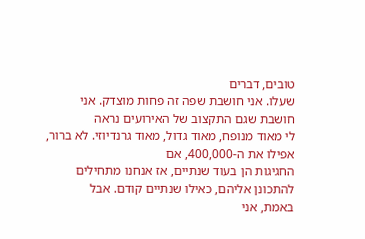טובים, דברים
שעלו. אני חושבת שפה זה פחות מוצדק. אני חושבת שגם התקצוב של האירועים נראה
לי מאוד מנופח, מאוד גדול, מאוד גרנדיוזי. לא ברור, אפילו את ה-400,000, אם
החגיגות הן בעוד שנתיים, אז אנחנו מתחילים להתכונן אליהם, כאילו שנתיים קודם. אבל
באמת, אני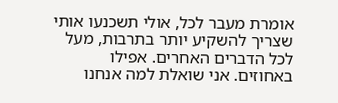אומרת מעבר לכל, אולי תשכנעו אותי שצריך להשקיע יותר בתרבות, מעל
לכל הדברים האחרים. אפילו באחוזים. אני שואלת למה אנחנו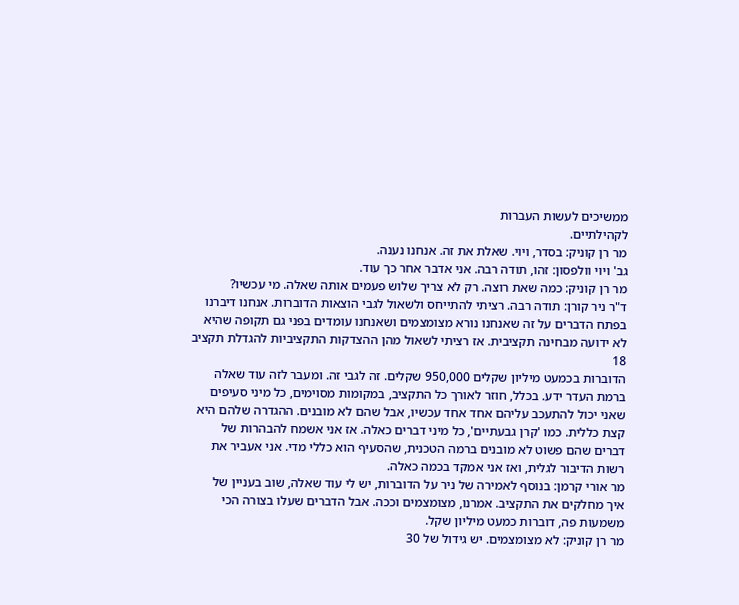ממשיכים לעשות העברות
לקהילתיים.
מר רן קוניק: בסדר, ויוי. שאלת את זה. אנחנו נענה.
גב' ויוי וולפסון: זהו, תודה רבה. אני אדבר אחר כך עוד.
מר רן קוניק: כמה שאת רוצה. רק לא צריך שלוש פעמים אותה שאלה. מי עכשיו?
ד"ר ניר קורן: תודה רבה. רציתי להתייחס ולשאול לגבי הוצאות הדוברות. אנחנו דיברנו
בפתח הדברים על זה שאנחנו נורא מצומצמים ושאנחנו עומדים בפני גם תקופה שהיא
לא ידועה מבחינה תקציבית. אז רציתי לשאול מהן ההצדקות התקציביות להגדלת תקציב
18
הדוברות בכמעט מיליון שקלים 950,000 שקלים. זה לגבי זה. ומעבר לזה עוד שאלה
ברמת העדר ידע. בכלל, חוזר לאורך כל התקציב, במקומות מסוימים, כל מיני סעיפים
שאני יכול להתעכב עליהם אחד אחד עכשיו, אבל שהם לא מובנים. ההגדרה שלהם היא
קצת כללית. כמו 'קרן גבעתיים', כל מיני דברים כאלה. אז אני אשמח להבהרות של
דברים שהם פשוט לא מובנים ברמה הטכנית, שהסעיף הוא כללי מדי. אני אעביר את
רשות הדיבור לגלית, ואז אני אמקד בכמה כאלה.
מר אורי קרמן: בנוסף לאמירה של ניר על הדוברות, יש לי עוד שאלה, שוב בעניין של
איך מחלקים את התקציב. אמרנו, מצומצמים וככה. אבל הדברים שעלו בצורה הכי
משמעות פה, דוברות כמעט מיליון שקל.
מר רן קוניק: לא מצומצמים. יש גידול של 30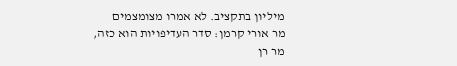מיליון בתקציב. לא אמרו מצומצמים
מר אורי קרמן: סדר העדיפויות הוא כזה,
מר רן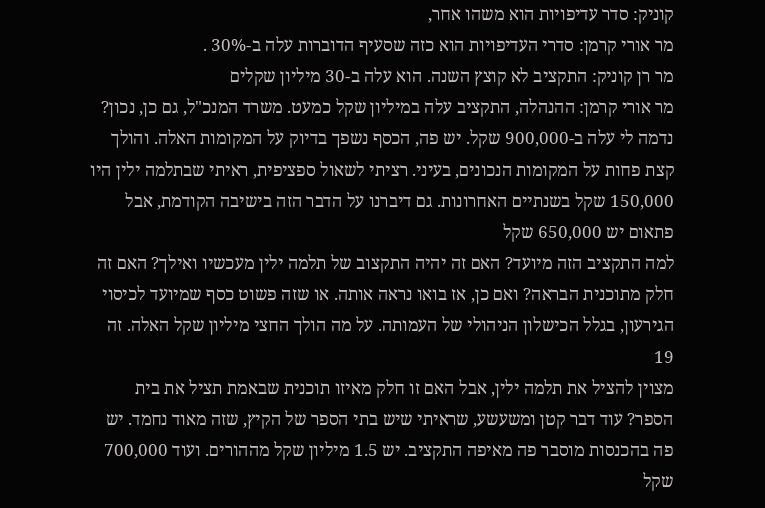קוניק: סדר עדיפויות הוא משהו אחר,
מר אורי קרמן: סדרי העדיפויות הוא כזה שסעיף הדוברות עלה ב-30% .
מר רן קוניק: התקציב לא קוצץ השנה. הוא עלה ב-30 מיליון שקלים
מר אורי קרמן: ההנהלה, התקציב עלה במיליון שקל כמעט. משרד המנכ"ל, גם כן, נכון?
נדמה לי עלה ב-900,000 שקל. יש פה, הכסף נשפך בדיוק על המקומות האלה. והולך
קצת פחות על המקומות הנכונים, בעיני. רציתי לשאול ספציפית, ראיתי שבתלמה ילין היו
150,000 שקל בשנתיים האחרונות. גם דיברנו על הדבר הזה בישיבה הקודמת, אבל
פתאום יש 650,000 שקל
למה התקציב הזה מיועד? האם זה יהיה התקצוב של תלמה ילין מעכשיו ואילך? האם זה
חלק מתוכנית הבראה? ואם כן, אז בואו נראה אותה. או שזה פשוט כסף שמיועד לכיסוי
הגירעון, בגלל הכישלון הניהולי של העמותה. על מה הולך החצי מיליון שקל האלה. זה
19
מצוין להציל את תלמה ילין, אבל האם זו חלק מאיזו תוכנית שבאמת תציל את בית
הספר? עוד דבר קטן ומשעשע, שראיתי שיש בתי הספר של הקיץ, שזה מאוד נחמד. יש
פה בהכנסות מוסבר פה מאיפה התקציב. יש 1.5 מיליון שקל מההורים. ועוד 700,000
שקל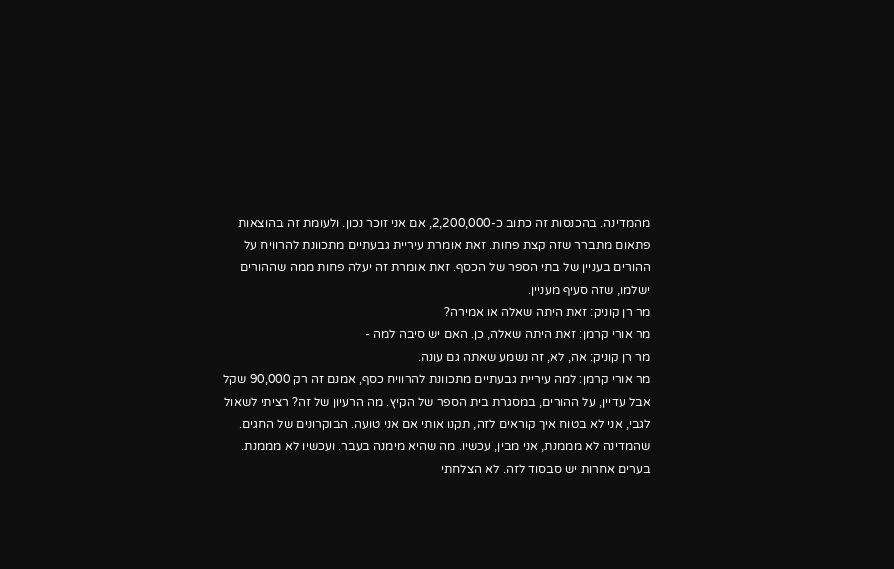מהמדינה. בהכנסות זה כתוב כ-2,200,000, אם אני זוכר נכון. ולעומת זה בהוצאות
פתאום מתברר שזה קצת פחות. זאת אומרת עיריית גבעתיים מתכוונת להרוויח על
ההורים בעניין של בתי הספר של הכסף. זאת אומרת זה יעלה פחות ממה שההורים
ישלמו, שזה סעיף מעניין.
מר רן קוניק: זאת היתה שאלה או אמירה?
מר אורי קרמן: זאת היתה שאלה, כן. האם יש סיבה למה -
מר רן קוניק: אה, לא, זה נשמע שאתה גם עונה.
מר אורי קרמן: למה עיריית גבעתיים מתכוונת להרוויח כסף, אמנם זה רק 90,000 שקל
אבל עדיין, על ההורים, במסגרת בית הספר של הקיץ. מה הרעיון של זה? רציתי לשאול
לגבי, אני לא בטוח איך קוראים לזה, תקנו אותי אם אני טועה. הבוקרונים של החגים.
שהמדינה לא מממנת, אני מבין, עכשיו. מה שהיא מימנה בעבר. ועכשיו לא מממנת.
בערים אחרות יש סבסוד לזה. לא הצלחתי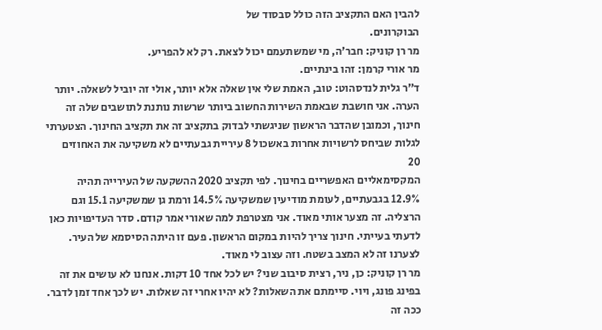להבין האם התקציב הזה כולל סבסוד של
הבוקרונים.
מר רן קוניק: חבר'ה, מי שמשתעמם יכול לצאת. רק לא להפריע.
מר אורי קרמן: זהו בינתיים.
ד"ר גלית לנדסהוט: טוב, האמת שלי אין שאלה אלא יותר, אולי זה יוביל לשאלה. יותר
הערה. אני חושבת שבאמת השירות החשוב ביותר שרשות נותנת לתושבים שלה זה
חינוך, וכמובן שהדבר הראשון שניגשתי לבדוק בתקציב זה את תקציב החינוך. הצטערתי
לגלות שביחס לרשויות אחרות באשכול 8 עיריית גבעתיים לא משקיעה את האחוזים
20
המקסימאליים האפשריים בחינוך. לפי תקציב 2020 ההשקעה של העירייה תהיה
12.9% בגבעתיים, לעומת מודיעין שמשקיעה 14.5% ורמת גן שמשקיעה 15.1 וגם
הרצליה. זה מצער אותי מאוד. אני מצטרפת למה שאורי אמר קודם. סדר העדיפויות כאן
לדעתי בעייתי. חינוך צריך להיות במקום הראשון. פעם זו היתה הסיסמא של העיר.
לצערנו זה לא המצב בשטח. וזה עצוב לי מאוד.
מר רן קוניק: כן, ניר, רצית סיבוב שני? יש לכל אחד 10 דקות. אנחנו לא עושים את זה
בפינג פונג, ויוי. סיימתם את השאלות? לא יהיו אחרי זה שאלות. יש לכך אחד זמן לדבר.
ככה זה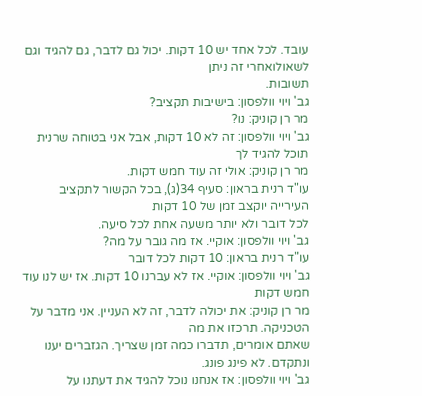עובד. לכל אחד יש 10 דקות. יכול גם לדבר, גם להגיד וגם לשאולואחרי זה ניתן
תשובות.
גב' ויוי וולפסון: בישיבות תקציב?
מר רן קוניק: נו?
גב' ויוי וולפסון: זה לא 10 דקות, אבל אני בטוחה שרנית תוכל להגיד לך
מר רן קוניק: אולי זה עוד חמש דקות.
עו"ד רנית בראון: סעיף 34(ג), בכל הקשור לתקציב העירייה יוקצב זמן של 10 דקות
לכל דובר ולא יותר משעה אחת לכל סיעה.
גב' ויוי וולפסון: אוקיי. אז מה גובר על מה?
עו"ד רנית בראון: 10 דקות לכל דובר
גב' ויוי וולפסון: אוקיי. אז לא עברנו 10 דקות. אז יש לנו עוד חמש דקות
מר רן קוניק: את יכולה לדבר, זה לא העניין. אני מדבר על הטכניקה. תרכזו את מה
שאתם אומרים, תדברו כמה זמן שצריך. הגזברים יענו ונתקדם. לא פינג פונג.
גב' ויוי וולפסון: אז אנחנו נוכל להגיד את דעתנו על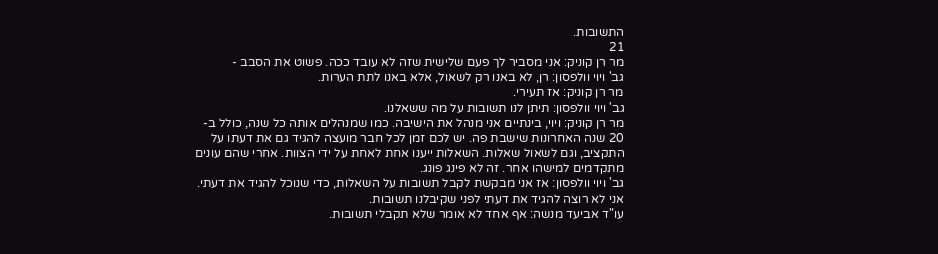התשובות.
21
מר רן קוניק: אני מסביר לך פעם שלישית שזה לא עובד ככה. פשוט את הסבב -
גב' ויוי וולפסון: רן, לא באנו רק לשאול, אלא באנו לתת הערות.
מר רן קוניק: אז תעירי.
גב' ויוי וולפסון: תיתן לנו תשובות על מה ששאלנו.
מר רן קוניק: ויוי, בינתיים אני מנהל את הישיבה. כמו שמנהלים אותה כל שנה, כולל ב-
20 שנה האחרונות שישבת פה. יש לכם זמן לכל חבר מועצה להגיד גם את דעתו על
התקציב, וגם לשאול שאלות. השאלות ייענו אחת לאחת על ידי הצוות. אחרי שהם עונים
מתקדמים למישהו אחר. זה לא פינג פונג.
גב' ויוי וולפסון: אז אני מבקשת לקבל תשובות על השאלות, כדי שנוכל להגיד את דעתי.
אני לא רוצה להגיד את דעתי לפני שקיבלנו תשובות.
עו"ד אביעד מנשה: אף אחד לא אומר שלא תקבלי תשובות.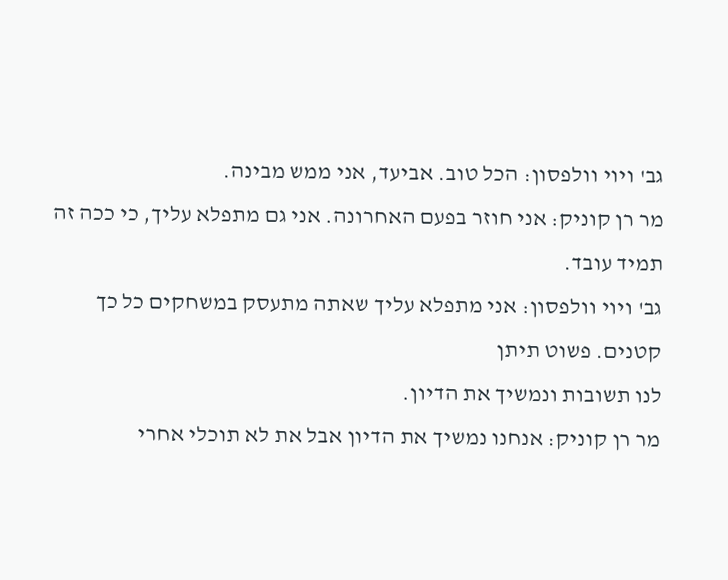גב' ויוי וולפסון: הכל טוב. אביעד, אני ממש מבינה.
מר רן קוניק: אני חוזר בפעם האחרונה. אני גם מתפלא עליך, כי ככה זה תמיד עובד.
גב' ויוי וולפסון: אני מתפלא עליך שאתה מתעסק במשחקים כל כך קטנים. פשוט תיתן
לנו תשובות ונמשיך את הדיון.
מר רן קוניק: אנחנו נמשיך את הדיון אבל את לא תוכלי אחרי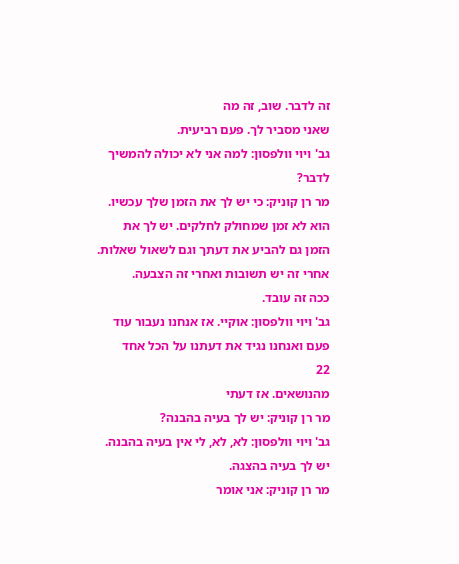זה לדבר. שוב, זה מה
שאני מסביר לך. פעם רביעית.
גב' ויוי וולפסון: למה אני לא יכולה להמשיך לדבר?
מר רן קוניק: כי יש לך את הזמן שלך עכשיו. הוא לא זמן שמחולק לחלקים. יש לך את
הזמן גם להביע את דעתך וגם לשאול שאלות. אחרי זה יש תשובות ואחרי זה הצבעה.
ככה זה עובד.
גב' ויוי וולפסון: אוקיי. אז אנחנו נעבור עוד פעם ואנחנו נגיד את דעתנו על הכל אחד
22
מהנושאים. אז דעתי
מר רן קוניק: יש לך בעיה בהבנה?
גב' ויוי וולפסון: לא, לא, לי אין בעיה בהבנה. יש לך בעיה בהצגה.
מר רן קוניק: אני אומר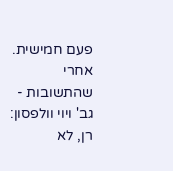פעם חמישית. אחרי שהתשובות -
גב' ויוי וולפסון: רן, לא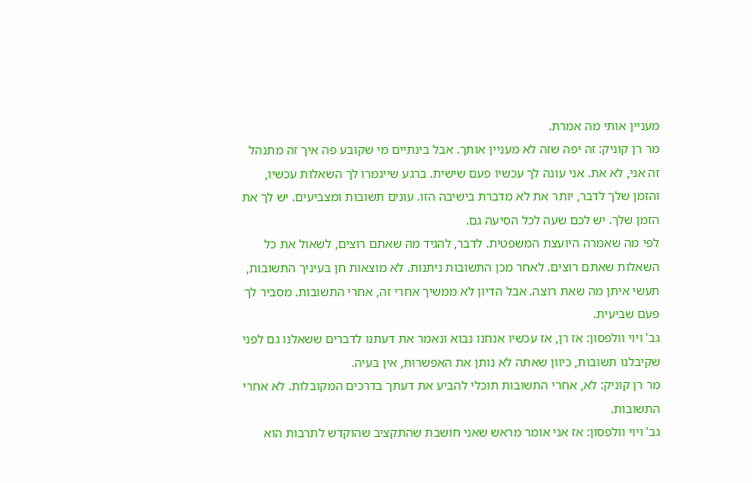מעניין אותי מה אמרת.
מר רן קוניק: זה יפה שזה לא מעניין אותך. אבל בינתיים מי שקובע פה איך זה מתנהל
זה אני, לא את. אני עונה לך עכשיו פעם שישית. ברגע שייגמרו לך השאלות עכשיו,
והזמן שלך לדבר, יותר את לא מדברת בישיבה הזו. עונים תשובות ומצביעים. יש לך את
הזמן שלך. יש לכם שעה לכל הסיעה גם.
לפי מה שאמרה היועצת המשפטית. לדבר, להגיד מה שאתם רוצים, לשאול את כל
השאלות שאתם רוצים. לאחר מכן התשובות ניתנות. לא מוצאות חן בעיניך התשובות,
תעשי איתן מה שאת רוצה. אבל הדיון לא ממשיך אחרי זה, אחרי התשובות. מסביר לך
פעם שביעית.
גב' ויוי וולפסון: אז רן, אז עכשיו אנחנו נבוא ונאמר את דעתנו לדברים ששאלנו גם לפני
שקיבלנו תשובות, כיוון שאתה לא נותן את האפשרות, אין בעיה.
מר רן קוניק: לא, אחרי התשובות תוכלי להביע את דעתך בדרכים המקובלות. לא אחרי
התשובות.
גב' ויוי וולפסון: אז אני אומר מראש שאני חושבת שהתקציב שהוקדש לתרבות הוא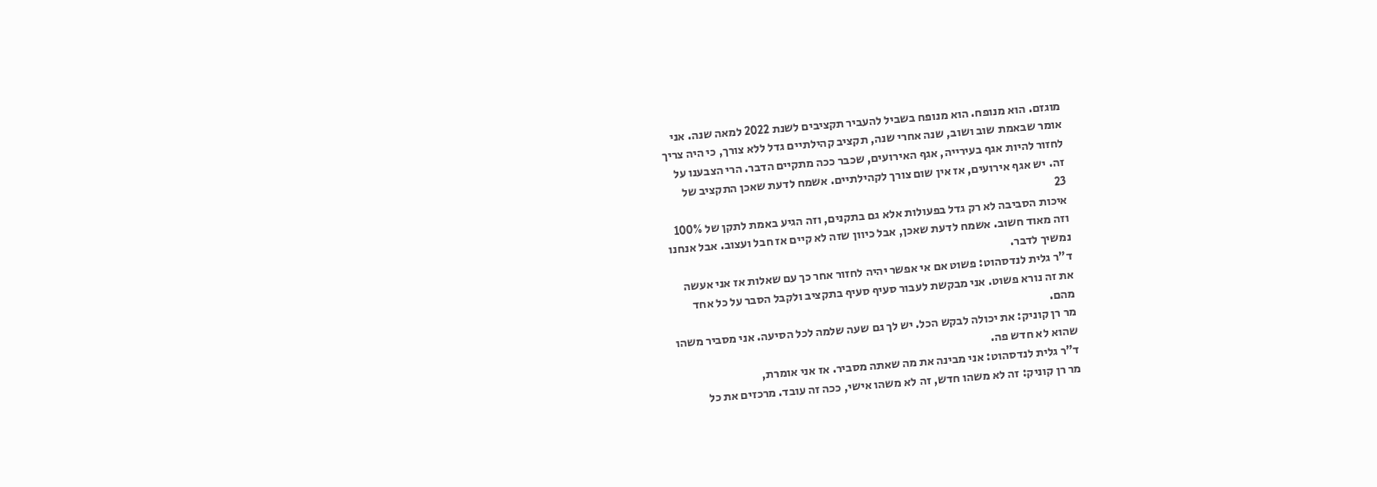מוגזם. הוא מנופח. הוא מנופח בשביל להעביר תקציבים לשנת 2022 למאה שנה. אני
אומר שבאמת שוב ושוב, שנה אחרי שנה, תקציב קהילתיים גדל ללא צורך, כי היה צריך
לחזור להיות אגף בעירייה, אגף האירועים, שכבר ככה מתקיים הדבר. הרי הצבענו על
זה. יש אגף אירועים, אז אין שום צורך לקהילתיים. אשמח לדעת שאכן התקציב של
23
איכות הסביבה לא רק גדל בפעולות אלא גם בתקנים, וזה הגיע באמת לתקן של 100%
וזה מאוד חשוב. אשמח לדעת שאכן, אבל כיוון שזה לא קיים אז חבל ועצוב. אבל אנחנו
נמשיך לדבר.
ד"ר גלית לנדסהוט: פשוט אם אי אפשר יהיה לחזור אחר כך עם שאלות אז אני אעשה
את זה נורא פשוט. אני מבקשת לעבור סעיף סעיף בתקציב ולקבל הסבר על כל אחד
מהם.
מר רן קוניק: את יכולה לבקש הכל. יש לך גם שעה שלמה לכל הסיעה. אני מסביר משהו
שהוא לא חדש פה.
ד"ר גלית לנדסהוט: אני מבינה את מה שאתה מסביר. אז אני אומרת,
מר רן קוניק: זה לא משהו חדש, זה לא משהו אישי, ככה זה עובד. מרכזים את כל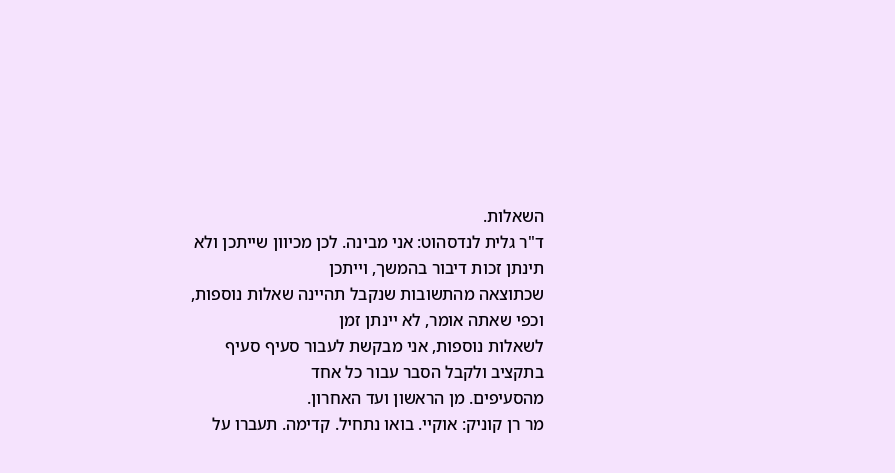השאלות.
ד"ר גלית לנדסהוט: אני מבינה. לכן מכיוון שייתכן ולא תינתן זכות דיבור בהמשך, וייתכן
שכתוצאה מהתשובות שנקבל תהיינה שאלות נוספות, וכפי שאתה אומר, לא יינתן זמן
לשאלות נוספות, אני מבקשת לעבור סעיף סעיף בתקציב ולקבל הסבר עבור כל אחד
מהסעיפים. מן הראשון ועד האחרון.
מר רן קוניק: אוקיי. בואו נתחיל. קדימה. תעברו על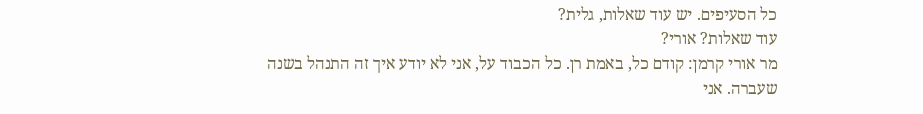כל הסעיפים. יש עוד שאלות, גלית?
עוד שאלות? אורי?
מר אורי קרמן: קודם כל, באמת רן. כל הכבוד על, אני לא יודע איך זה התנהל בשנה
שעברה. אני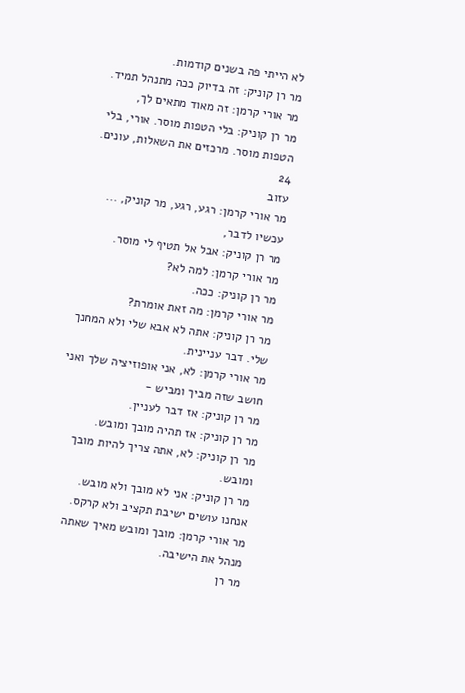לא הייתי פה בשנים קודמות.
מר רן קוניק: זה בדיוק ככה מתנהל תמיד.
מר אורי קרמן: זה מאוד מתאים לך,
מר רן קוניק: בלי הטפות מוסר. אורי, בלי הטפות מוסר. מרכזים את השאלות, עונים.
24
עזוב
מר אורי קרמן: רגע, רגע, מר קוניק, ... עכשיו לדבר,
מר רן קוניק: אבל אל תטיף לי מוסר.
מר אורי קרמן: למה לא?
מר רן קוניק: ככה.
מר אורי קרמן: מה זאת אומרת?
מר רן קוניק: אתה לא אבא שלי ולא המחנך שלי. דבר עניינית.
מר אורי קרמן: לא, אני אופוזיציה שלך ואני חושב שזה מביך ומביש -
מר רן קוניק: אז דבר לעניין.
מר רן קוניק: אז תהיה מובך ומובש.
מר רן קוניק: לא, אתה צריך להיות מובך ומובש.
מר רן קוניק: אני לא מובך ולא מובש. אנחנו עושים ישיבת תקציב ולא קרקס.
מר אורי קרמן: מובך ומובש מאיך שאתה מנהל את הישיבה.
מר רן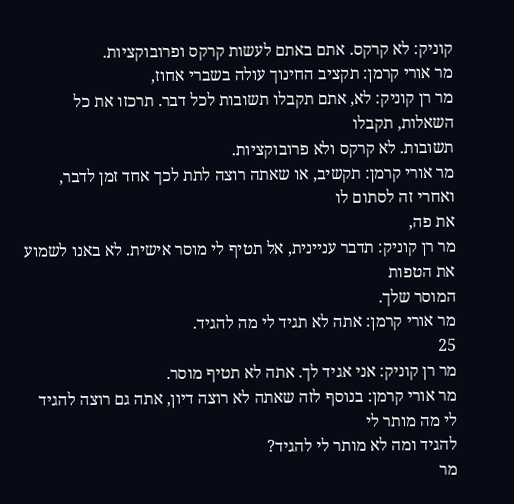קוניק: לא קרקס. אתם באתם לעשות קרקס ופרובוקציות.
מר אורי קרמן: תקציב החינוך עולה בשברי אחוז,
מר רן קוניק: לא, אתם תקבלו תשובות לכל דבר. תרכזו את כל השאלות, תקבלו
תשובות. לא קרקס ולא פרובוקציות.
מר אורי קרמן: תקשיב, או שאתה רוצה לתת לכך אחד זמן לדבר, ואחרי זה לסתום לו
את פה,
מר רן קוניק: תדבר עניינית, אל תטיף לי מוסר אישית. לא באנו לשמוע את הטפות
המוסר שלך.
מר אורי קרמן: אתה לא תגיד לי מה להגיד.
25
מר רן קוניק: אני אגיד לך. אתה לא תטיף מוסר.
מר אורי קרמן: בנוסף לזה שאתה לא רוצה דיון, אתה גם רוצה להגיד לי מה מותר לי
להגיד ומה לא מותר לי להגיד?
מר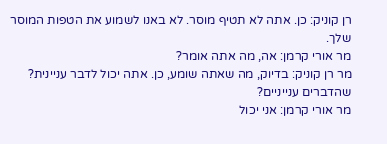רן קוניק: כן. אתה לא תטיף מוסר. לא באנו לשמוע את הטפות המוסר שלך.
מר אורי קרמן: אה, מה אתה אומר?
מר רן קוניק: בדיוק, מה שאתה שומע, כן. אתה יכול לדבר עניינית? שהדברים ענייניים?
מר אורי קרמן: אני יכול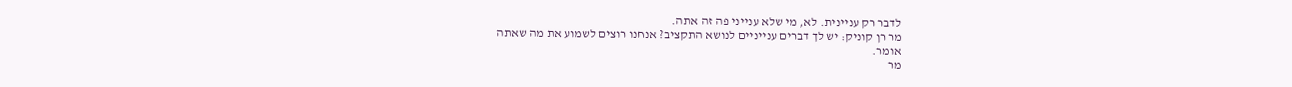לדבר רק עניינית. לא, מי שלא ענייני פה זה אתה.
מר רן קוניק: יש לך דברים ענייניים לנושא התקציב? אנחנו רוצים לשמוע את מה שאתה
אומר.
מר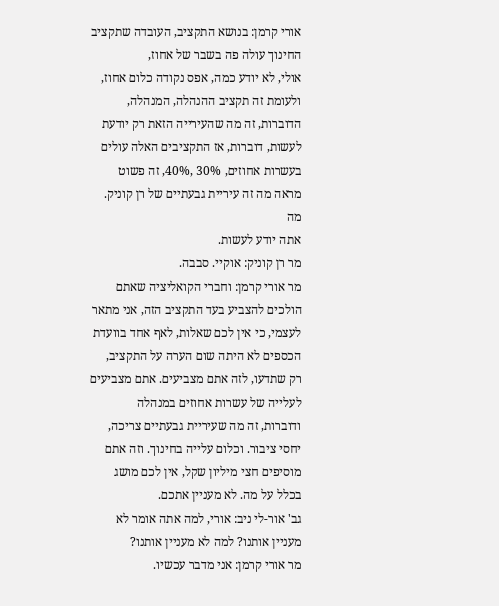אורי קרמן: בנושא התקציב, העובדה שתקציב החינוך עולה פה בשבר של אחוז,
אולי, לא יודע כמה, אפס נקודה כלום אחוז, ולעומת זה תקציב ההנהלה, המנהלה,
הדוברות, זה מה שהעירייה הזאת רק יודעת לעשות, דוברות, אז התקציבים האלה עולים
בעשרות אחוזים, 30% ,40%, זה פשוט מראה מה זה עיריית גבעתיים של רן קוניק. מה
אתה יודע לעשות.
מר רן קוניק: אוקיי. סבבה.
מר אורי קרמן: וחברי הקואליציה שאתם הולכים להצביע בעד התקציב הזה, אני מתאר
לעצמי, כי אין לכם שאלות, לאף אחד בוועדת הכספים לא היתה שום הערה על התקציב,
רק שתדעו, לזה אתם מצביעים. אתם מצביעים לעלייה של עשרות אחוזים במנהלה
ודוברות, זה מה שעיריית גבעתיים צריכה, יחסי ציבור. וכלום עלייה בחינוך. וזה אתם
מוסיפים חצי מיליון שקל, אין לכם מושג בכלל על מה. לא מעניין אתכם.
גב' אור-לי ניב: אורי, למה אתה אומר לא מעניין אותנו? למה לא מעניין אותנו?
מר אורי קרמן: אני מדבר עכשיו.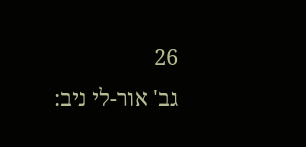26
גב' אור-לי ניב: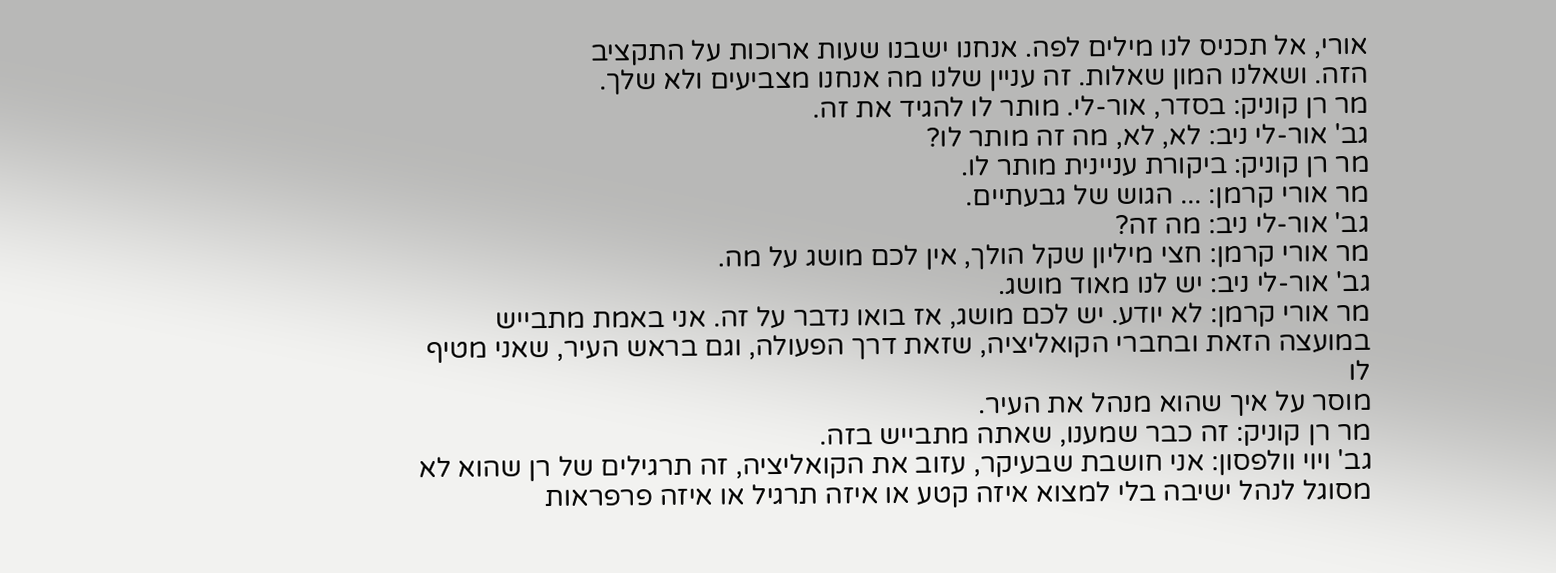אורי, אל תכניס לנו מילים לפה. אנחנו ישבנו שעות ארוכות על התקציב
הזה. ושאלנו המון שאלות. זה עניין שלנו מה אנחנו מצביעים ולא שלך.
מר רן קוניק: בסדר, אור-לי. מותר לו להגיד את זה.
גב' אור-לי ניב: לא, לא, מה זה מותר לו?
מר רן קוניק: ביקורת עניינית מותר לו.
מר אורי קרמן: ... הגוש של גבעתיים.
גב' אור-לי ניב: מה זה?
מר אורי קרמן: חצי מיליון שקל הולך, אין לכם מושג על מה.
גב' אור-לי ניב: יש לנו מאוד מושג.
מר אורי קרמן: לא יודע. יש לכם מושג, אז בואו נדבר על זה. אני באמת מתבייש
במועצה הזאת ובחברי הקואליציה, שזאת דרך הפעולה, וגם בראש העיר, שאני מטיף לו
מוסר על איך שהוא מנהל את העיר.
מר רן קוניק: זה כבר שמענו, שאתה מתבייש בזה.
גב' ויוי וולפסון: אני חושבת שבעיקר, עזוב את הקואליציה, זה תרגילים של רן שהוא לא
מסוגל לנהל ישיבה בלי למצוא איזה קטע או איזה תרגיל או איזה פרפראות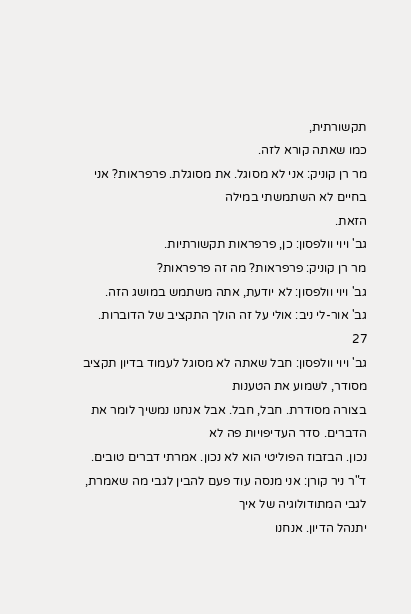תקשורתית,
כמו שאתה קורא לזה.
מר רן קוניק: אני לא מסוגל. את מסוגלת. פרפראות? אני בחיים לא השתמשתי במילה
הזאת.
גב' ויוי וולפסון: כן, פרפראות תקשורתיות.
מר רן קוניק: פרפראות? מה זה פרפראות?
גב' ויוי וולפסון: לא יודעת, אתה משתמש במושג הזה.
גב' אור-לי ניב: אולי על זה הולך התקציב של הדוברות.
27
גב' ויוי וולפסון: חבל שאתה לא מסוגל לעמוד בדיון תקציב מסודר, לשמוע את הטענות
בצורה מסודרת. חבל, חבל. אבל אנחנו נמשיך לומר את הדברים. סדר העדיפויות פה לא
נכון. הבזבוז הפוליטי הוא לא נכון. אמרתי דברים טובים.
ד"ר ניר קורן: אני מנסה עוד פעם להבין לגבי מה שאמרת, לגבי המתודולוגיה של איך
יתנהל הדיון. אנחנו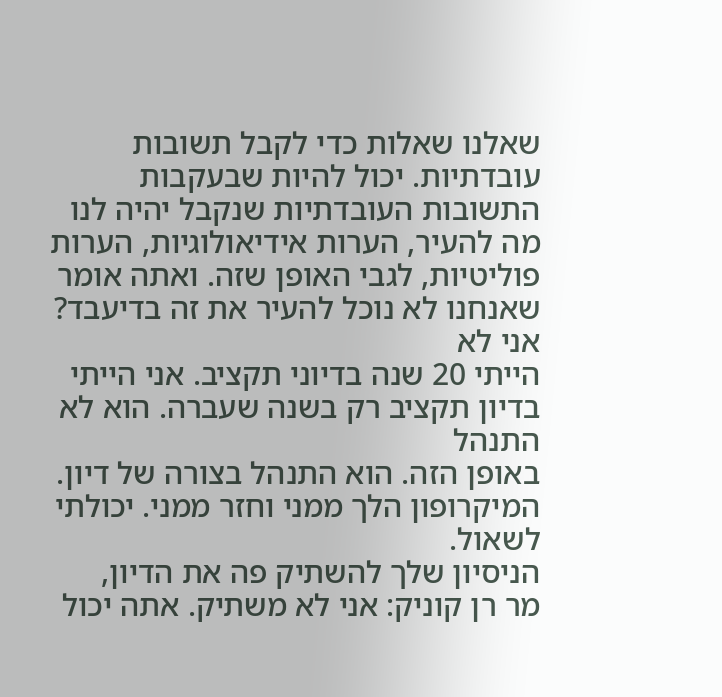שאלנו שאלות כדי לקבל תשובות עובדתיות. יכול להיות שבעקבות
התשובות העובדתיות שנקבל יהיה לנו מה להעיר, הערות אידיאולוגיות, הערות
פוליטיות, לגבי האופן שזה. ואתה אומר שאנחנו לא נוכל להעיר את זה בדיעבד? אני לא
הייתי 20 שנה בדיוני תקציב. אני הייתי בדיון תקציב רק בשנה שעברה. הוא לא התנהל
באופן הזה. הוא התנהל בצורה של דיון. המיקרופון הלך ממני וחזר ממני. יכולתי לשאול.
הניסיון שלך להשתיק פה את הדיון,
מר רן קוניק: אני לא משתיק. אתה יכול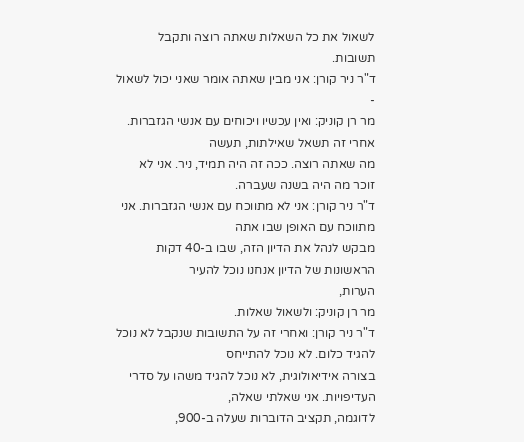לשאול את כל השאלות שאתה רוצה ותקבל
תשובות.
ד"ר ניר קורן: אני מבין שאתה אומר שאני יכול לשאול -
מר רן קוניק: ואין עכשיו ויכוחים עם אנשי הגזברות. אחרי זה תשאל שאילתות, תעשה
מה שאתה רוצה. ככה זה היה תמיד, ניר. אני לא זוכר מה היה בשנה שעברה.
ד"ר ניר קורן: אני לא מתווכח עם אנשי הגזברות. אני מתווכח עם האופן שבו אתה
מבקש לנהל את הדיון הזה, שבו ב-40 דקות הראשונות של הדיון אנחנו נוכל להעיר
הערות,
מר רן קוניק: ולשאול שאלות.
ד"ר ניר קורן: ואחרי זה על התשובות שנקבל לא נוכל להגיד כלום. לא נוכל להתייחס
בצורה אידיאולוגית, לא נוכל להגיד משהו על סדרי העדיפויות. אני שאלתי שאלה,
לדוגמה, תקציב הדוברות שעלה ב-900,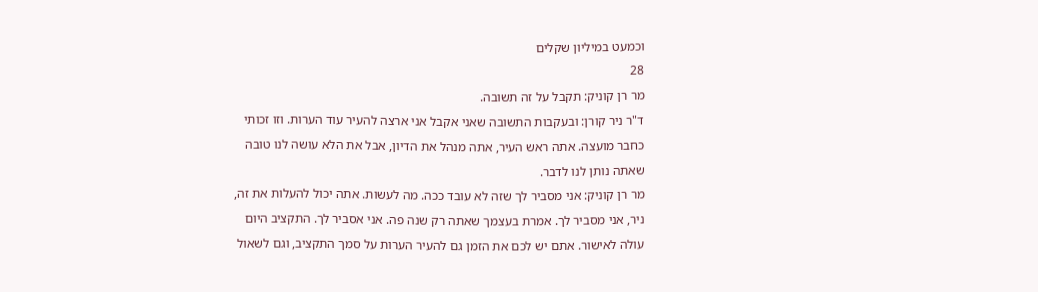וכמעט במיליון שקלים
28
מר רן קוניק: תקבל על זה תשובה.
ד"ר ניר קורן: ובעקבות התשובה שאני אקבל אני ארצה להעיר עוד הערות. וזו זכותי
כחבר מועצה. אתה ראש העיר, אתה מנהל את הדיון, אבל את הלא עושה לנו טובה
שאתה נותן לנו לדבר.
מר רן קוניק: אני מסביר לך שזה לא עובד ככה. מה לעשות. אתה יכול להעלות את זה,
ניר, אני מסביר לך. אמרת בעצמך שאתה רק שנה פה. אני אסביר לך. התקציב היום
עולה לאישור. אתם יש לכם את הזמן גם להעיר הערות על סמך התקציב, וגם לשאול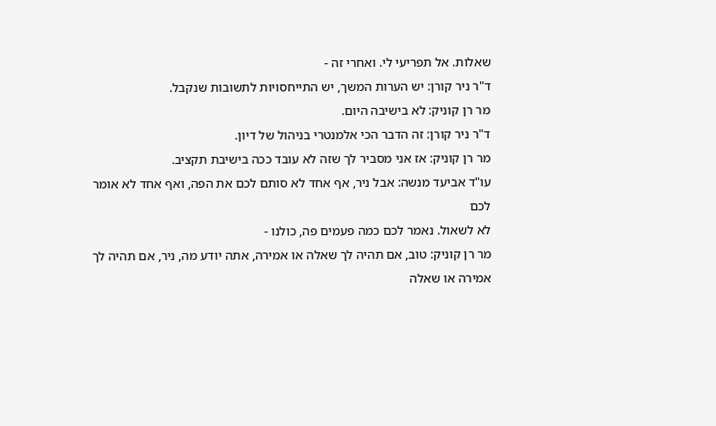שאלות. אל תפריעי לי. ואחרי זה -
ד"ר ניר קורן: יש הערות המשך, יש התייחסויות לתשובות שנקבל.
מר רן קוניק: לא בישיבה היום.
ד"ר ניר קורן: זה הדבר הכי אלמנטרי בניהול של דיון.
מר רן קוניק: אז אני מסביר לך שזה לא עובד ככה בישיבת תקציב.
עו"ד אביעד מנשה: אבל ניר, אף אחד לא סותם לכם את הפה, ואף אחד לא אומר לכם
לא לשאול. נאמר לכם כמה פעמים פה, כולנו -
מר רן קוניק: טוב, אם תהיה לך שאלה או אמירה, אתה יודע מה, ניר, אם תהיה לך
אמירה או שאלה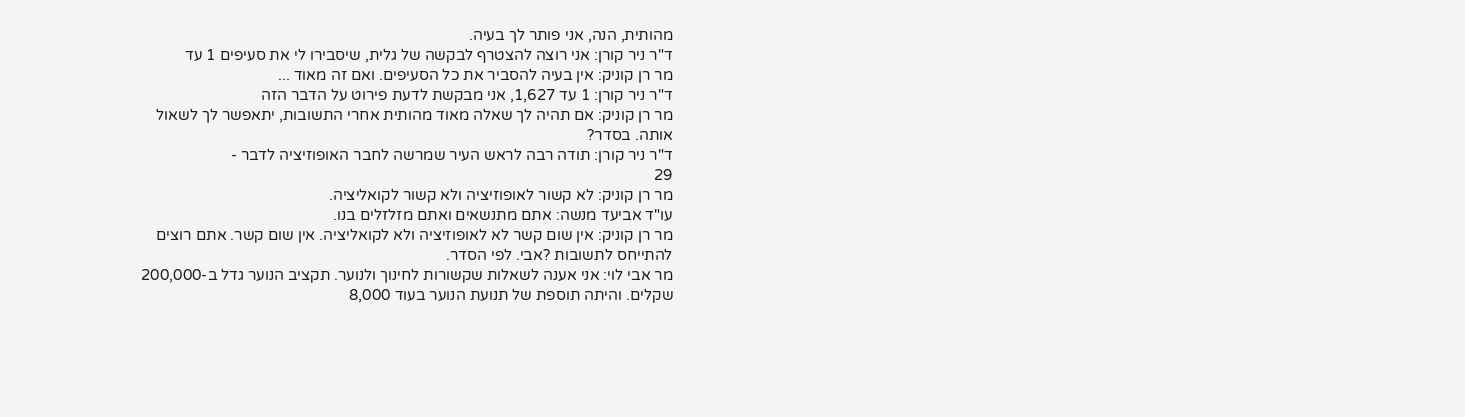מהותית, הנה, אני פותר לך בעיה.
ד"ר ניר קורן: אני רוצה להצטרף לבקשה של גלית, שיסבירו לי את סעיפים 1 עד
מר רן קוניק: אין בעיה להסביר את כל הסעיפים. ואם זה מאוד ...
ד"ר ניר קורן: 1 עד 1,627, אני מבקשת לדעת פירוט על הדבר הזה
מר רן קוניק: אם תהיה לך שאלה מאוד מהותית אחרי התשובות, יתאפשר לך לשאול
אותה. בסדר?
ד"ר ניר קורן: תודה רבה לראש העיר שמרשה לחבר האופוזיציה לדבר -
29
מר רן קוניק: לא קשור לאופוזיציה ולא קשור לקואליציה.
עו"ד אביעד מנשה: אתם מתנשאים ואתם מזלזלים בנו.
מר רן קוניק: אין שום קשר לא לאופוזיציה ולא לקואליציה. אין שום קשר. אתם רוצים
להתייחס לתשובות ?אבי. לפי הסדר.
מר אבי לוי: אני אענה לשאלות שקשורות לחינוך ולנוער. תקציב הנוער גדל ב-200,000
שקלים. והיתה תוספת של תנועת הנוער בעוד 8,000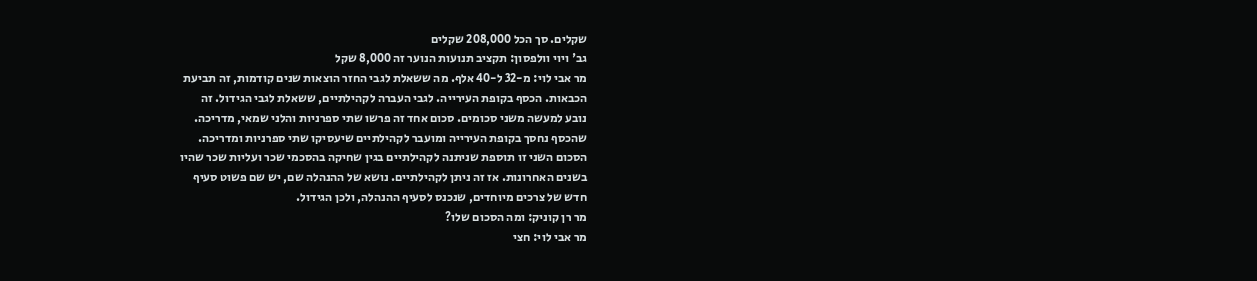שקלים. סך הכל 208,000 שקלים
גב' ויוי וולפסון: תקציב תנועות הנוער זה 8,000 שקל
מר אבי לוי: מ-32 ל-40 אלף. מה ששאלת לגבי החזר הוצאות שנים קודמות, זה תביעת
הכבאות. הכסף בקופת העירייה. לגבי העברה לקהילתיים, ששאלת לגבי הגידול. זה
נובע למעשה משני סכומים. סכום אחד זה פרשו שתי ספרניות והלני שמאי, מדריכה.
שהכסף נחסך בקופת העירייה ומועבר לקהילתיים שיעסיקו שתי ספרניות ומדריכה.
הסכום השני זו תוספת שניתנה לקהילתיים בגין שחיקה בהסכמי שכר ועליות שכר שהיו
בשנים האחרונות. אז זה ניתן לקהילתיים. נושא של ההנהלה שם, יש שם פשוט סעיף
חדש של צרכים מיוחדים, שנכנס לסעיף ההנהלה, ולכן הגידול.
מר רן קוניק: ומה הסכום שלו?
מר אבי לוי: חצי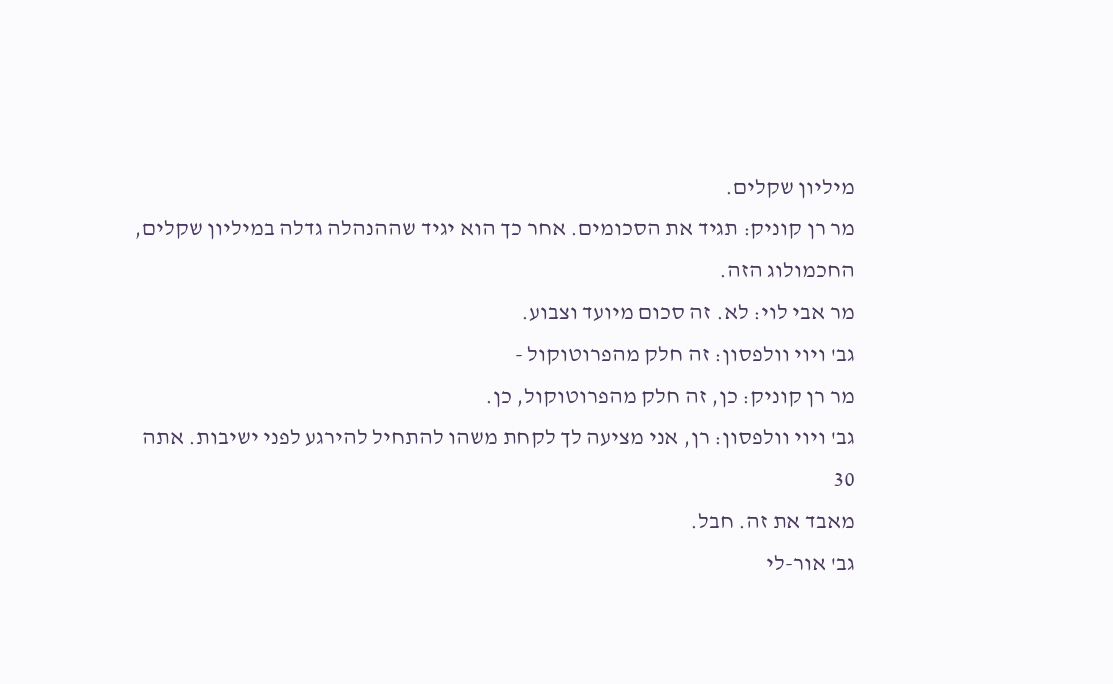מיליון שקלים.
מר רן קוניק: תגיד את הסכומים. אחר כך הוא יגיד שההנהלה גדלה במיליון שקלים,
החכמולוג הזה.
מר אבי לוי: לא. זה סכום מיועד וצבוע.
גב' ויוי וולפסון: זה חלק מהפרוטוקול -
מר רן קוניק: כן, זה חלק מהפרוטוקול, כן.
גב' ויוי וולפסון: רן, אני מציעה לך לקחת משהו להתחיל להירגע לפני ישיבות. אתה
30
מאבד את זה. חבל.
גב' אור-לי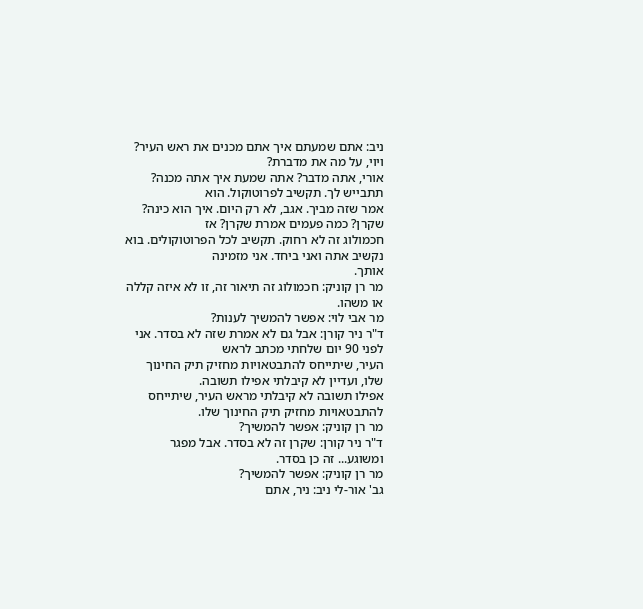ניב: אתם שמעתם איך אתם מכנים את ראש העיר? ויוי, על מה את מדברת?
אורי, אתה מדבר? אתה שמעת איך אתה מכנה? תתבייש לך. תקשיב לפרוטוקול. הוא
אמר שזה מביך. אגב, לא רק היום. איך הוא כינה? שקרן? כמה פעמים אמרת שקרן? אז
חכמולוג זה לא רחוק. תקשיב לכל הפרוטוקולים. בוא נקשיב אתה ואני ביחד. אני מזמינה
אותך.
מר רן קוניק: חכמולוג זה תיאור זה, זו לא איזה קללה או משהו.
מר אבי לוי: אפשר להמשיך לענות?
ד"ר ניר קורן: אבל גם לא אמרת שזה לא בסדר. אני לפני 90 יום שלחתי מכתב לראש
העיר, שיתייחס להתבטאויות מחזיק תיק החינוך שלו, ועדיין לא קיבלתי אפילו תשובה.
אפילו תשובה לא קיבלתי מראש העיר, שיתייחס להתבטאויות מחזיק תיק החינוך שלו.
מר רן קוניק: אפשר להמשיך?
ד"ר ניר קורן: שקרן זה לא בסדר. אבל מפגר ומשוגע... זה כן בסדר.
מר רן קוניק: אפשר להמשיך?
גב' אור-לי ניב: ניר, אתם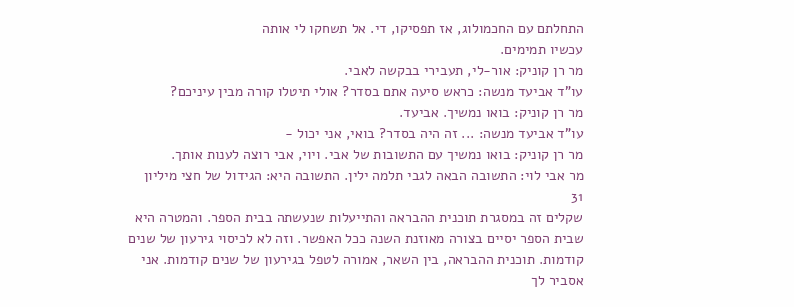התחלתם עם החכמולוג, אז תפסיקו, די. אל תשחקו לי אותה
עכשיו תמימים.
מר רן קוניק: אור-לי, תעבירי בבקשה לאבי.
עו"ד אביעד מנשה: כראש סיעה אתם בסדר? אולי תיטלו קורה מבין עיניכם?
מר רן קוניק: בואו נמשיך. אביעד.
עו"ד אביעד מנשה: ... זה היה בסדר? בואי, אני יכול -
מר רן קוניק: בואו נמשיך עם התשובות של אבי. ויוי, אבי רוצה לענות אותך.
מר אבי לוי: התשובה הבאה לגבי תלמה ילין. התשובה היא: הגידול של חצי מיליון
31
שקלים זה במסגרת תוכנית ההבראה והתייעלות שנעשתה בבית הספר. והמטרה היא
שבית הספר יסיים בצורה מאוזנת השנה ככל האפשר. וזה לא לכיסוי גירעון של שנים
קודמות. תוכנית ההבראה, בין השאר, אמורה לטפל בגירעון של שנים קודמות. אני
אסביר לך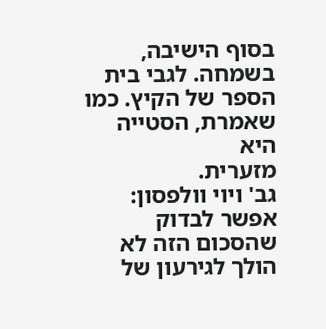בסוף הישיבה, בשמחה. לגבי בית הספר של הקיץ. כמו שאמרת, הסטייה היא
מזערית.
גב' ויוי וולפסון: אפשר לבדוק שהסכום הזה לא הולך לגירעון של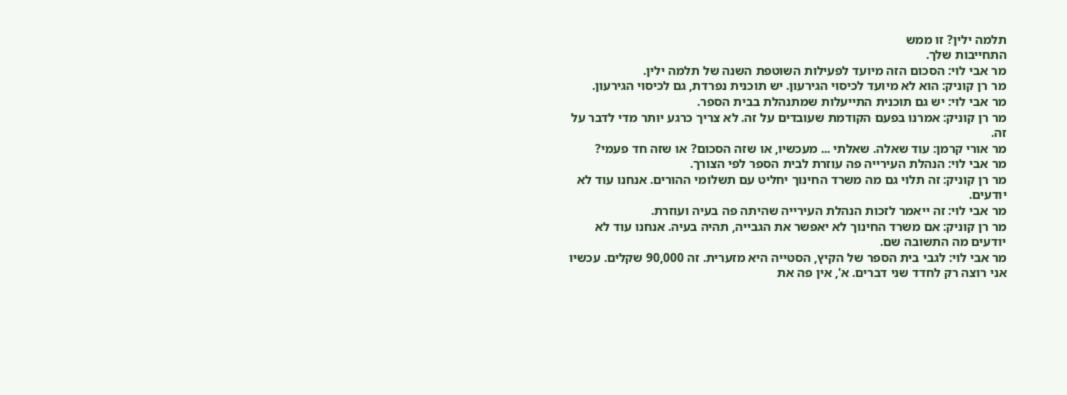תלמה ילין? זו ממש
התחייבות שלך.
מר אבי לוי: הסכום הזה מיועד לפעילות השוטפת השנה של תלמה ילין.
מר רן קוניק: הוא לא מיועד לכיסוי הגירעון. יש תוכנית נפרדת, גם לכיסוי הגירעון.
מר אבי לוי: יש גם תוכנית התייעלות שמתנהלת בבית הספר.
מר רן קוניק: אמרנו בפעם הקודמת שעובדים על זה. לא צריך כרגע יותר מדי לדבר על
זה.
מר אורי קרמן: עוד שאלה. שאלתי ... מעכשיו, או שזה הסכום? או שזה חד פעמי?
מר אבי לוי: הנהלת העירייה פה עוזרת לבית הספר לפי הצורך.
מר רן קוניק: זה תלוי גם מה משרד החינוך יחליט עם תשלומי ההורים. אנחנו עוד לא
יודעים.
מר אבי לוי: זה ייאמר לזכות הנהלת העירייה שהיתה פה בעיה ועוזרת.
מר רן קוניק: אם משרד החינוך לא יאפשר את הגבייה, תהיה בעיה. אנחנו עוד לא
יודעים מה התשובה שם.
מר אבי לוי: לגבי בית הספר של הקיץ, הסטייה היא מזערית. זה 90,000 שקלים. עכשיו
אני רוצה רק לחדד שני דברים. א', אין פה את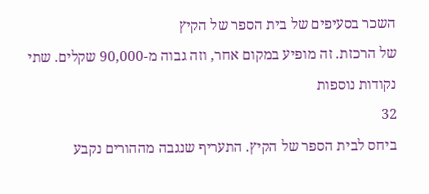השכר בסעיפים של בית הספר של הקיץ
של הרכזת. זה מופיע במקום אחר, וזה גבוה מ-90,000 שקלים. שתי נקודות נוספות
32
ביחס לבית הספר של הקיץ. התעריף שנגבה מההורים נקבע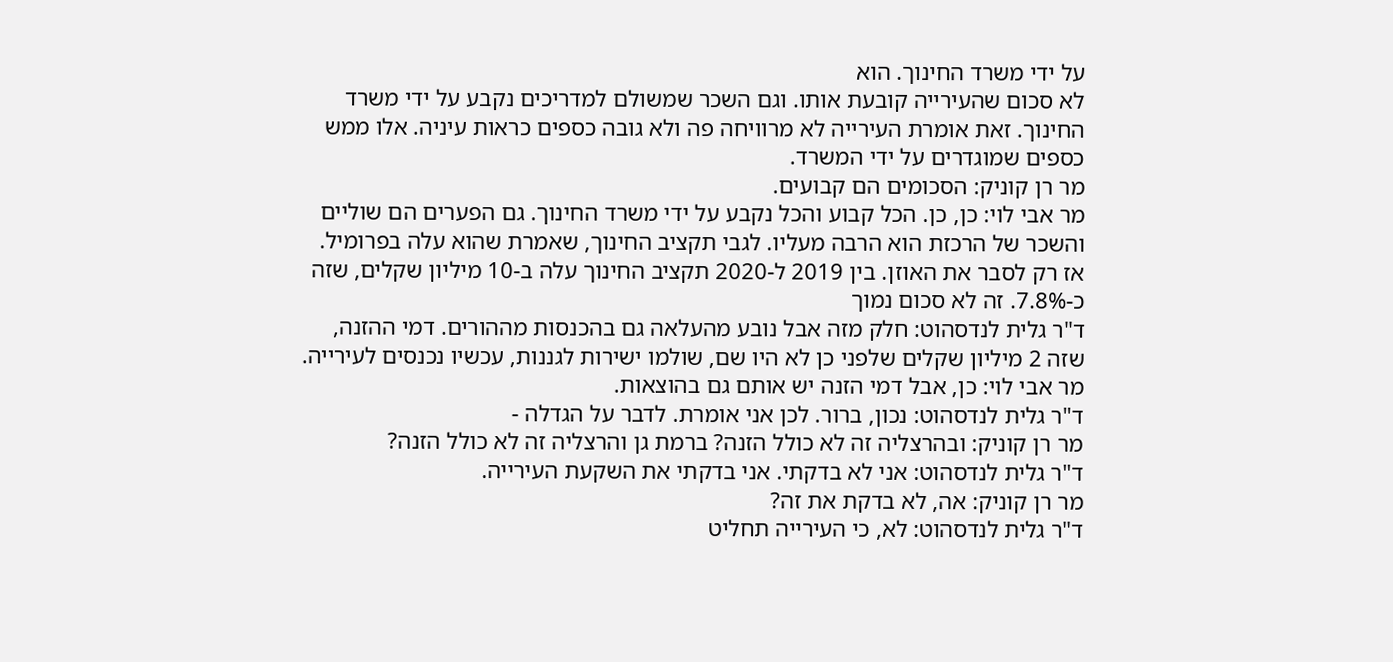על ידי משרד החינוך. הוא
לא סכום שהעירייה קובעת אותו. וגם השכר שמשולם למדריכים נקבע על ידי משרד
החינוך. זאת אומרת העירייה לא מרוויחה פה ולא גובה כספים כראות עיניה. אלו ממש
כספים שמוגדרים על ידי המשרד.
מר רן קוניק: הסכומים הם קבועים.
מר אבי לוי: כן, כן. הכל קבוע והכל נקבע על ידי משרד החינוך. גם הפערים הם שוליים
והשכר של הרכזת הוא הרבה מעליו. לגבי תקציב החינוך, שאמרת שהוא עלה בפרומיל.
אז רק לסבר את האוזן. בין 2019 ל-2020 תקציב החינוך עלה ב-10 מיליון שקלים, שזה
כ-7.8%. זה לא סכום נמוך
ד"ר גלית לנדסהוט: חלק מזה אבל נובע מהעלאה גם בהכנסות מההורים. דמי ההזנה,
שזה 2 מיליון שקלים שלפני כן לא היו שם, שולמו ישירות לגננות, עכשיו נכנסים לעירייה.
מר אבי לוי: כן, אבל דמי הזנה יש אותם גם בהוצאות.
ד"ר גלית לנדסהוט: נכון, ברור. לכן אני אומרת. לדבר על הגדלה -
מר רן קוניק: ובהרצליה זה לא כולל הזנה? ברמת גן והרצליה זה לא כולל הזנה?
ד"ר גלית לנדסהוט: אני לא בדקתי. אני בדקתי את השקעת העירייה.
מר רן קוניק: אה, לא בדקת את זה?
ד"ר גלית לנדסהוט: לא, כי העירייה תחליט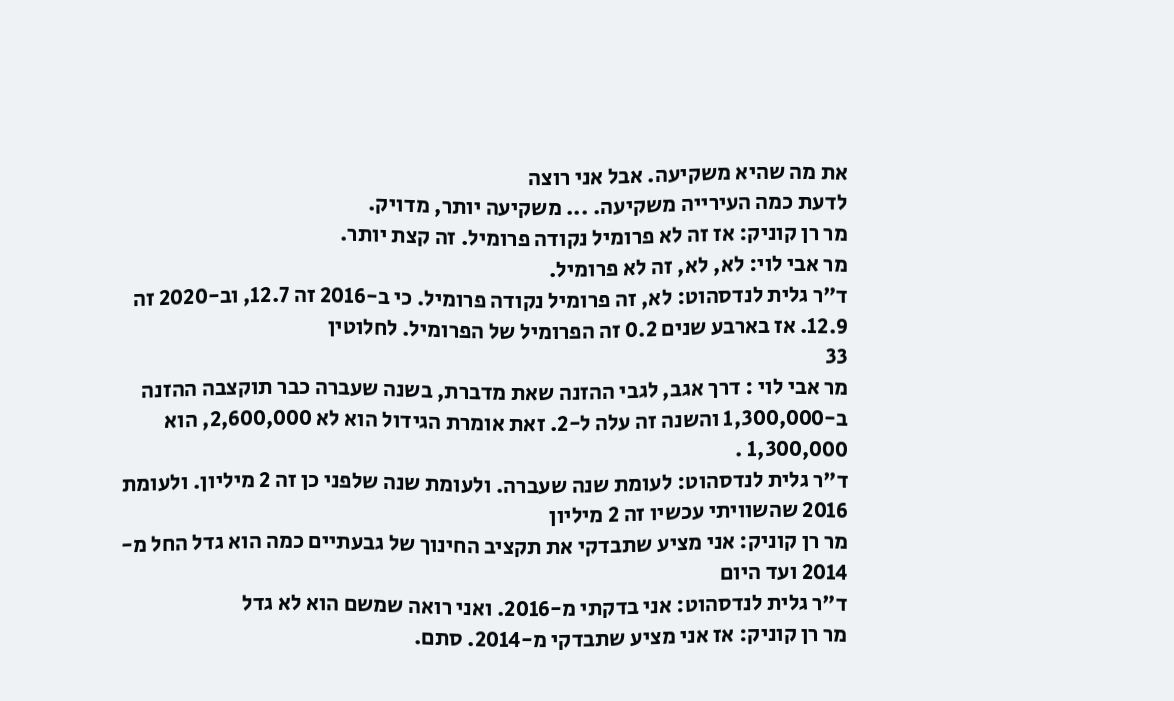את מה שהיא משקיעה. אבל אני רוצה
לדעת כמה העירייה משקיעה. ... משקיעה יותר, מדויק.
מר רן קוניק: אז זה לא פרומיל נקודה פרומיל. זה קצת יותר.
מר אבי לוי: לא, לא, זה לא פרומיל.
ד"ר גלית לנדסהוט: לא, זה פרומיל נקודה פרומיל. כי ב-2016 זה 12.7, וב-2020 זה
12.9. אז בארבע שנים 0.2 זה הפרומיל של הפרומיל. לחלוטין
33
מר אבי לוי : דרך אגב, לגבי ההזנה שאת מדברת, בשנה שעברה כבר תוקצבה ההזנה
ב-1,300,000 והשנה זה עלה ל-2. זאת אומרת הגידול הוא לא 2,600,000, הוא
1,300,000 .
ד"ר גלית לנדסהוט: לעומת שנה שעברה. ולעומת שנה שלפני כן זה 2 מיליון. ולעומת
2016 שהשוויתי עכשיו זה 2 מיליון
מר רן קוניק: אני מציע שתבדקי את תקציב החינוך של גבעתיים כמה הוא גדל החל מ-
2014 ועד היום
ד"ר גלית לנדסהוט: אני בדקתי מ-2016. ואני רואה שמשם הוא לא גדל
מר רן קוניק: אז אני מציע שתבדקי מ-2014. סתם.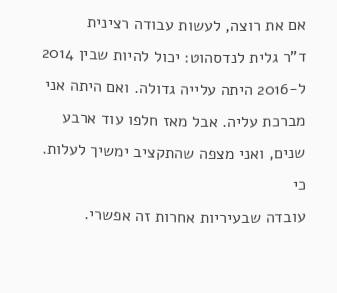אם את רוצה, לעשות עבודה רצינית
ד"ר גלית לנדסהוט: יכול להיות שבין 2014 ל-2016 היתה עלייה גדולה. ואם היתה אני
מברכת עליה. אבל מאז חלפו עוד ארבע שנים, ואני מצפה שהתקציב ימשיך לעלות. כי
עובדה שבעיריות אחרות זה אפשרי.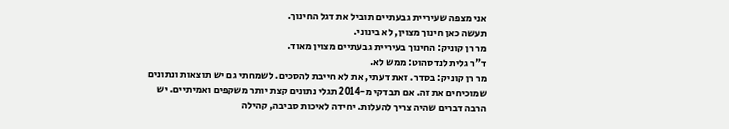אני מצפה שעיריית גבעתיים תוביל את דגל החינוך.
תעשה כאן חינוך מצוין, לא בינוני.
מר רן קוניק: החינוך בעיריית גבעתיים מצוין מאוד.
ד"ר גלית לנדסהוט: ממש לא.
מר רן קוניק: בסדר. זאת דעתי, את לא חייבת להסכים. לשמחתי גם יש תוצאות ונתונים
שמוכיחים את זה. אם תבדקי מ-2014 תגלי נתונים קצת יותר משקפים ואמיתיים. יש
הרבה דברים שהיה צריך להעלות. יחידה לאיכות סביבה, קהילה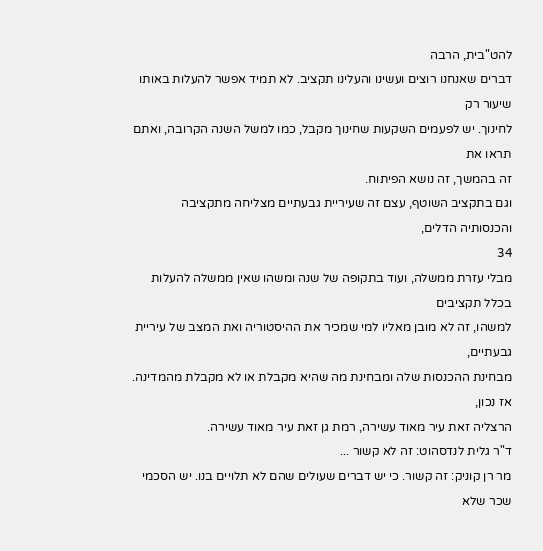להט"בית, הרבה
דברים שאנחנו רוצים ועשינו והעלינו תקציב. לא תמיד אפשר להעלות באותו שיעור רק
לחינוך. יש לפעמים השקעות שחינוך מקבל, כמו למשל השנה הקרובה, ואתם תראו את
זה בהמשך, זה נושא הפיתוח.
וגם בתקציב השוטף, עצם זה שעיריית גבעתיים מצליחה מתקציבה והכנסותיה הדלים,
34
מבלי עזרת ממשלה, ועוד בתקופה של שנה ומשהו שאין ממשלה להעלות בכלל תקציבים
למשהו, זה לא מובן מאליו למי שמכיר את ההיסטוריה ואת המצב של עיריית גבעתיים,
מבחינת ההכנסות שלה ומבחינת מה שהיא מקבלת או לא מקבלת מהמדינה. אז נכון,
הרצליה זאת עיר מאוד עשירה, רמת גן זאת עיר מאוד עשירה.
ד"ר גלית לנדסהוט: זה לא קשור ...
מר רן קוניק: זה קשור. כי יש דברים שעולים שהם לא תלויים בנו. יש הסכמי שכר שלא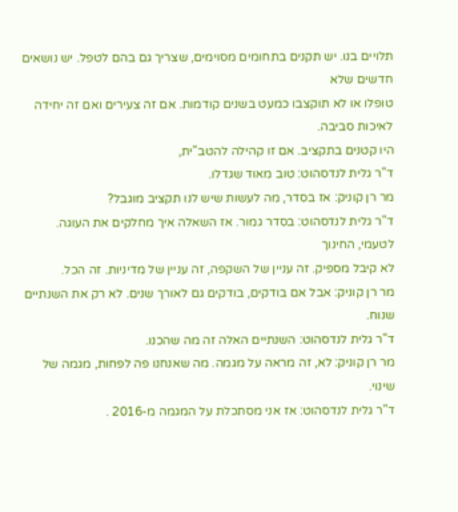תלויים בנו. יש תקנים בתחומים מסוימים, שצריך גם בהם לטפל. יש נושאים חדשים שלא
טופלו או לא תוקצבו כמעט בשנים קודמות. אם זה צעירים ואם זה יחידה לאיכות סביבה.
היו קטנים בתקציב. אם זו קהילה להטב"ית,
ד"ר גלית לנדסהוט: טוב מאוד שגדלו.
מר רן קוניק: אז בסדר, מה לעשות שיש לנו תקציב מוגבל?
ד"ר גלית לנדסהוט: בסדר גמור. אז השאלה איך מחלקים את העוגה. לטעמי, החינוך
לא קיבל מספיק. זה עניין של השקפה, זה עניין של מדיניות. זה הכל.
מר רן קוניק: אבל אם בודקים, בודקים גם לאורך שנים. לא רק את השנתיים שנוח.
ד"ר גלית לנדסהוט: השנתיים האלה זה מה שהכנו.
מר רן קוניק: לא, זה מראה על מגמה. מה שאנחנו פה לפחות, מגמה של שינוי.
ד"ר גלית לנדסהוט: אז אני מסתכלת על המגמה מ-2016 .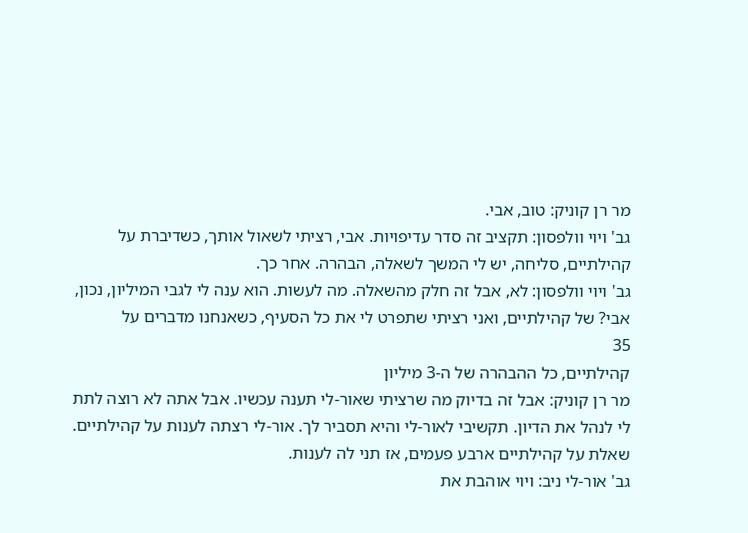מר רן קוניק: טוב, אבי.
גב' ויוי וולפסון: תקציב זה סדר עדיפויות. אבי, רציתי לשאול אותך, כשדיברת על
קהילתיים, סליחה, יש לי המשך לשאלה, הבהרה. אחר כך.
גב' ויוי וולפסון: לא, אבל זה חלק מהשאלה. מה לעשות. הוא ענה לי לגבי המיליון, נכון,
אבי? של קהילתיים, ואני רציתי שתפרט לי את כל הסעיף, כשאנחנו מדברים על
35
קהילתיים, כל ההבהרה של ה-3 מיליון
מר רן קוניק: אבל זה בדיוק מה שרציתי שאור-לי תענה עכשיו. אבל אתה לא רוצה לתת
לי לנהל את הדיון. תקשיבי לאור-לי והיא תסביר לך. אור-לי רצתה לענות על קהילתיים.
שאלת על קהילתיים ארבע פעמים, אז תני לה לענות.
גב' אור-לי ניב: ויוי אוהבת את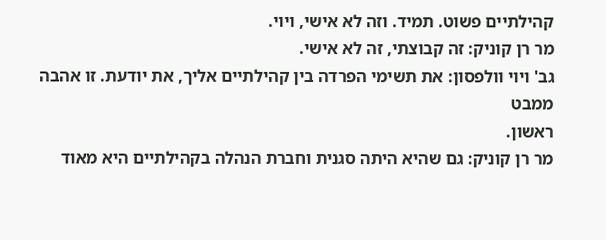קהילתיים פשוט. תמיד. וזה לא אישי, ויוי.
מר רן קוניק: זה קבוצתי, זה לא אישי.
גב' ויוי וולפסון: את תשימי הפרדה בין קהילתיים אליך, את יודעת. זו אהבה ממבט
ראשון.
מר רן קוניק: גם שהיא היתה סגנית וחברת הנהלה בקהילתיים היא מאוד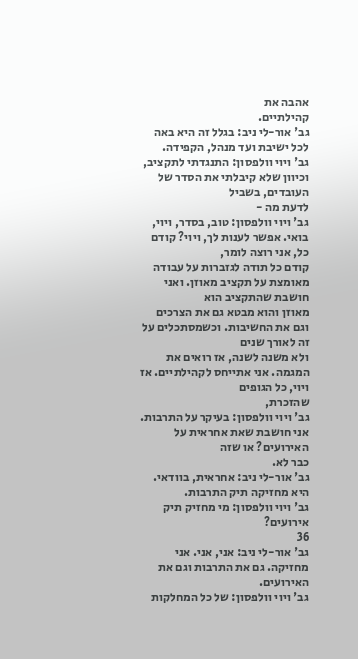אהבה את
קהילתיים.
גב' אור-לי ניב: בגלל זה היא באה לכל ישיבת ועד מנהל, הקפידה.
גב' ויוי וולפסון: התנגדתי לתקציב, וכיוון שלא קיבלתי את הסדר של העובדים, בשביל
לדעת מה -
גב' ויוי וולפסון: טוב, בסדר, ויוי, בואי. אפשר לענות לך, ויוי? קודם כל, אני רוצה לומר,
קודם כל תודה לגזברות על עבודה מאומצת על תקציב מאוזן. ואני חושבת שהתקציב הוא
מאוזן והוא מבטא גם את הצרכים וגם את החשיבות. וכשמסתכלים על זה לאורך שנים
ולא משנה לשנה, אז רואים את המגמה. אני אתייחס לקהילתיים. אז ויוי, כל הגופים
שהזכרת,
גב' ויוי וולפסון: בעיקר על התרבות. אני חושבת שאת אחראית על האירועים? או שזה
כבר לא.
גב' אור-לי ניב: אחראית, בוודאי. היא מחזיקה תיק התרבות.
גב' ויוי וולפסון: מי מחזיק תיק אירועים?
36
גב' אור-לי ניב: אני, אני. אני מחזיקה. גם את התרבות וגם את האירועים.
גב' ויוי וולפסון: של כל המחלקות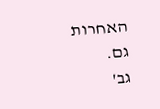האחרות גם.
גב'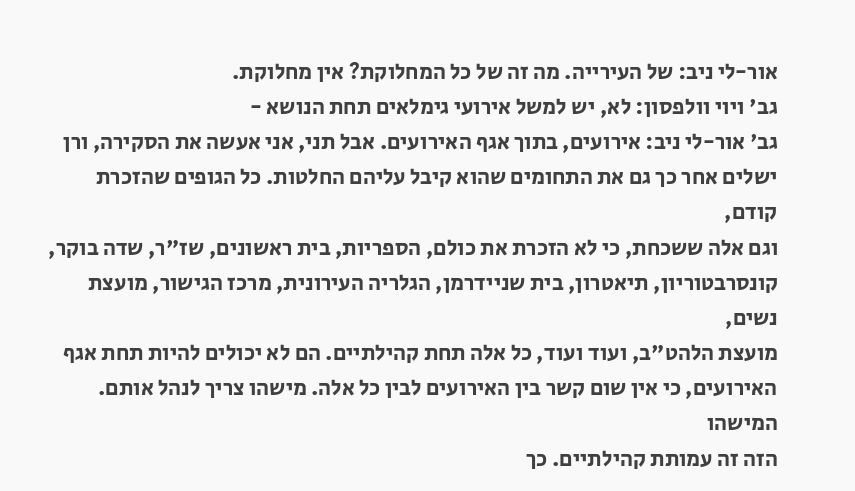אור-לי ניב: של העירייה. מה זה של כל המחלוקת? אין מחלוקת.
גב' ויוי וולפסון: לא, יש למשל אירועי גימלאים תחת הנושא -
גב' אור-לי ניב: אירועים, בתוך אגף האירועים. אבל תני, אני אעשה את הסקירה, ורן
ישלים אחר כך גם את התחומים שהוא קיבל עליהם החלטות. כל הגופים שהזכרת קודם,
וגם אלה ששכחת, כי לא הזכרת את כולם, הספריות, בית ראשונים, שז"ר, שדה בוקר,
קונסרבטוריון, תיאטרון, בית שניידרמן, הגלריה העירונית, מרכז הגישור, מועצת נשים,
מועצת הלהט"ב, ועוד ועוד, כל אלה תחת קהילתיים. הם לא יכולים להיות תחת אגף
האירועים, כי אין שום קשר בין האירועים לבין כל אלה. מישהו צריך לנהל אותם. המישהו
הזה זה עמותת קהילתיים. כך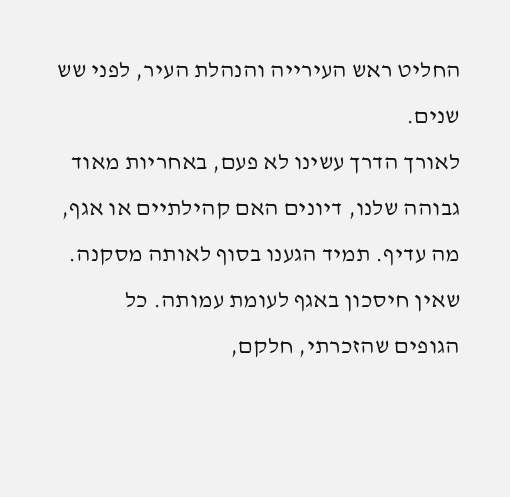החליט ראש העירייה והנהלת העיר, לפני שש שנים.
לאורך הדרך עשינו לא פעם, באחריות מאוד גבוהה שלנו, דיונים האם קהילתיים או אגף,
מה עדיף. תמיד הגענו בסוף לאותה מסקנה. שאין חיסכון באגף לעומת עמותה. כל
הגופים שהזכרתי, חלקם,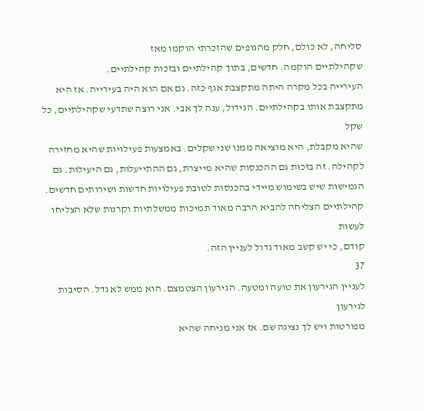סליחה, לא כולם, חלק מהגופים שהזכרתי הוקמו מאז
שקהילתיים הוקמה. חדשים, בתוך קהילתיים ובזכות קהילתיים.
העירייה בכל מקרה היתה מתקצבת אגף כזה. גם אם הוא היה בעירייה. אז היא
מתקצבת אותו בקהילתיים. הגידול, ענה לך אבי. אני רוצה שתדעי שקהילתיים, כל שקל
שהיא מקבלת, היא מוציאה ממנו שני שקלים. באמצעות פעילויות שהיא מחזירה
לקהילה. זה בזכות גם ההכנסות שהיא מייצרת, גם ההתייעלות, גם היעילות. גם
הגמישות שיש בשימוש מיידי בהכנסות לטובת פעילויות חדשות ושירותים חדשים.
קהילתיים הצליחה להביא הרבה מאוד תמיכות ממשלתיות וקרנות שלא הצליחו לעשות
קודם, כי יש קשב מאוד גדול לעניין הזה.
37
לעניין הגירעון את טועה ומטעה. הגירעון הצטמצם. הוא ממש לא גדל. הסיבות לגירעון
מפורטות ויש לך נציגה שם. אז אני מניחה שהיא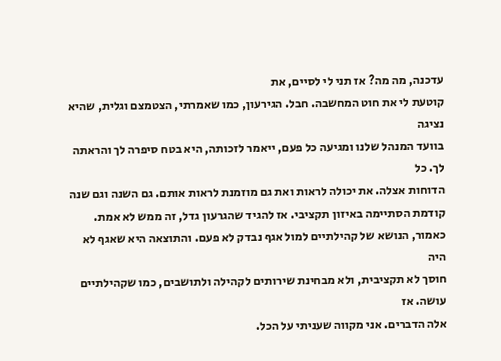עדכנה, מה מה? אז תני לי לסיים, את
קוטעת לי את חוט המחשבה. חבל. הגירעון, כמו שאמרתי, הצטמצם וגלית, שהיא נציגה
בוועד המנהל שלנו ומגיעה כל פעם, ייאמר לזכותה, היא בטח סיפרה לך והראתה לך. כל
הדוחות אצלה. את יכולה לראות ואת גם מוזמנת לראות אותם. גם השנה וגם שנה
קודמת הסתיימה באיזון תקציבי. אז להגיד שהגרעון גדל, זה ממש לא אמת.
כאמור, הנושא של קהילתיים למול אגף נבדק לא פעם. והתוצאה היא שאגף לא היה
חוסך לא תקציבית, ולא מבחינת שירותים לקהילה ולתושבים, כמו שקהילתיים עושה. אז
אלה הדברים. אני מקווה שעניתי על הכל.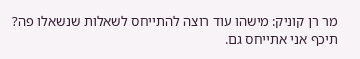מר רן קוניק: מישהו עוד רוצה להתייחס לשאלות שנשאלו פה? תיכף אני אתייחס גם.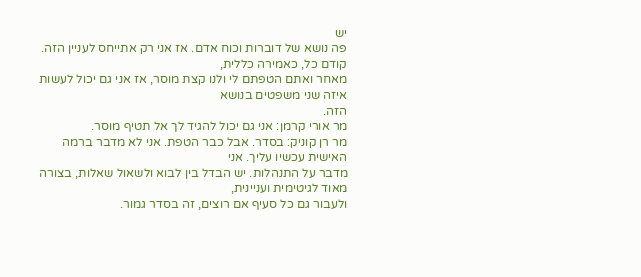יש
פה נושא של דוברות וכוח אדם. אז אני רק אתייחס לעניין הזה. קודם כל, כאמירה כללית,
מאחר ואתם הטפתם לי ולנו קצת מוסר, אז אני גם יכול לעשות איזה שני משפטים בנושא
הזה.
מר אורי קרמן: אני גם יכול להגיד לך אל תטיף מוסר.
מר רן קוניק: בסדר. אבל כבר הטפת. אני לא מדבר ברמה האישית עכשיו עליך. אני
מדבר על התנהלות. יש הבדל בין לבוא ולשאול שאלות, בצורה מאוד לגיטימית ועניינית,
ולעבור גם כל סעיף אם רוצים, זה בסדר גמור.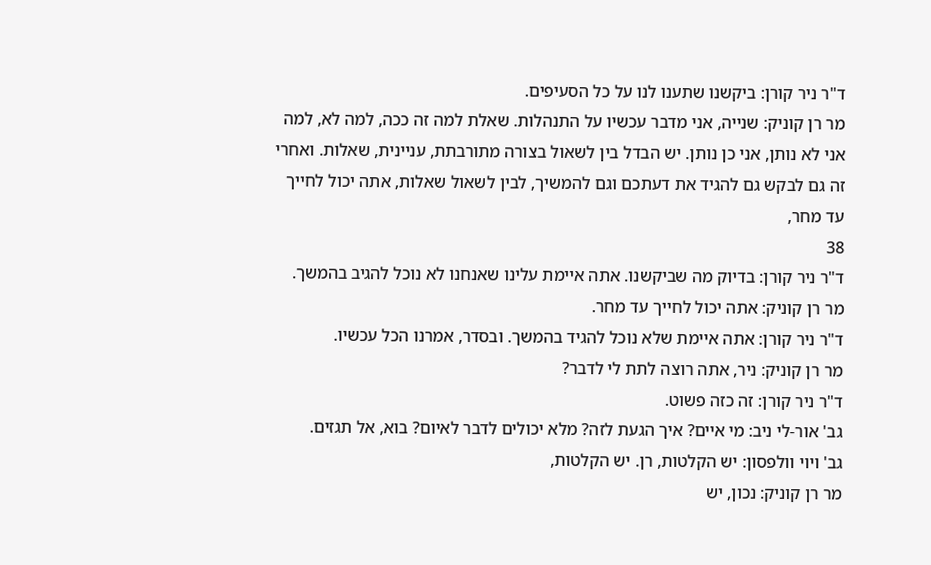ד"ר ניר קורן: ביקשנו שתענו לנו על כל הסעיפים.
מר רן קוניק: שנייה, אני מדבר עכשיו על התנהלות. שאלת למה זה ככה, למה לא, למה
אני לא נותן, אני כן נותן. יש הבדל בין לשאול בצורה מתורבתת, עניינית, שאלות. ואחרי
זה גם לבקש גם להגיד את דעתכם וגם להמשיך, לבין לשאול שאלות, אתה יכול לחייך
עד מחר,
38
ד"ר ניר קורן: בדיוק מה שביקשנו. אתה איימת עלינו שאנחנו לא נוכל להגיב בהמשך.
מר רן קוניק: אתה יכול לחייך עד מחר.
ד"ר ניר קורן: אתה איימת שלא נוכל להגיד בהמשך. ובסדר, אמרנו הכל עכשיו.
מר רן קוניק: ניר, אתה רוצה לתת לי לדבר?
ד"ר ניר קורן: זה כזה פשוט.
גב' אור-לי ניב: מי איים? איך הגעת לזה? מלא יכולים לדבר לאיום? בוא, אל תגזים.
גב' ויוי וולפסון: יש הקלטות, רן. יש הקלטות,
מר רן קוניק: נכון, יש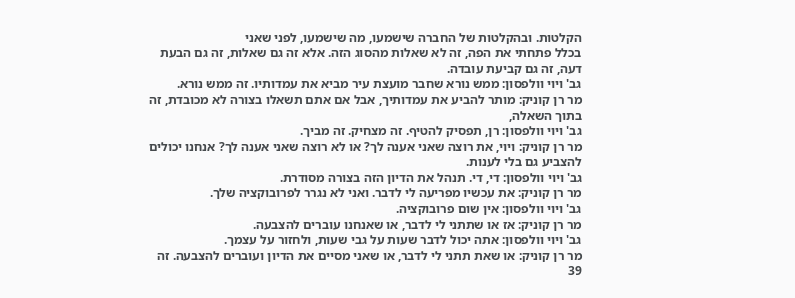הקלטות. ובהקלטות של החברה שישמעו, מה שישמעו, לפני שאני
בכלל פתחתי את הפה, זה לא שאלות מהסוג הזה. אלא זה גם שאלות, זה גם הבעת
דעה, זה גם קביעת עובדה.
גב' ויוי וולפסון: ממש נורא שחבר מועצת עיר מביא את עמדותיו. זה ממש נורא.
מר רן קוניק: מותר להביע את עמדותיך, אבל אם אתם תשאלו בצורה לא מכובדת, זה
בתוך השאלה,
גב' ויוי וולפסון: רן, תפסיק להטיף. זה מצחיק. זה מביך.
מר רן קוניק: ויוי, את רוצה שאני אענה לך? או לא רוצה שאני אענה לך? אנחנו יכולים
להצביע גם בלי לענות.
גב' ויוי וולפסון: די, די. תנהל את הדיון הזה בצורה מסודרת.
מר רן קוניק: את עכשיו מפריעה לי לדבר. ואני לא נגרר לפרובוקציה שלך.
גב' ויוי וולפסון: אין שום פרובוקציה.
מר רן קוניק: אז או שתתני לי לדבר, או שאנחנו עוברים להצבעה.
גב' ויוי וולפסון: אתה יכול לדבר שעות על גבי שעות, ולחזור על עצמך.
מר רן קוניק: או שאת תתני לי לדבר, או שאני מסיים את הדיון ועוברים להצבעה. זה
39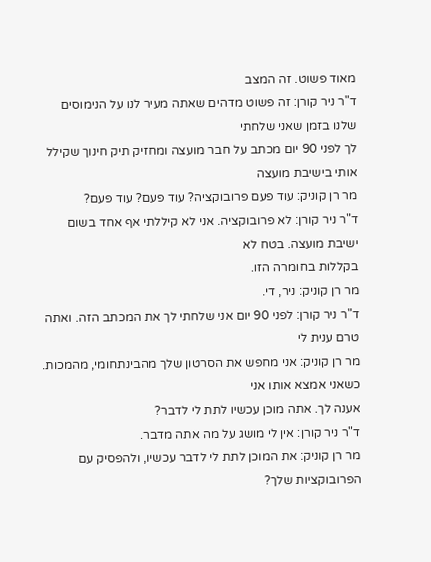מאוד פשוט. זה המצב
ד"ר ניר קורן: זה פשוט מדהים שאתה מעיר לנו על הנימוסים שלנו בזמן שאני שלחתי
לך לפני 90 יום מכתב על חבר מועצה ומחזיק תיק חינוך שקילל אותי בישיבת מועצה
מר רן קוניק: עוד פעם פרובוקציה? עוד פעם? עוד פעם?
ד"ר ניר קורן: לא פרובוקציה. אני לא קיללתי אף אחד בשום ישיבת מועצה. בטח לא
בקללות בחומרה הזו.
מר רן קוניק: ניר, די.
ד"ר ניר קורן: לפני 90 יום אני שלחתי לך את המכתב הזה. ואתה טרם ענית לי
מר רן קוניק: אני מחפש את הסרטון שלך מהבינתחומי, מהמכות. כשאני אמצא אותו אני
אענה לך. אתה מוכן עכשיו לתת לי לדבר?
ד"ר ניר קורן: אין לי מושג על מה אתה מדבר.
מר רן קוניק: את המוכן לתת לי לדבר עכשיו, ולהפסיק עם הפרובוקציות שלך?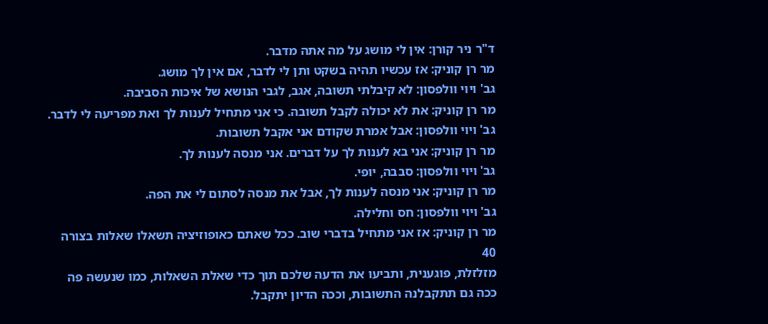ד"ר ניר קורן: אין לי מושג על מה אתה מדבר.
מר רן קוניק: אז עכשיו תהיה בשקט ותן לי לדבר, אם אין לך מושג.
גב' ויוי וולפסון: לא קיבלתי תשובה, אגב, לגבי הנושא של איכות הסביבה.
מר רן קוניק: את לא יכולה לקבל תשובה. כי אני מתחיל לענות לך ואת מפריעה לי לדבר.
גב' ויוי וולפסון: אבל אמרת שקודם אני אקבל תשובות.
מר רן קוניק: אני בא לענות לך על דברים. אני מנסה לענות לך.
גב' ויוי וולפסון: סבבה, יופי.
מר רן קוניק: אני מנסה לענות לך, אבל את מנסה לסתום לי את הפה.
גב' ויוי וולפסון: חס וחלילה.
מר רן קוניק: אז אני מתחיל בדברי שוב. ככל שאתם כאופוזיציה תשאלו שאלות בצורה
40
מזלזלת, פוגענית, ותביעו את הדעה שלכם תוך כדי שאלת השאלות, כמו שנעשה פה
ככה גם תתקבלנה התשובות, וככה הדיון יתקבל.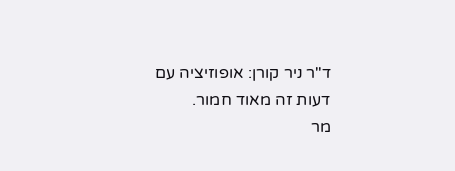ד"ר ניר קורן: אופוזיציה עם דעות זה מאוד חמור.
מר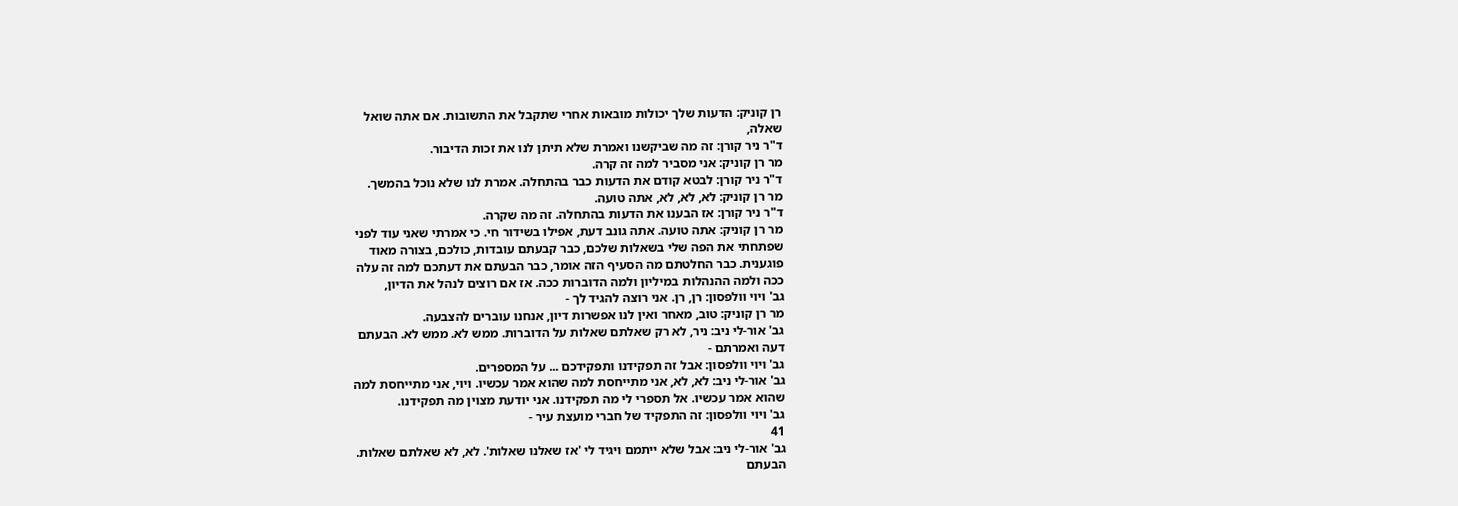רן קוניק: הדעות שלך יכולות מובאות אחרי שתקבל את התשובות. אם אתה שואל
שאלה,
ד"ר ניר קורן: זה מה שביקשנו ואמרת שלא תיתן לנו את זכות הדיבור.
מר רן קוניק: אני מסביר למה זה קרה.
ד"ר ניר קורן: לבטא קודם את הדעות כבר בהתחלה. אמרת לנו שלא נוכל בהמשך.
מר רן קוניק: לא, לא, לא, אתה טועה.
ד"ר ניר קורן: אז הבענו את הדעות בהתחלה. זה מה שקרה.
מר רן קוניק: אתה טועה. אתה גונב דעת, אפילו בשידור חי. כי אמרתי שאני עוד לפני
שפתחתי את הפה שלי בשאלות שלכם, כבר קבעתם עובדות, כולכם, בצורה מאוד
פוגענית. כבר החלטתם מה הסעיף הזה אומר, כבר הבעתם את דעתכם למה זה עלה
ככה ולמה ההנהלות במיליון ולמה הדוברות ככה. אז אם רוצים לנהל את הדיון,
גב' ויוי וולפסון: רן, רן. אני רוצה להגיד לך -
מר רן קוניק: טוב, מאחר ואין לנו אפשרות דיון, אנחנו עוברים להצבעה.
גב' אור-לי ניב: ניר, לא רק שאלתם שאלות על הדוברות. ממש לא. ממש לא. הבעתם
דעה ואמרתם -
גב' ויוי וולפסון: אבל זה תפקידנו ותפקידכם ... על המספרים.
גב' אור-לי ניב: לא, לא, אני מתייחסת למה שהוא אמר עכשיו. ויוי, אני מתייחסת למה
שהוא אמר עכשיו. אל תספרי לי מה תפקידנו. אני יודעת מצוין מה תפקידנו.
גב' ויוי וולפסון: זה התפקיד של חברי מועצת עיר -
41
גב' אור-לי ניב: אבל שלא ייתמם ויגיד לי 'אז שאלנו שאלות'. לא, לא שאלתם שאלות.
הבעתם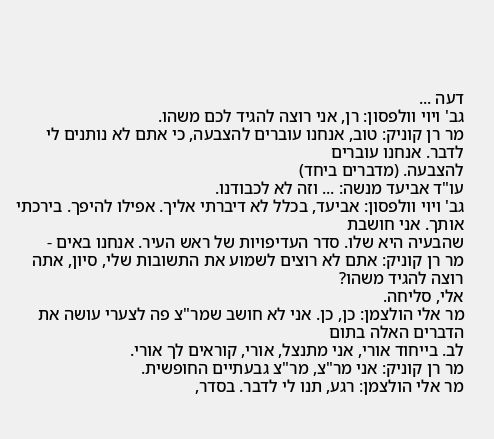דעה ...
גב' ויוי וולפסון: רן, אני רוצה להגיד לכם משהו.
מר רן קוניק: טוב, אנחנו עוברים להצבעה, כי אתם לא נותנים לי לדבר. אנחנו עוברים
להצבעה. (מדברים ביחד)
עו"ד אביעד מנשה: ... וזה לא לכבודנו.
גב' ויוי וולפסון: אביעד, בכלל לא דיברתי אליך. אפילו להיפך. בירכתי אותך. אני חושבת
שהבעיה היא שלו. סדר העדיפויות של ראש העיר. אנחנו באים -
מר רן קוניק: אתם לא רוצים לשמוע את התשובות שלי, סיון, אתה רוצה להגיד משהו?
אלי, סליחה.
מר אלי הולצמן: כן, כן. אני לא חושב שמר"צ פה לצערי עושה את הדברים האלה בתום
לב. בייחוד אורי, אני מתנצל, אורי, קוראים לך אורי.
מר רן קוניק: אני מר"צ, מר"צ גבעתיים החופשית.
מר אלי הולצמן: רגע, תנו לי לדבר. בסדר,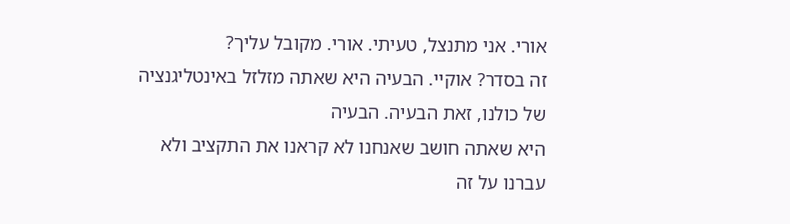אורי. אני מתנצל, טעיתי. אורי. מקובל עליך?
זה בסדר? אוקיי. הבעיה היא שאתה מזלזל באינטליגנציה של כולנו, זאת הבעיה. הבעיה
היא שאתה חושב שאנחנו לא קראנו את התקציב ולא עברנו על זה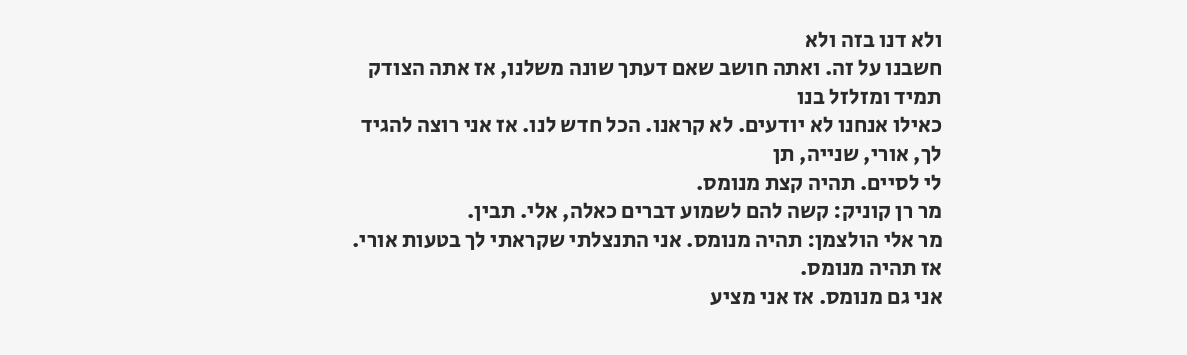ולא דנו בזה ולא
חשבנו על זה. ואתה חושב שאם דעתך שונה משלנו, אז אתה הצודק תמיד ומזלזל בנו
כאילו אנחנו לא יודעים. לא קראנו. הכל חדש לנו. אז אני רוצה להגיד לך, אורי, שנייה, תן
לי לסיים. תהיה קצת מנומס.
מר רן קוניק: קשה להם לשמוע דברים כאלה, אלי. תבין.
מר אלי הולצמן: תהיה מנומס. אני התנצלתי שקראתי לך בטעות אורי. אז תהיה מנומס.
אני גם מנומס. אז אני מציע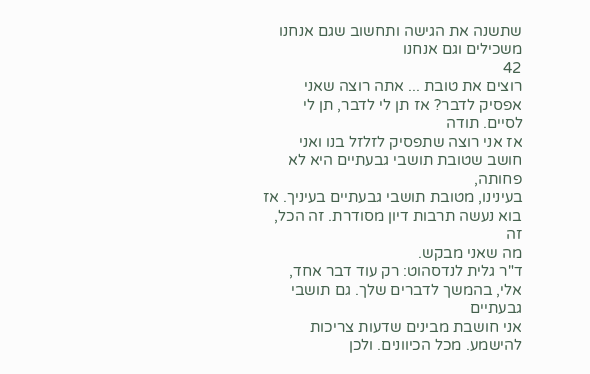שתשנה את הגישה ותחשוב שגם אנחנו משכילים וגם אנחנו
42
רוצים את טובת ... אתה רוצה שאני אפסיק לדבר? אז תן לי לדבר, תן לי לסיים. תודה
אז אני רוצה שתפסיק לזלזל בנו ואני חושב שטובת תושבי גבעתיים היא לא פחותה,
בעינינו, מטובת תושבי גבעתיים בעיניך. אז בוא נעשה תרבות דיון מסודרת. זה הכל, זה
מה שאני מבקש.
ד"ר גלית לנדסהוט: רק עוד דבר אחד, אלי, בהמשך לדברים שלך. גם תושבי גבעתיים
אני חושבת מבינים שדעות צריכות להישמע. מכל הכיוונים. ולכן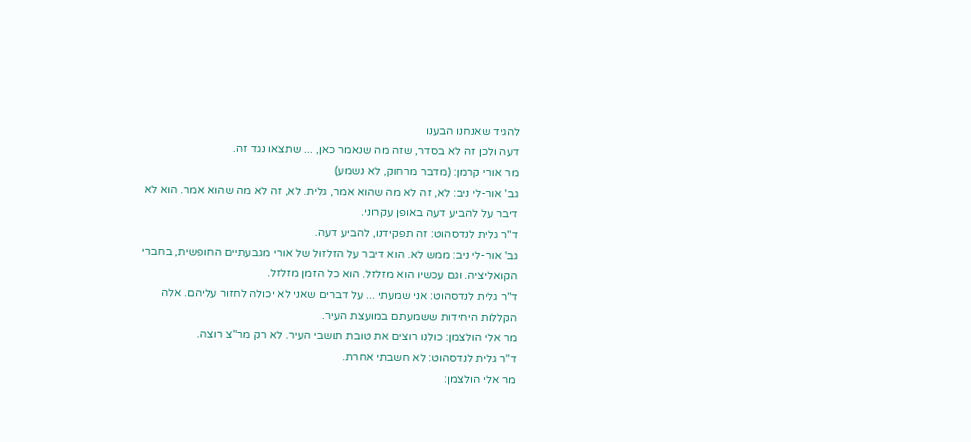להגיד שאנחנו הבענו
דעה ולכן זה לא בסדר, שזה מה שנאמר כאן, ... שתצאו נגד זה.
מר אורי קרמן: (מדבר מרחוק, לא נשמע)
גב' אור-לי ניב: לא, זה לא מה שהוא אמר, גלית. לא, זה לא מה שהוא אמר. הוא לא
דיבר על להביע דעה באופן עקרוני.
ד"ר גלית לנדסהוט: זה תפקידנו, להביע דעה.
גב' אור-לי ניב: ממש לא. הוא דיבר על הזלזול של אורי מגבעתיים החופשית, בחברי
הקואליציה. וגם עכשיו הוא מזלזל. הוא כל הזמן מזלזל.
ד"ר גלית לנדסהוט: אני שמעתי ... על דברים שאני לא יכולה לחזור עליהם. אלה
הקללות היחידות ששמעתם במועצת העיר.
מר אלי הולצמן: כולנו רוצים את טובת תושבי העיר. לא רק מר"צ רוצה.
ד"ר גלית לנדסהוט: לא חשבתי אחרת.
מר אלי הולצמן: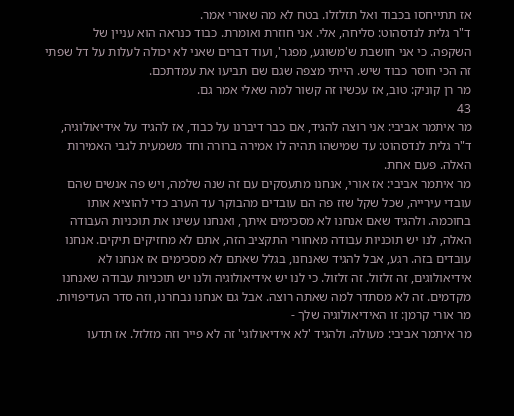אז תתייחסו בכבוד ואל תזלזלו. בטח לא מה שאורי אמר.
ד"ר גלית לנדסהוט: סליחה, אלי. אני חוזרת ואומרת. כבוד כנראה הוא עניין של
השקפה. כי אני חושבת ש'משוגע, מפגר', ועוד דברים שאני לא יכולה לעלות על דל שפתי
זה הכי חוסר כבוד שיש. הייתי מצפה שגם שם תביעו את עמדתכם.
מר רן קוניק: טוב, אז עכשיו זה קשור למה שאלי אמר גם.
43
מר איתמר אביבי: אני רוצה להגיד, אם כבר דיברנו על כבוד, אז להגיד על אידיאולוגיה,
ד"ר גלית לנדסהוט: עד שמישהו תהיה לו אמירה ברורה וחד משמעית לגבי האמירות
האלה. פעם אחת.
מר איתמר אביבי: אז אורי, אנחנו מתעסקים עם זה שנה שלמה, ויש פה אנשים שהם
עובדי עירייה, שכל שקל שזז פה הם עובדים מהבוקר עד הערב כדי להוציא אותו
בחוכמה. ולהגיד שאם אנחנו לא מסכימים איתך, ואנחנו עשינו את תוכניות העבודה
האלה, לנו יש תוכניות עבודה מאחורי התקציב הזה, אתם לא מחזיקים תיקים. אנחנו
עובדים בזה. רגע, אבל להגיד שאנחנו, בגלל שאתם לא מסכימים אז אנחנו לא
אידיאולוגים, זה זלזול. זה זלזול. כי לנו יש אידיאולוגיה ולנו יש תוכניות עבודה שאנחנו
מקדמים. זה לא מסתדר למה שאתה רוצה. אבל גם אנחנו נבחרנו, וזה סדר העדיפויות.
מר אורי קרמן: זו האידיאולוגיה שלך -
מר איתמר אביבי: מעולה. ולהגיד 'לא אידיאולוגי' זה לא פייר וזה מזלזל. אז תדעו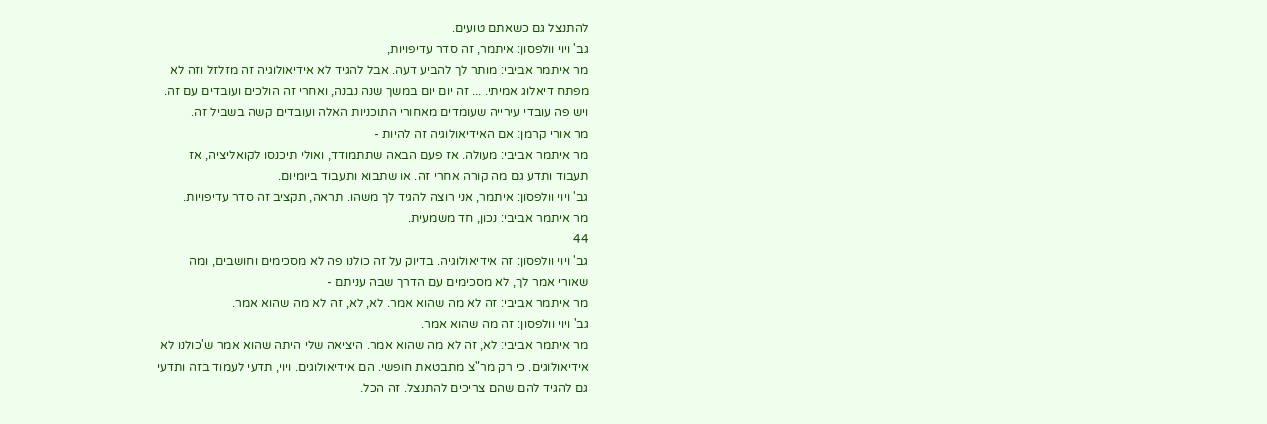להתנצל גם כשאתם טועים.
גב' ויוי וולפסון: איתמר, זה סדר עדיפויות,
מר איתמר אביבי: מותר לך להביע דעה. אבל להגיד לא אידיאולוגיה זה מזלזל וזה לא
מפתח דיאלוג אמיתי. ... זה יום יום במשך שנה נבנה, ואחרי זה הולכים ועובדים עם זה.
ויש פה עובדי עירייה שעומדים מאחורי התוכניות האלה ועובדים קשה בשביל זה.
מר אורי קרמן: אם האידיאולוגיה זה להיות -
מר איתמר אביבי: מעולה. אז פעם הבאה שתתמודד, ואולי תיכנסו לקואליציה, אז
תעבוד ותדע גם מה קורה אחרי זה. או שתבוא ותעבוד ביומיום.
גב' ויוי וולפסון: איתמר, אני רוצה להגיד לך משהו. תראה, תקציב זה סדר עדיפויות.
מר איתמר אביבי: נכון, חד משמעית.
44
גב' ויוי וולפסון: זה אידיאולוגיה. בדיוק על זה כולנו פה לא מסכימים וחושבים, ומה
שאורי אמר לך, לא מסכימים עם הדרך שבה עניתם -
מר איתמר אביבי: זה לא מה שהוא אמר. לא, לא, זה לא מה שהוא אמר.
גב' ויוי וולפסון: זה מה שהוא אמר.
מר איתמר אביבי: לא, זה לא מה שהוא אמר. היציאה שלי היתה שהוא אמר ש'כולנו לא
אידיאולוגים. כי רק מר"צ מתבטאת חופשי. הם אידיאולוגים. ויוי, תדעי לעמוד בזה ותדעי
גם להגיד להם שהם צריכים להתנצל. זה הכל.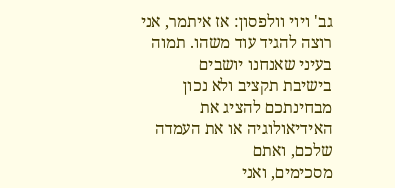גב' ויוי וולפסון: אז איתמר, אני רוצה להגיד עוד משהו. תמוה בעיני שאנחנו יושבים
בישיבת תקציב ולא נכון מבחינתכם להציג את האידיאולוגיה או את העמדה שלכם, ואתם
מסכימים, ואני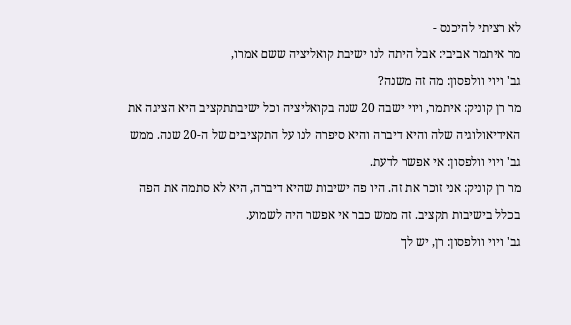לא רציתי להיכנס -
מר איתמר אביבי: אבל היתה לנו ישיבת קואליציה ששם אמרו,
גב' ויוי וולפסון: מה זה משנה?
מר רן קוניק: איתמר, ויוי ישבה 20 שנה בקואליציה וכל ישיבתתקציב היא הציגה את
האידיאולוגיה שלה והיא דיברה והיא סיפרה לנו על התקציבים של ה-20 שנה. ממש
גב' ויוי וולפסון: אי אפשר לדעת.
מר רן קוניק: אני זוכר את זה. היו פה ישיבות שהיא דיברה, היא לא סתמה את הפה
בכלל בישיבות תקציב. זה ממש כבר אי אפשר היה לשמוע.
גב' ויוי וולפסון: רן, יש לך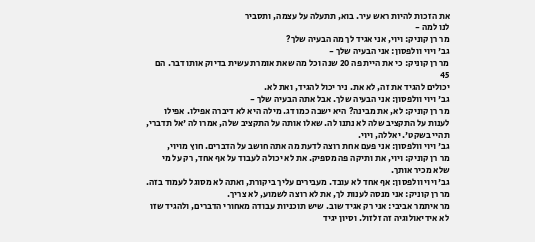את הזכות להיות ראש עיר. בוא, תתעלה על עצמה, ותסביר
לנו למה -
מר רן קוניק: ויוי, אני אגיד לך מה הבעיה שלך?
גב' ויוי וולפסון: אני הבעיה שלך -
מר רן קוניק: כי את היית פה 20 שנה וכל מה שאת אומרת עשית בדיוק אותו דבר. הם
45
יכולים להגיד את זה, לא את. ניר יכול להגיד, ואת לא.
גב' ויוי וולפסון: אני הבעיה שלך. אבל אתה הבעיה שלך -
מר רן קוניק: לא, את מבינה? היא ישבה כמו דג. מילה היא לא דיברה אפילו. אפילו
לענות על התקציב שלה לא נתנו לה. שאלו אותה על התקציב שלה, אמרו לה 'אל תדברי,
תהיי בשקט'. יאללה, ויוי.
גב' ויוי וולפסון: אני פעם אחת רוצה לדעת מה אתה חושב על הדברים. חוץ מויוי,
מר רן קוניק: ויוי, את ותיקה פה מספיק. את לא יכולה לעבוד על אף אחד, רק על מי
שלא מכיר אותך.
גב' ויוי וולפסון: אף אחד לא עובד. מעבירים עליך ביקורת, ואתה לא מסוגל לעמוד בזה.
מר רן קוניק: אני מנסה לענות לך, את לא רוצה לשמוע, לא צריך.
מר איתמר אביבי: אני רק אגיד שוב. שיש תוכניות עבודה מאחורי הדברים, ולהגיד שזו
לא אידיאולוגיה זה זלזול. וסיון יגיד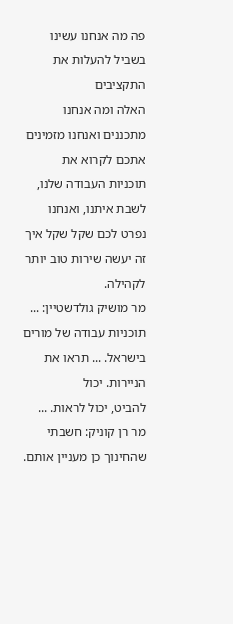פה מה אנחנו עשינו בשביל להעלות את התקציבים
האלה ומה אנחנו מתכננים ואנחנו מזמינים אתכם לקרוא את תוכניות העבודה שלנו,
לשבת איתנו, ואנחנו נפרט לכם שקל שקל איך זה יעשה שירות טוב יותר לקהילה.
מר מושיק גולדשטיין: ... תוכניות עבודה של מורים בישראל. ... תראו את הניירות. יכול
להביט, יכול לראות. ...
מר רן קוניק: חשבתי שהחינוך כן מעניין אותם.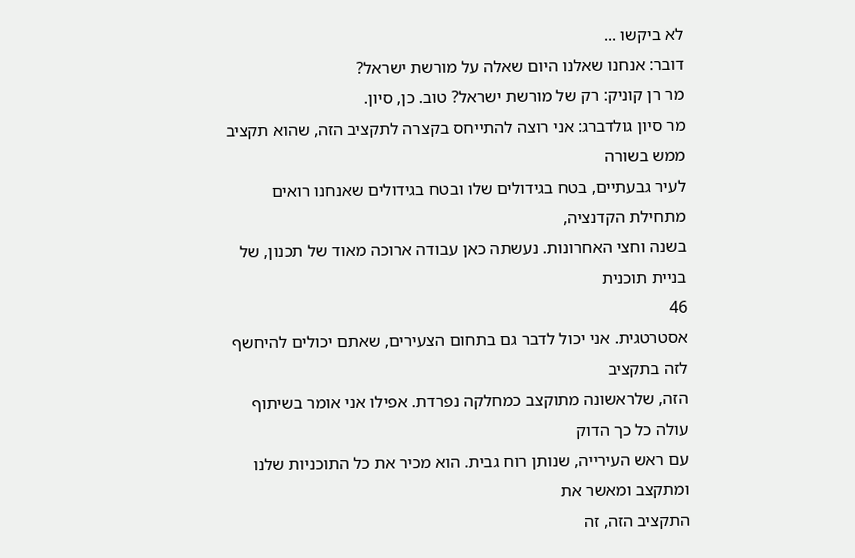לא ביקשו ...
דובר: אנחנו שאלנו היום שאלה על מורשת ישראל?
מר רן קוניק: רק של מורשת ישראל? טוב. כן, סיון.
מר סיון גולדברג: אני רוצה להתייחס בקצרה לתקציב הזה, שהוא תקציב ממש בשורה
לעיר גבעתיים, בטח בגידולים שלו ובטח בגידולים שאנחנו רואים מתחילת הקדנציה,
בשנה וחצי האחרונות. נעשתה כאן עבודה ארוכה מאוד של תכנון, של בניית תוכנית
46
אסטרטגית. אני יכול לדבר גם בתחום הצעירים, שאתם יכולים להיחשף לזה בתקציב
הזה, שלראשונה מתוקצב כמחלקה נפרדת. אפילו אני אומר בשיתוף עולה כל כך הדוק
עם ראש העירייה, שנותן רוח גבית. הוא מכיר את כל התוכניות שלנו ומתקצב ומאשר את
התקציב הזה, זה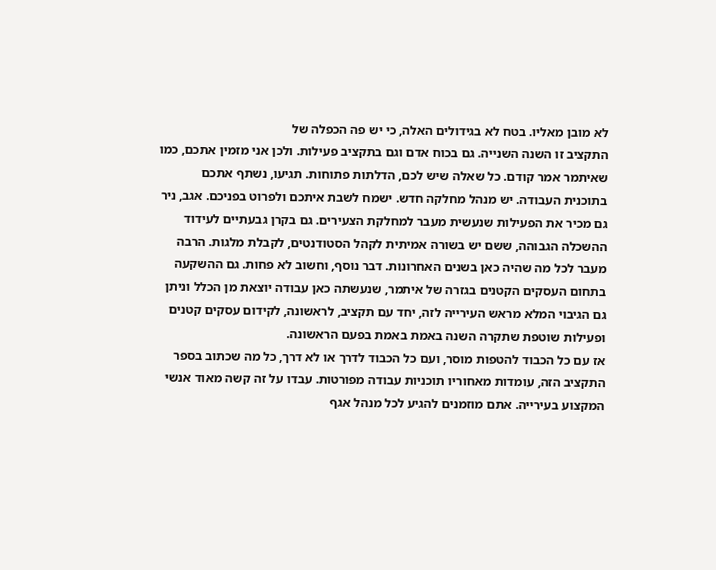לא מובן מאליו. בטח לא בגידולים האלה, כי יש פה הכפלה של
התקציב זו השנה השנייה. גם בכוח אדם וגם בתקציב פעילות. ולכן אני מזמין אתכם, כמו
שאיתמר אמר קודם. כל שאלה שיש לכם, הדלתות פתוחות. תגיעו, נשתף אתכם
בתוכנית העבודה. יש מנהל מחלקה חדש. ישמח לשבת איתכם ולפרוט בפניכם. אגב, ניר
גם מכיר את הפעילות שנעשית מעבר למחלקת הצעירים. גם בקרן גבעתיים לעידוד
ההשכלה הגבוהה, ששם יש בשורה אמיתית לקהל הסטודנטים, לקבלת מלגות. הרבה
מעבר לכל מה שהיה כאן בשנים האחרונות. דבר נוסף, וחשוב לא פחות. גם ההשקעה
בתחום העסקים הקטנים בגזרה של איתמר, שנעשתה כאן עבודה יוצאת מן הכלל וניתן
גם הגיבוי המלא מראש העירייה לזה, יחד עם תקציב, לראשונה, לקידום עסקים קטנים
ופעילות שוטפת שתקרה השנה באמת באמת בפעם הראשונה.
אז עם כל הכבוד להטפות מוסר, ועם כל הכבוד לדרך או לא דרך, כל מה שכתוב בספר
התקציב הזה, עומדות מאחוריו תוכניות עבודה מפורטות. עבדו על זה קשה מאוד אנשי
המקצוע בעירייה. אתם מוזמנים להגיע לכל מנהל אגף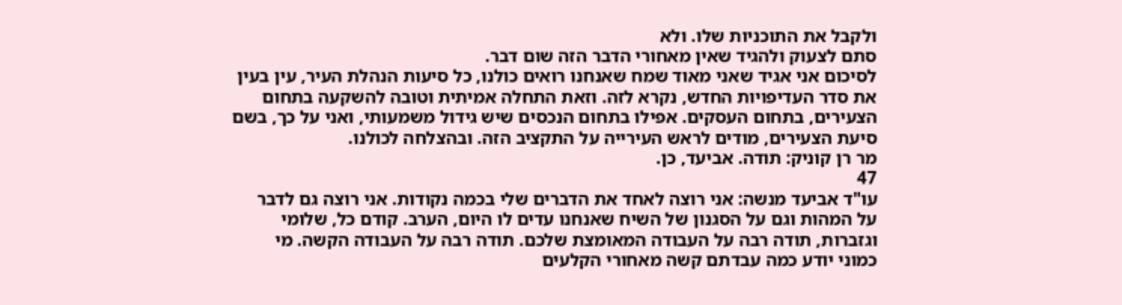ולקבל את התוכניות שלו. ולא
סתם לצעוק ולהגיד שאין מאחורי הדבר הזה שום דבר.
לסיכום אני אגיד שאני מאוד שמח שאנחנו רואים כולנו, כל סיעות הנהלת העיר, עין בעין
את סדר העדיפויות החדש, נקרא לזה. וזאת התחלה אמיתית וטובה להשקעה בתחום
הצעירים, בתחום העסקים. אפילו בתחום הנכסים שיש גידול משמעותי, ואני על כך, בשם
סיעת הצעירים, מודים לראש העירייה על התקציב הזה. ובהצלחה לכולנו.
מר רן קוניק: תודה. אביעד, כן.
47
עו"ד אביעד מנשה: אני רוצה לאחד את הדברים שלי בכמה נקודות. אני רוצה גם לדבר
על המהות וגם על הסגנון של השיח שאנחנו עדים לו היום, הערב. קודם כל, שלומי
וגזברות, תודה רבה על העבודה המאומצת שלכם. תודה רבה על העבודה הקשה. מי
כמוני יודע כמה עבדתם קשה מאחורי הקלעים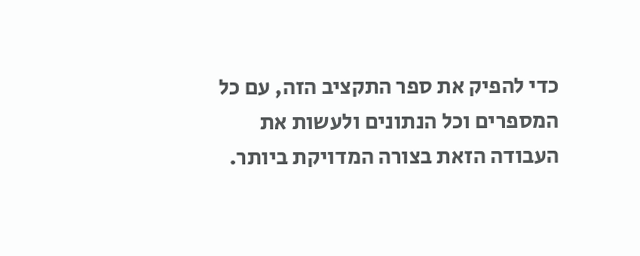כדי להפיק את ספר התקציב הזה, עם כל
המספרים וכל הנתונים ולעשות את העבודה הזאת בצורה המדויקת ביותר.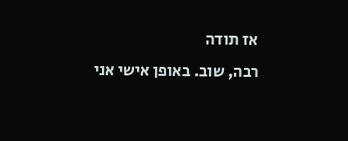אז תודה
רבה, שוב. באופן אישי אני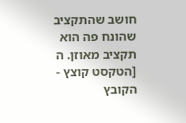חושב שהתקציב שהונח פה הוא תקציב מאוזן. ה
[הטקסט קוצץ - הקובץ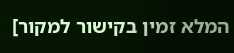המלא זמין בקישור למקור]